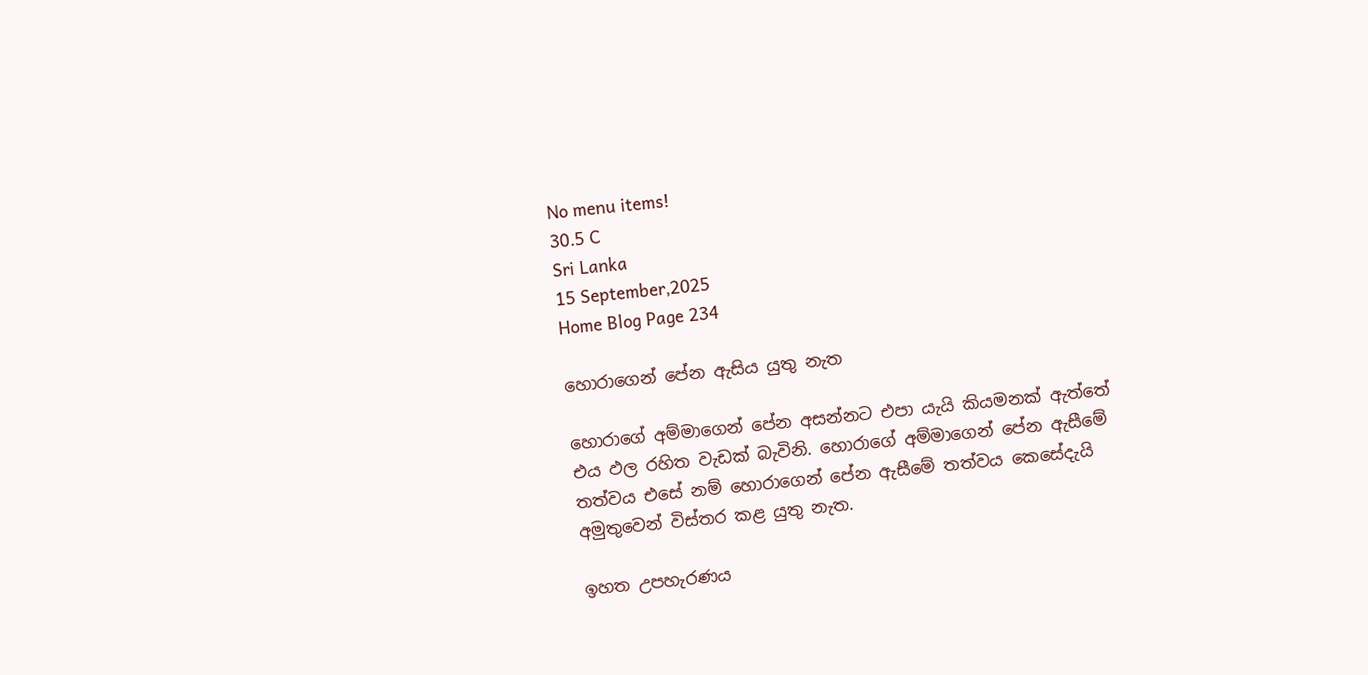No menu items!
30.5 C
Sri Lanka
15 September,2025
Home Blog Page 234

හොරාගෙන් පේන ඇසිය යුතු නැත

හොරාගේ අම්මාගෙන් පේන අසන්නට එපා යැයි කියමනක් ඇත්තේ එය ඵල රහිත වැඩක් බැවිනි. හොරාගේ අම්මාගෙන් පේන ඇසීමේ තත්වය එසේ නම් හොරාගෙන් පේන ඇසීමේ තත්වය කෙසේදැයි අමුතුවෙන් විස්තර කළ යුතු නැත.

ඉහත උපහැරණය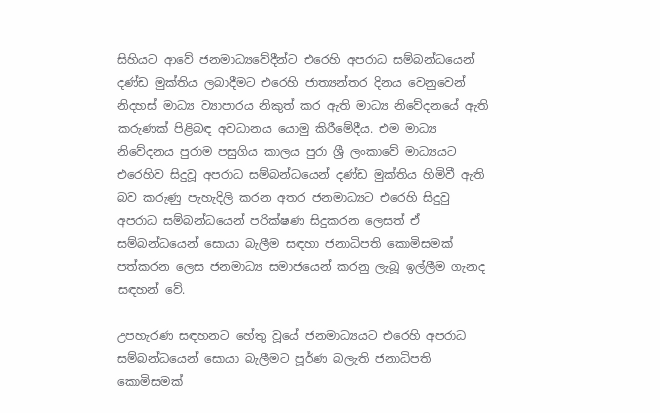සිහියට ආවේ ජනමාධ්‍යවේදීන්ට එරෙහි අපරාධ සම්බන්ධයෙන් දණ්ඩ මුක්තිය ලබාදීමට එරෙහි ජාත්‍යන්තර දිනය වෙනුවෙන් නිදහස් මාධ්‍ය ව්‍යාපාරය නිකුත් කර ඇති මාධ්‍ය නිවේදනයේ ඇති කරුණක් පිළිබඳ අවධානය යොමු කිරීමේදීය. එම මාධ්‍ය නිවේදනය පුරාම පසුගිය කාලය පුරා ශ්‍රී ලංකාවේ මාධ්‍යයට එරෙහිව සිදුවූ අපරාධ සම්බන්ධයෙන් දණ්ඩ මුක්තිය හිමිවී ඇති බව කරුණු පැහැදිලි කරන අතර ජනමාධ්‍යට එරෙහි සිදුවු අපරාධ සම්බන්ධයෙන් පරික්ෂණ සිදුකරන ලෙසත් ඒ සම්බන්ධයෙන් සොයා බැලීම සඳහා ජනාධිපති කොමිසමක් පත්කරන ලෙස ජනමාධ්‍ය සමාජයෙන් කරනු ලැබූ ඉල්ලීම ගැනද සඳහන් වේ.

උපහැරණ සඳහනට හේතු වූයේ ජනමාධ්‍යයට එරෙහි අපරාධ සම්බන්ධයෙන් සොයා බැලීමට පූර්ණ බලැති ජනාධිපති කොමිසමක්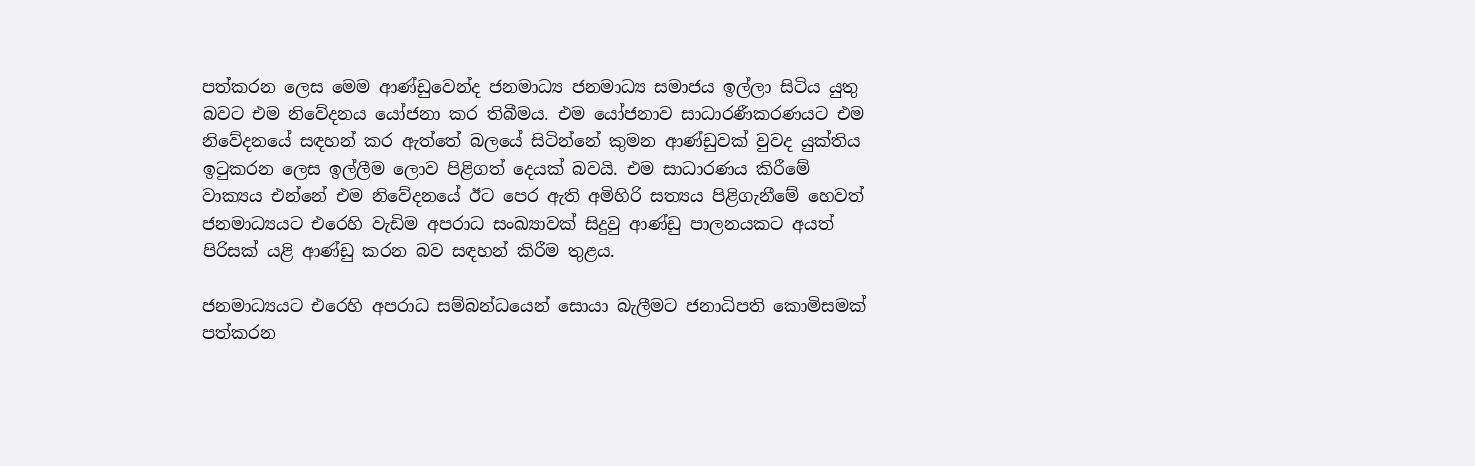පත්කරන ලෙස මෙම ආණ්ඩුවෙන්ද ජනමාධ්‍ය ජනමාධ්‍ය සමාජය ඉල්ලා සිටිය යුතු බවට එම නිවේදනය යෝජනා කර තිබීමය. එම යෝජනාව සාධාරණීකරණයට එම නිවේදනයේ සඳහන් කර ඇත්තේ බලයේ සිටින්නේ කුමන ආණ්ඩුවක් වුවද යුක්තිය ඉටුකරන ලෙස ඉල්ලීම ලොව පිළිගත් දෙයක් බවයි. එම සාධාරණය කිරීමේ වාක්‍යය එන්නේ එම නිවේදනයේ ඊට පෙර ඇති අමිහිරි සත්‍යය පිළිගැනීමේ හෙවත් ජනමාධ්‍යයට එරෙහි වැඩිම අපරාධ සංඛ්‍යාවක් සිදුවු ආණ්ඩු පාලනයකට අයත් පිරිසක් යළි ආණ්ඩු කරන බව සඳහන් කිරීම තුළය.

ජනමාධ්‍යයට එරෙහි අපරාධ සම්බන්ධයෙන් සොයා බැලීමට ජනාධිපති කොමිසමක් පත්කරන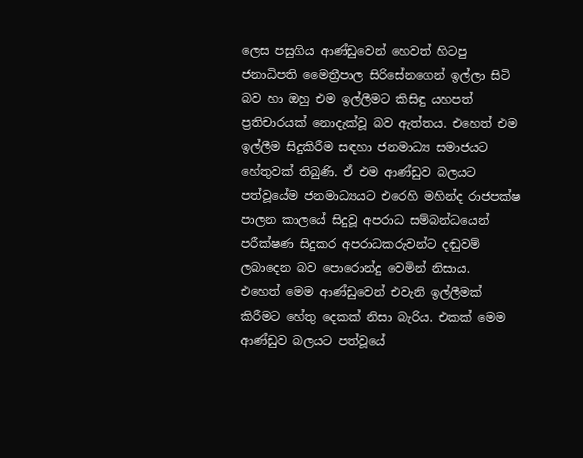ලෙස පසුගිය ආණ්ඩුවෙන් හෙවත් හිටපු ජනාධිපති මෛත්‍රීපාල සිරිසේනගෙන් ඉල්ලා සිටි බව හා ඔහු එම ඉල්ලීමට කිසිඳු යහපත් ප්‍රතිචාරයක් නොදැක්වූ බව ඇත්තය. එහෙත් එම ඉල්ලීම සිදුකිරීම සඳහා ජනමාධ්‍ය සමාජයට හේතුවක් තිබුණි. ඒ එම ආණ්ඩුව බලයට පත්වූයේම ජනමාධ්‍යයට එරෙහි මහින්ද රාජපක්ෂ පාලන කාලයේ සිදුවූ අපරාධ සම්බන්ධයෙන් පරීක්ෂණ සිදුකර අපරාධකරුවන්ට දඬුවම් ලබාදෙන බව පොරොන්දු වෙමින් නිසාය.
එහෙත් මෙම ආණ්ඩුවෙන් එවැනි ඉල්ලීමක් කිරීමට හේතු දෙකක් නිසා බැරිය. එකක් මෙම ආණ්ඩුව බලයට පත්වූයේ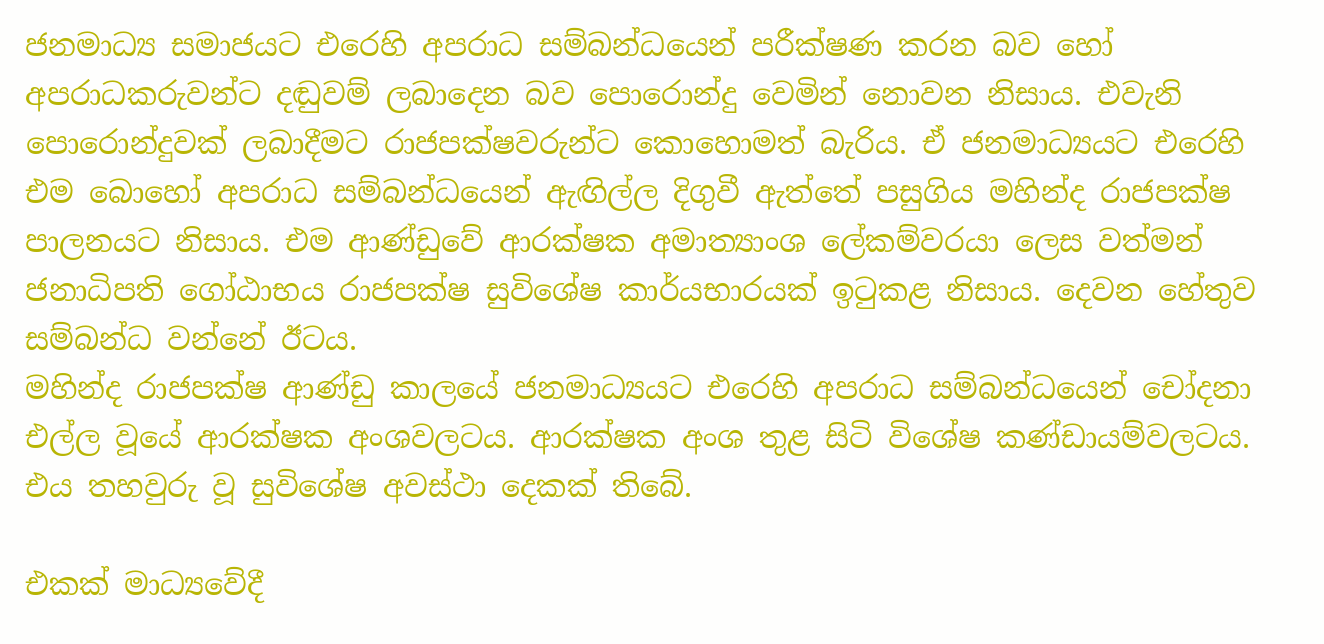ජනමාධ්‍ය සමාජයට එරෙහි අපරාධ සම්බන්ධයෙන් පරීක්ෂණ කරන බව හෝ අපරාධකරුවන්ට දඬුවම් ලබාදෙන බව පොරොන්දු වෙමින් නොවන නිසාය. එවැනි පොරොන්දුවක් ලබාදීමට රාජපක්ෂවරුන්ට කොහොමත් බැරිය. ඒ ජනමාධ්‍යයට එරෙහි එම බොහෝ අපරාධ සම්බන්ධයෙන් ඇඟිල්ල දිගුවී ඇත්තේ පසුගිය මහින්ද රාජපක්ෂ පාලනයට නිසාය. එම ආණ්ඩුවේ ආරක්ෂක අමාත්‍යාංශ ලේකම්වරයා ලෙස වත්මන් ජනාධිපති ගෝඨාභය රාජපක්ෂ සුවිශේෂ කාර්යභාරයක් ඉටුකළ නිසාය. දෙවන හේතුව සම්බන්ධ වන්නේ ඊටය.
මහින්ද රාජපක්ෂ ආණ්ඩු කාලයේ ජනමාධ්‍යයට එරෙහි අපරාධ සම්බන්ධයෙන් චෝදනා එල්ල වූයේ ආරක්ෂක අංශවලටය. ආරක්ෂක අංශ තුළ සිටි විශේෂ කණ්ඩායම්වලටය. එය තහවුරු වූ සුවිශේෂ අවස්ථා දෙකක් තිබේ.

එකක් මාධ්‍යවේදී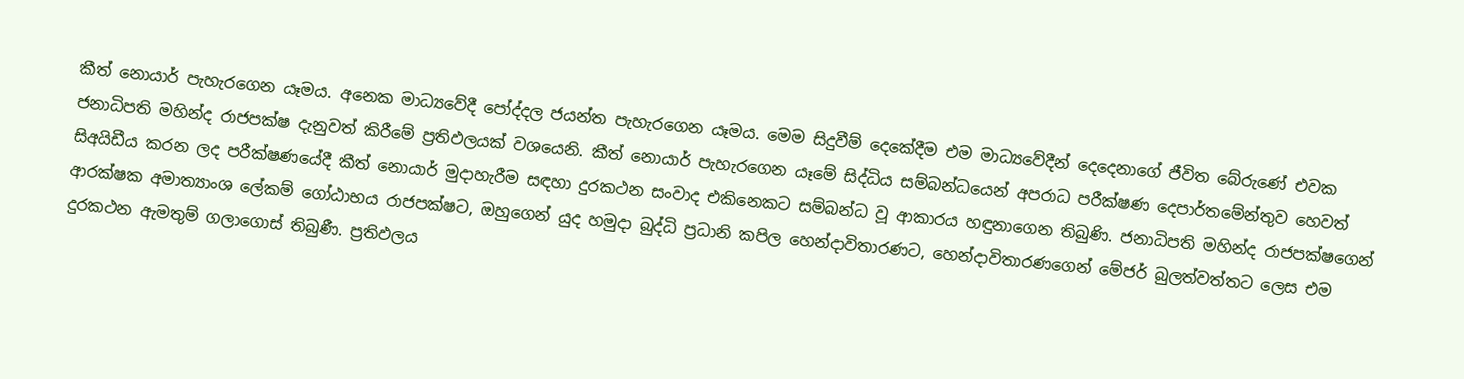කීත් නොයාර් පැහැරගෙන යෑමය. අනෙක මාධ්‍යවේදී පෝද්දල ජයන්ත පැහැරගෙන යෑමය. මෙම සිදුවීම් දෙකේදීම එම මාධ්‍යවේදීන් දෙදෙනාගේ ජීවිත බේරුණේ එවක ජනාධිපති මහින්ද රාජපක්ෂ දැනුවත් කිරීමේ ප්‍රතිඵලයක් වශයෙනි. කීත් නොයාර් පැහැරගෙන යෑමේ සිද්ධිය සම්බන්ධයෙන් අපරාධ පරීක්ෂණ දෙපාර්තමේන්තුව හෙවත් සිඅයිඩීය කරන ලද පරීක්ෂණයේදී කීත් නොයාර් මුදාහැරීම සඳහා දුරකථන සංවාද එකිනෙකට සම්බන්ධ වූ ආකාරය හඳුනාගෙන තිබුණි. ජනාධිපති මහින්ද රාජපක්ෂගෙන් ආරක්ෂක අමාත්‍යාංශ ලේකම් ගෝඨාභය රාජපක්ෂට, ඔහුගෙන් යුද හමුදා බුද්ධි ප්‍රධානි කපිල හෙන්දාවිතාරණට, හෙන්දාවිතාරණගෙන් මේජර් බුලත්වත්තට ලෙස එම දුරකථන ඇමතුම් ගලාගොස් තිබුණී. ප්‍රතිඵලය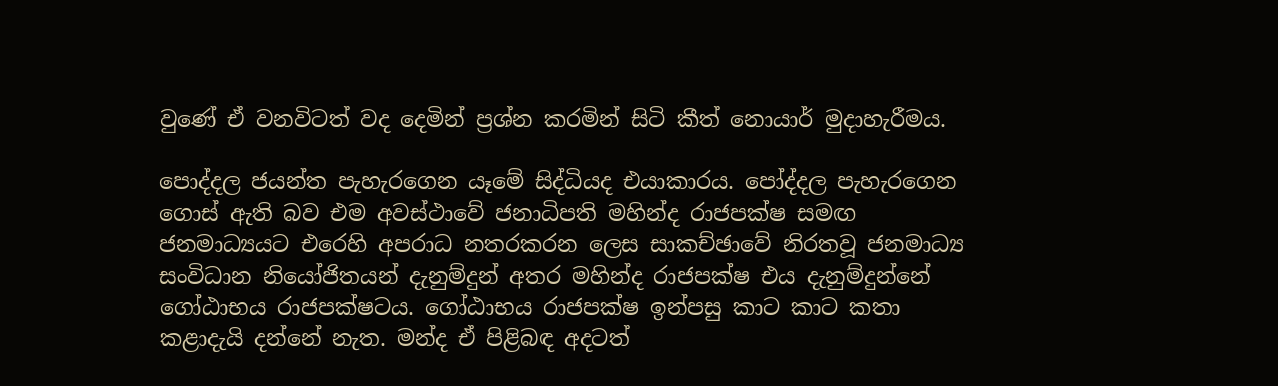වුණේ ඒ වනවිටත් වද දෙමින් ප්‍රශ්න කරමින් සිටි කීත් නොයාර් මුදාහැරීමය.

පොද්දල ජයන්ත පැහැරගෙන යෑමේ සිද්ධියද එයාකාරය. පෝද්දල පැහැරගෙන ගොස් ඇති බව එම අවස්ථාවේ ජනාධිපති මහින්ද රාජපක්ෂ සමඟ ජනමාධ්‍යයට එරෙහි අපරාධ නතරකරන ලෙස සාකච්ඡාවේ නිරතවූ ජනමාධ්‍ය සංවිධාන නියෝජිතයන් දැනුම්දුන් අතර මහින්ද රාජපක්ෂ එය දැනුම්දුන්නේ ගෝඨාභය රාජපක්ෂටය. ගෝඨාභය රාජපක්ෂ ඉන්පසු කාට කාට කතා කළාදැයි දන්නේ නැත. මන්ද ඒ පිළිබඳ අදටත්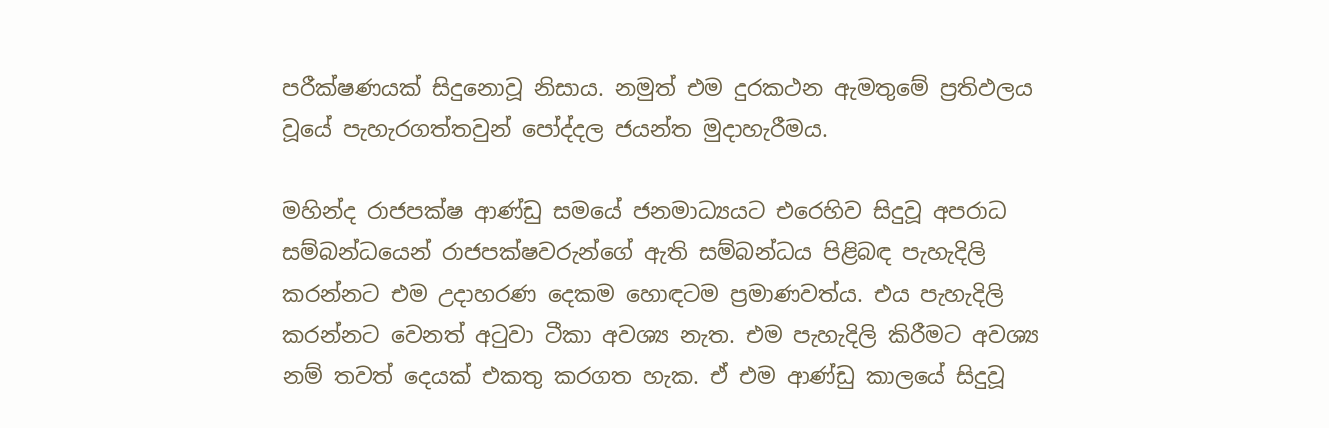පරීක්ෂණයක් සිදුනොවූ නිසාය. නමුත් එම දුරකථන ඇමතුමේ ප්‍රතිඵලය වූයේ පැහැරගත්තවුන් පෝද්දල ජයන්ත මුදාහැරීමය.

මහින්ද රාජපක්ෂ ආණ්ඩු සමයේ ජනමාධ්‍යයට එරෙහිව සිදුවූ අපරාධ සම්බන්ධයෙන් රාජපක්ෂවරුන්ගේ ඇති සම්බන්ධය පිළිබඳ පැහැදිලි කරන්නට එම උදාහරණ දෙකම හොඳටම ප්‍රමාණවත්ය. එය පැහැදිලි කරන්නට වෙනත් අටුවා ටීකා අවශ්‍ය නැත. එම පැහැදිලි කිරීමට අවශ්‍ය නම් තවත් දෙයක් එකතු කරගත හැක. ඒ එම ආණ්ඩු කාලයේ සිදුවූ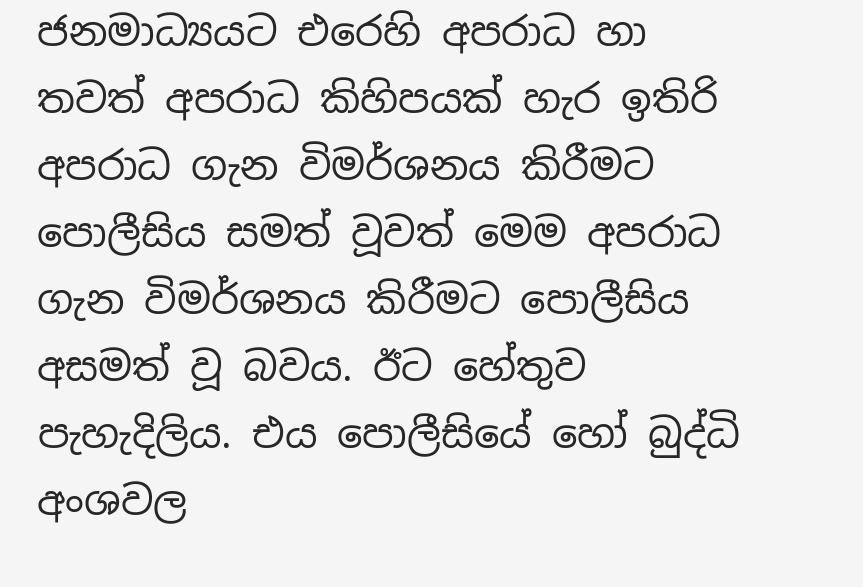ජනමාධ්‍යයට එරෙහි අපරාධ හා තවත් අපරාධ කිහිපයක් හැර ඉතිරි අපරාධ ගැන විමර්ශනය කිරීමට පොලීසිය සමත් වූවත් මෙම අපරාධ ගැන විමර්ශනය කිරීමට පොලීසිය අසමත් වූ බවය. ඊට හේතුව පැහැදිලිය. එය පොලීසියේ හෝ බුද්ධි අංශවල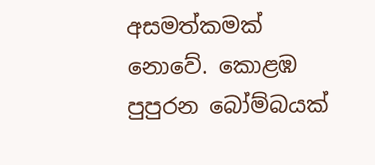අසමත්කමක් නොවේ. කොළඹ පුපුරන බෝම්බයක්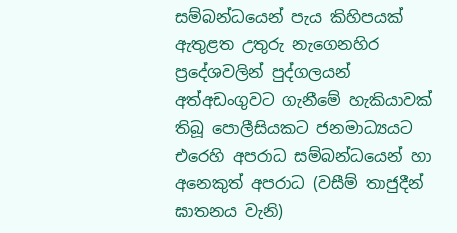සම්බන්ධයෙන් පැය කිහිපයක් ඇතුළත උතුරු නැගෙනහිර ප්‍රදේශවලින් පුද්ගලයන් අත්අඩංගුවට ගැනීමේ හැකියාවක් තිබූ පොලීසියකට ජනමාධ්‍යයට එරෙහි අපරාධ සම්බන්ධයෙන් හා අනෙකුත් අපරාධ (වසීම් තාජුදීන් ඝාතනය වැනි)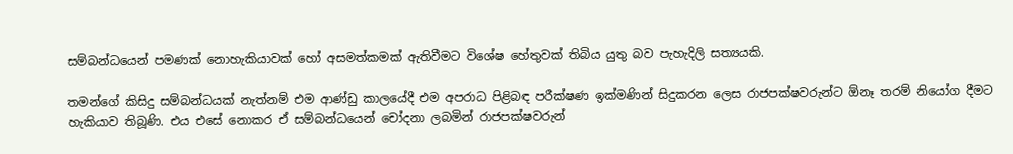සම්බන්ධයෙන් පමණක් නොහැකියාවක් හෝ අසමත්කමක් ඇතිවීමට විශේෂ හේතුවක් තිබිය යුතු බව පැහැදිලි සත්‍යයකි.

තමන්ගේ කිසිදු සම්බන්ධයක් නැත්නම් එම ආණ්ඩු කාලයේදී එම අපරාධ පිළිබඳ පරීක්ෂණ ඉක්මණින් සිදුකරන ලෙස රාජපක්ෂවරුන්ට ඕනෑ තරම් නියෝග දීමට හැකියාව තිබූණි. එය එසේ නොකර ඒ සම්බන්ධයෙන් චෝදනා ලබමින් රාජපක්ෂවරුන්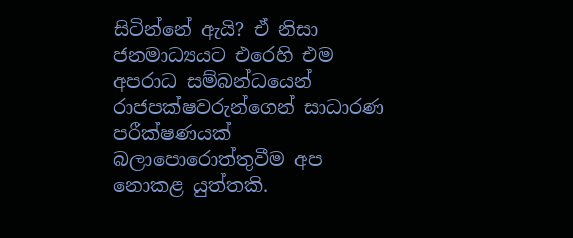සිටින්නේ ඇයි? ඒ නිසා ජනමාධ්‍යයට එරෙහි එම අපරාධ සම්බන්ධයෙන් රාජපක්ෂවරුන්ගෙන් සාධාරණ පරීක්ෂණයක් බලාපොරොත්තුවීම අප නොකළ යුත්තකි.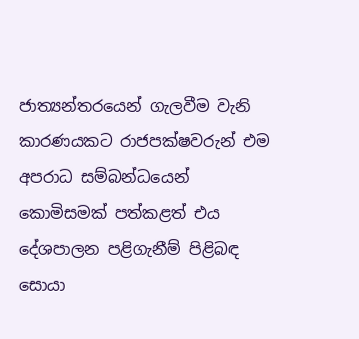ජාත්‍යන්තරයෙන් ගැලවීම වැනි කාරණයකට රාජපක්ෂවරුන් එම අපරාධ සම්බන්ධයෙන් කොමිසමක් පත්කළත් එය දේශපාලන පළිගැනීම් පිළිබඳ සොයා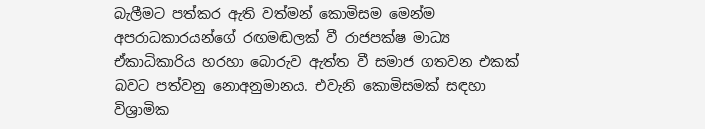බැලීමට පත්කර ඇති වත්මන් කොමිසම මෙන්ම අපරාධකාරයන්ගේ රඟමඬලක් වී රාජපක්ෂ මාධ්‍ය ඒකාධිකාරිය හරහා බොරුව ඇත්ත වී සමාජ ගතවන එකක් බවට පත්වනු නොඅනුමානය. එවැනි කොමිසමක් සඳහා විශ්‍රාමික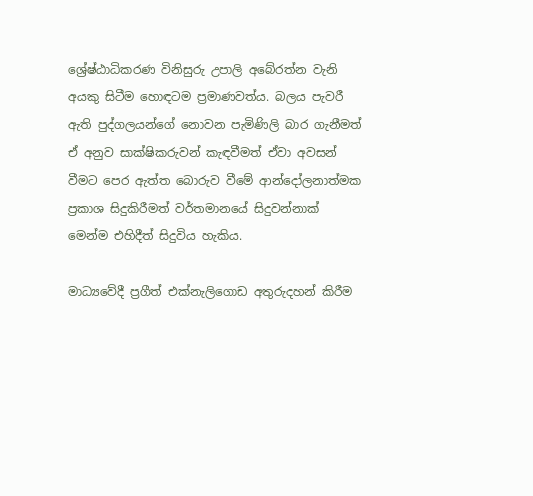ශ්‍රේෂ්ඨාධිකරණ විනිසුරු උපාලි අබේරත්න වැනි අයකු සිටීම හොඳටම ප්‍රමාණවත්ය. බලය පැවරී ඇති පුද්ගලයන්ගේ නොවන පැමිණිලි බාර ගැනීමත් ඒ අනුව සාක්ෂිකරුවන් කැඳවීමත් ඒවා අවසන් වීමට පෙර ඇත්ත බොරුව වීමේ ආන්දෝලනාත්මක ප්‍රකාශ සිදුකිරීමත් වර්තමානයේ සිදුවන්නාක් මෙන්ම එහිදීත් සිදුවිය හැකිය.

මාධ්‍යවේදී ප්‍රගීත් එක්නැලිගොඩ අතුරුදහන් කිරීම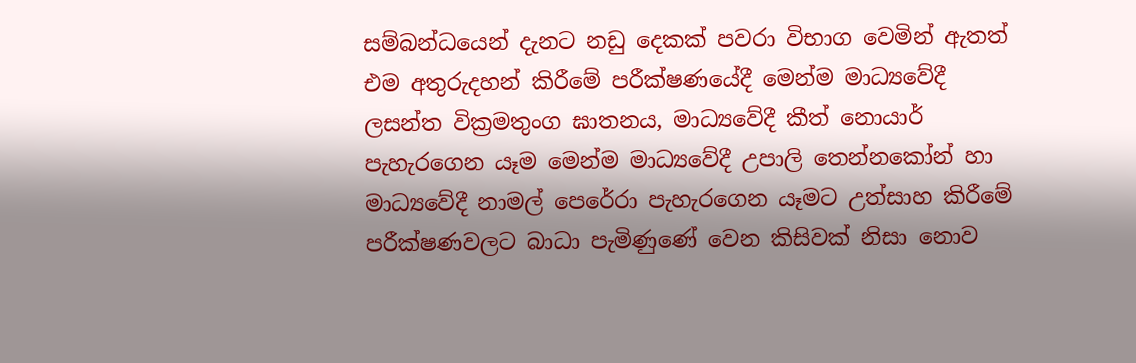සම්බන්ධයෙන් දැනට නඩු දෙකක් පවරා විභාග වෙමින් ඇතත් එම අතුරුදහන් කිරීමේ පරීක්ෂණයේදී මෙන්ම මාධ්‍යවේදී ලසන්ත වික්‍රමතුංග ඝාතනය, මාධ්‍යවේදී කීත් නොයාර් පැහැරගෙන යෑම මෙන්ම මාධ්‍යවේදී උපාලි තෙන්නකෝන් හා මාධ්‍යවේදී නාමල් පෙරේරා පැහැරගෙන යෑමට උත්සාහ කිරීමේ පරීක්ෂණවලට බාධා පැමිණුණේ වෙන කිසිවක් නිසා නොව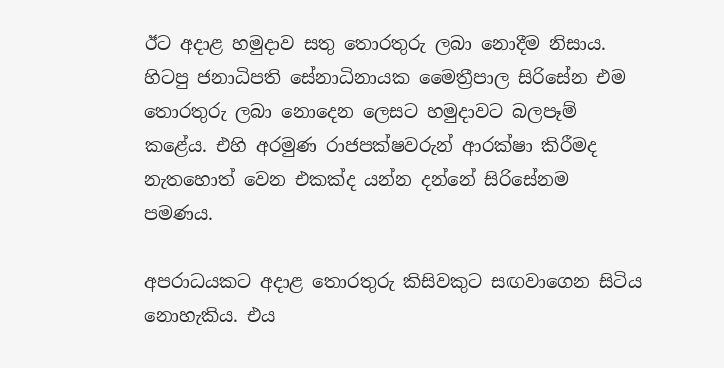ඊට අදාළ හමුදාව සතු තොරතුරු ලබා නොදීම නිසාය. හිටපු ජනාධිපති සේනාධිනායක මෛත්‍රීපාල සිරිසේන එම තොරතුරු ලබා නොදෙන ලෙසට හමුදාවට බලපෑම් කළේය. එහි අරමුණ රාජපක්ෂවරුන් ආරක්ෂා කිරීමද නැතහොත් වෙන එකක්ද යන්න දන්නේ සිරිසේනම පමණය.

අපරාධයකට අදාළ තොරතුරු කිසිවකුට සඟවාගෙන සිටිය නොහැකිය. එය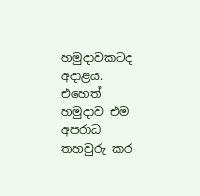හමුදාවකටද අදාළය. එහෙත් හමුදාව එම අපරාධ තහවුරු කර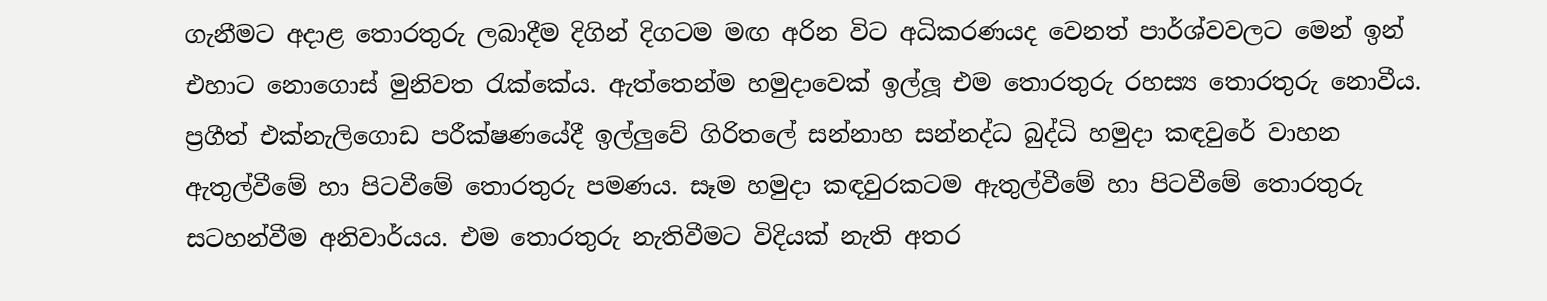ගැනීමට අදාළ තොරතුරු ලබාදීම දිගින් දිගටම මඟ අරින විට අධිකරණයද වෙනත් පාර්ශ්වවලට මෙන් ඉන් එහාට නොගොස් මුනිවත රැක්කේය. ඇත්තෙන්ම හමුදාවෙක් ඉල්ලූ එම තොරතුරු රහස්‍ය තොරතුරු නොවීය. ප්‍රගීත් එක්නැලිගොඩ පරීක්ෂණයේදී ඉල්ලුවේ ගිරිතලේ සන්නාහ සන්නද්ධ බුද්ධි හමුදා කඳවුරේ වාහන ඇතුල්වීමේ හා පිටවීමේ තොරතුරු පමණය. සෑම හමුදා කඳවුරකටම ඇතුල්වීමේ හා පිටවීමේ තොරතුරු සටහන්වීම අනිවාර්යය. එම තොරතුරු නැතිවීමට විදියක් නැති අතර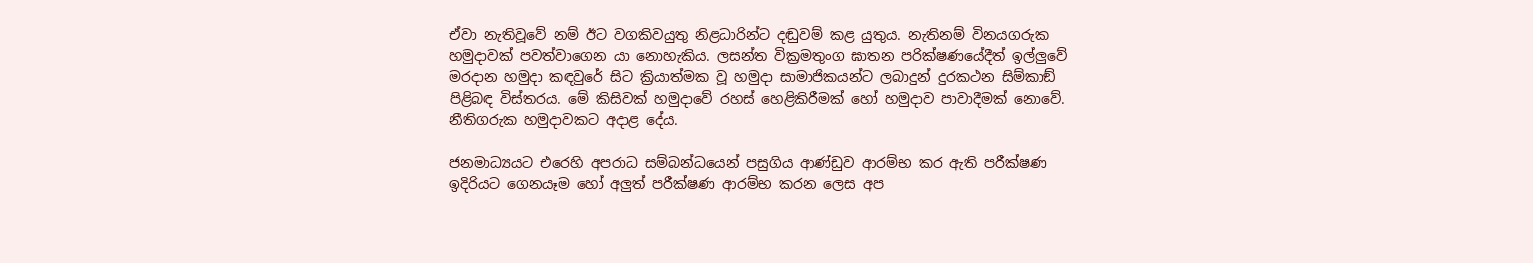ඒවා නැතිවූවේ නම් ඊට වගකිවයුතු නිළධාරින්ට දඬුවම් කළ යුතුය. නැතිනම් විනයගරුක හමුදාවක් පවත්වාගෙන යා නොහැකිය. ලසන්ත වික්‍රමතුංග ඝාතන පරික්ෂණයේදීත් ඉල්ලුවේ මරදාන හමුදා කඳවුරේ සිට ක්‍රියාත්මක වූ හමුදා සාමාජිකයන්ට ලබාදුන් දුරකථන සිම්කාඞ් පිළිබඳ විස්තරය. මේ කිසිවක් හමුදාවේ රහස් හෙළිකිරීමක් හෝ හමුදාව පාවාදීමක් නොවේ. නීතිගරුක හමුදාවකට අදාළ දේය.

ජනමාධ්‍යයට එරෙහි අපරාධ සම්බන්ධයෙන් පසුගිය ආණ්ඩුව ආරම්භ කර ඇති පරීක්ෂණ ඉදිරියට ගෙනයෑම හෝ අලුත් පරීක්ෂණ ආරම්භ කරන ලෙස අප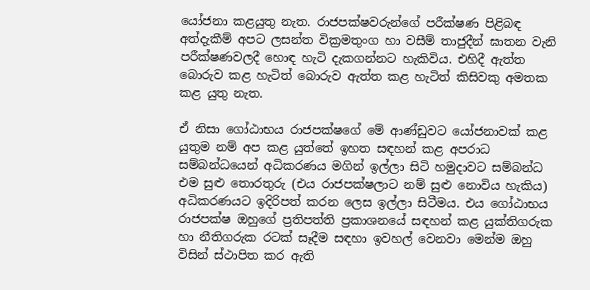යෝජනා කළයුතු නැත. රාජපක්ෂවරුන්ගේ පරීක්ෂණ පිළිබඳ අත්දැකීම් අපට ලසන්ත වික්‍රමතුංග හා වසීම් තාජුදීන් ඝාතන වැනි පරීක්ෂණවලදී හොඳ හැටි දැකගන්නට හැකිවිය. එහිදී ඇත්ත බොරුව කළ හැටිත් බොරුව ඇත්ත කළ හැටිත් කිසිවකු අමතක කළ යුතු නැත.

ඒ නිසා ගෝඨාභය රාජපක්ෂගේ මේ ආණ්ඩුවට යෝජනාවක් කළ යුතුම නම් අප කළ යුත්තේ ඉහත සඳහන් කළ අපරාධ සම්බන්ධයෙන් අධිකරණය මගින් ඉල්ලා සිටි හමුදාවට සම්බන්ධ එම සුළු තොරතුරු (එය රාජපක්ෂලාට නම් සුළු නොවිය හැකිය) අධිකරණයට ඉදිරිපත් කරන ලෙස ඉල්ලා සිටීමය. එය ගෝඨාභය රාජපක්ෂ ඔහුගේ ප්‍රතිපත්ති ප්‍රකාශනයේ සඳහන් කළ යුක්තිගරුක හා නීතිගරුක රටක් සෑදීම සඳහා ඉවහල් වෙනවා මෙන්ම ඔහු විසින් ස්ථාපිත කර ඇති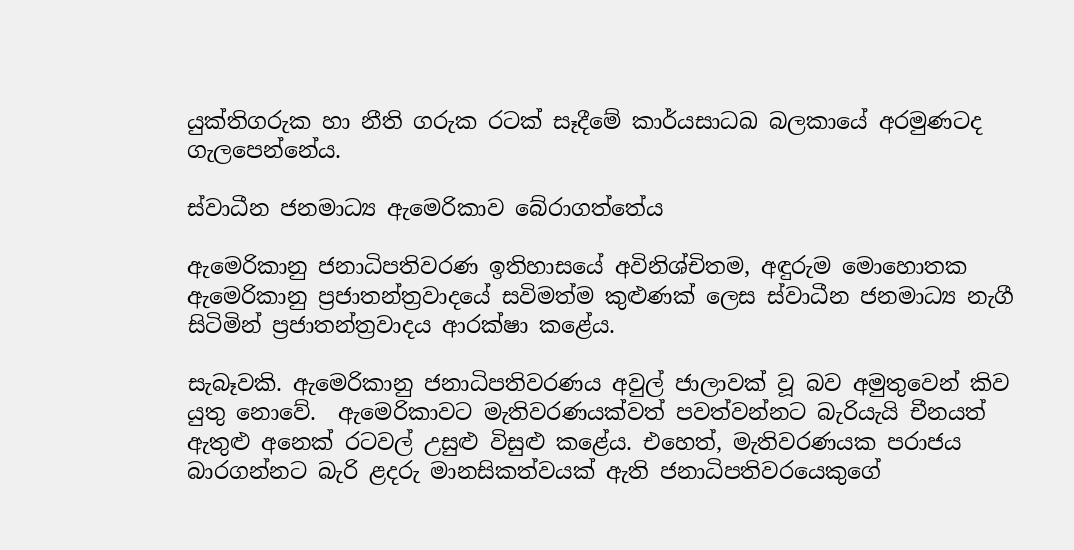යුක්තිගරුක හා නීති ගරුක රටක් සෑදීමේ කාර්යසාධඛ බලකායේ අරමුණටද ගැලපෙන්නේය.

ස්වාධීන ජනමාධ්‍ය ඇමෙරිකාව බේරාගත්තේය

ඇමෙරිකානු ජනාධිපතිවරණ ඉතිහාසයේ අවිනිශ්චිතම, අඳුරුම මොහොතක ඇමෙරිකානු ප්‍රජාතන්ත්‍රවාදයේ සවිමත්ම කුළුණක් ලෙස ස්වාධීන ජනමාධ්‍ය නැගී සිටිමින් ප්‍රජාතන්ත්‍රවාදය ආරක්ෂා කළේය.

සැබෑවකි. ඇමෙරිකානු ජනාධිපතිවරණය අවුල් ජාලාවක් වූ බව අමුතුවෙන් කිව යුතු නොවේ.  ඇමෙරිකාවට මැතිවරණයක්වත් පවත්වන්නට බැරියැයි චීනයත් ඇතුළු අනෙක් රටවල් උසුළු විසුළු කළේය. එහෙත්, මැතිවරණයක පරාජය බාරගන්නට බැරි ළදරු මානසිකත්වයක් ඇති ජනාධිපතිවරයෙකුගේ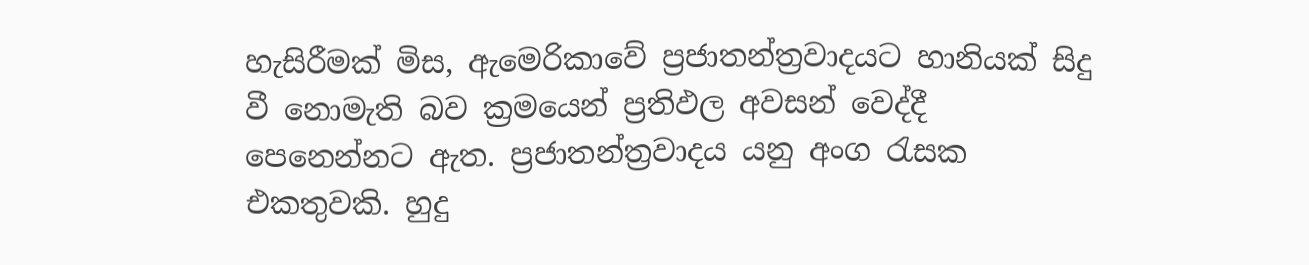හැසිරීමක් මිස, ඇමෙරිකාවේ ප්‍රජාතන්ත්‍රවාදයට හානියක් සිදු වී නොමැති බව ක්‍රමයෙන් ප්‍රතිඵල අවසන් වෙද්දී පෙනෙන්නට ඇත. ප්‍රජාතන්ත්‍රවාදය යනු අංග රැසක එකතුවකි. හුදු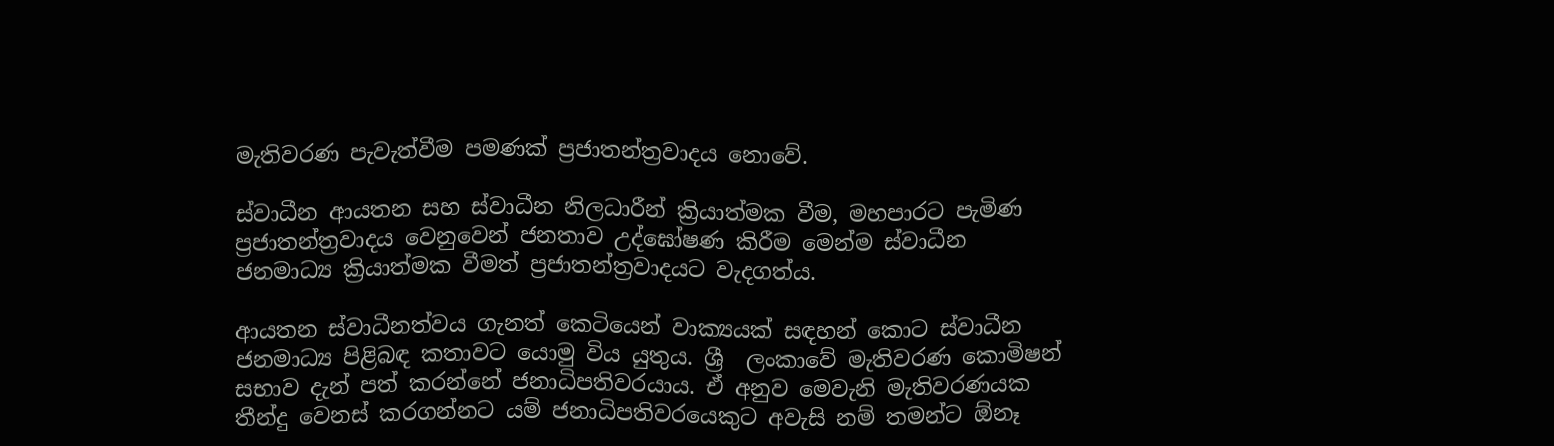මැතිවරණ පැවැත්වීම පමණක් ප්‍රජාතන්ත්‍රවාදය නො‍වේ.

ස්වාධීන ආයතන සහ ස්වාධීන නිලධාරීන් ක්‍රියාත්මක වීම, මහපාරට පැමිණ ප්‍රජාතන්ත්‍රවාදය වෙනුවෙන් ජනතාව උද්ඝෝෂණ කිරීම මෙන්ම ස්වාධීන ජනමාධ්‍ය ක්‍රියාත්මක වීමත් ප්‍රජාතන්ත්‍රවාදයට වැදගත්ය.

ආයතන ස්වාධීනත්වය ගැනත් කෙටියෙන් වාක්‍යයක් සඳහන් කොට ස්වාධීන ජනමාධ්‍ය පිළිබඳ කතාවට යොමු විය යුතුය. ශ්‍රී  ලංකාවේ මැතිවරණ කොමිෂන් සභාව දැන් පත් කරන්නේ ජනාධිපතිවරයාය. ඒ අනුව මෙවැනි මැතිවරණයක තීන්දු වෙනස් කරගන්නට යම් ජනාධිපතිවරයෙකුට අවැසි නම් තමන්ට ඕනෑ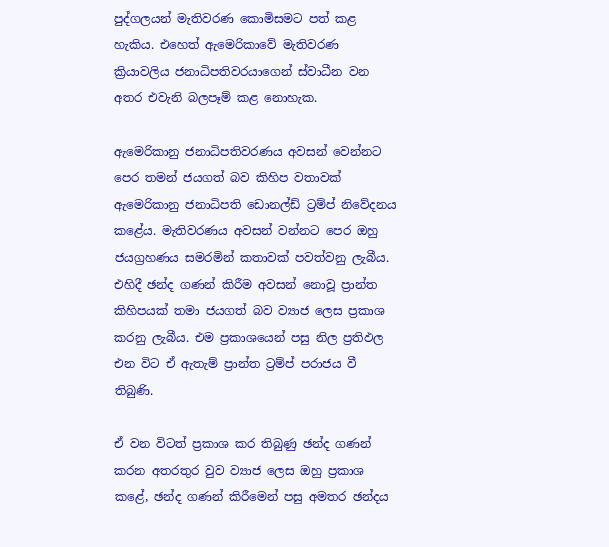පුද්ගලයන් මැතිවරණ කොමිසමට පත් කළ හැකිය. එහෙත් ඇමෙරිකාවේ මැතිවරණ ක්‍රියාවලිය ජනාධිපතිවරයාගෙන් ස්වාධීන වන අතර එවැනි බලපෑම් කළ නොහැක.

ඇමෙරිකානු ජනාධිපතිවරණය අවසන් වෙන්නට පෙර තමන් ජයගත් බව කිහිප වතාවක් ඇමෙරිකානු ජනාධිපති ඩොනල්ඩ් ට්‍රම්ප් නිවේදනය කළේය. මැතිවරණය අවසන් වන්නට පෙර ඔහු ජයග්‍රහණය සමරමින් කතාවක් පවත්වනු ලැබීය. එහිදී ඡන්ද ගණන් කිරීම අවසන් නොවූ ප්‍රාන්ත කිහිපයක් තමා ජයගත් බව ව්‍යාජ ලෙස ප්‍රකාශ කරනු ලැබීය. එම ප්‍රකාශයෙන් පසු නිල ප්‍රතිඵල එන විට ඒ ඇතැම් ප්‍රාන්ත ට්‍රම්ප් පරාජය වී තිබුණි.

ඒ වන විටත් ප්‍රකාශ කර තිබුණු ඡන්ද ගණන් කරන අතරතුර වුව ව්‍යාජ ලෙස ඔහු ප්‍රකාශ කළේ, ඡන්ද ගණන් කිරීමෙන් පසු අමතර ඡන්දය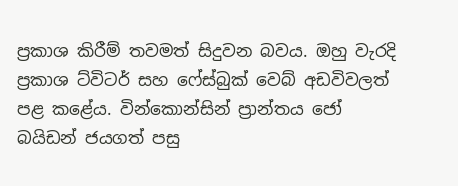ප්‍රකාශ කිරීම් තවමත් සිදුවන බවය. ඔහු වැරදි ප්‍රකාශ ට්විටර් සහ ෆේස්බුක් වෙබ් අඩවිවලත් පළ කළේය. වින්කොන්සින් ප්‍රාන්තය ජෝ බයිඩන් ජයගත් පසු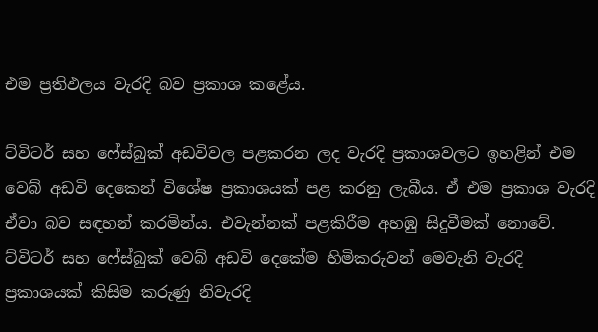එම ප්‍රතිඵලය වැරදි බව ප්‍රකාශ කළේය.

ට්විටර් සහ ෆේස්බුක් අඩවිවල පළකරන ලද වැරදි ප්‍රකාශවලට ඉහළින් එම වෙබ් අඩවි දෙකෙන් විශේෂ ප්‍රකාශයක් පළ කරනු ලැබීය. ඒ එම ප්‍රකාශ වැරදි ඒවා බව සඳහන් කරමින්ය. එවැන්නක් පළකිරීම අහඹු සිදුවීමක් නොවේ. ට්විටර් සහ ෆේස්බුක් වෙබ් අඩවි දෙකේම හිමිකරුවන් මෙවැනි වැරදි ප්‍රකාශයක් කිසිම කරුණු නිවැරදි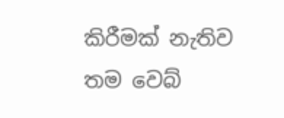කිරීමක් නැතිව තම වෙබ්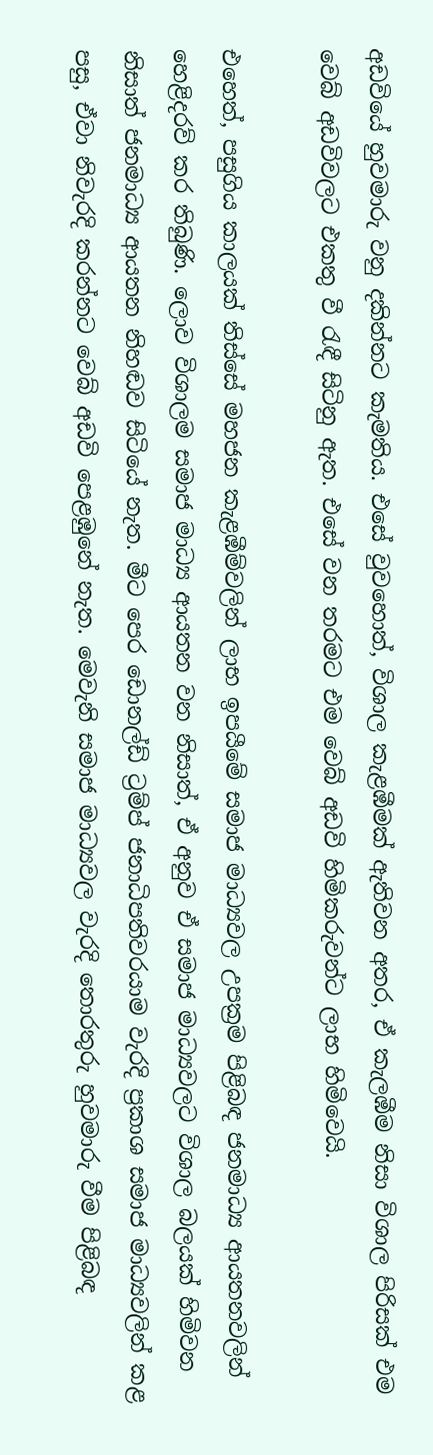අඩවියේ හුවමාරු වනු දකින්නට කැමතිය. එසේ වුවහොත්, විශාල කැළඹීමක් ඇතිවන අතර, ඒ කැලඹීම නිසා විශාල පිරිසක් එම වෙබ් අඩවිවලට එකතු වී රැඳී සිටිනු ඇත. එසේ වන තරමට එම වෙබ් අඩවි හිමිකරුවන්ට ලාභ හිමිවෙයි.

එහෙත්, පසුගිය කාලයක් තිස්සේ මහජන කැළඹීම්වලින් ලාභ ඉපයීමේ සමාජ මාධ්‍යවල උපක්‍රම පිළිබඳ ජනමාධ්‍ය ආයතනවලින් හෙළිදරව් කර තිබුණි. ලොව විශාලම සමාජ මාධ්‍ය ආයතන වන නිසාත්, ඒ අනුව ඒ සමාජ මාධ්‍යවලට විශාල බලයක් හිමිවන නිසාත් ජනමාධ්‍ය ආයතන නිහඬව සිටියේ නැත. මීට පෙර ඩොනල්ඩ් ට්‍රම්ප් ජනාධිපතිවරයාම වැරදි ප්‍රකාශ සමාජ මාධ්‍යවලින් කළ පසු, ඒවා නිවැරදි කරන්නට වෙබ් අඩවි පෙළඹුනේ නැත. මෙවැනි සමාජ මාධ්‍යවල වැරදි තොරතුරු හුවමාරු වීම පිළිබඳ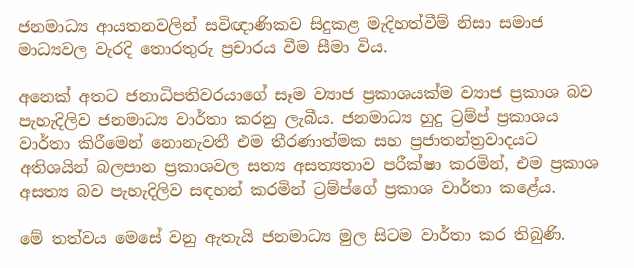ජනමාධ්‍ය ආයතනවලින් සවිඥාණිකව සිදුකළ මැදිහත්වීම් නිසා සමාජ මාධ්‍යවල වැරදි තොරතුරු ප්‍රචාරය වීම සීමා විය.

අනෙක් අතට ජනාධිපතිවරයාගේ සෑම ව්‍යාජ ප්‍රකාශයක්ම ව්‍යාජ ප්‍රකාශ බව පැහැදිලිව ජනමාධ්‍ය වාර්තා කරනු ලැබීය. ජනමාධ්‍ය හුදු ට්‍රම්ප් ප්‍රකාශය වාර්තා කිරීමෙන් නොනැවතී එම තීරණාත්මක සහ ප්‍රජාතන්ත්‍රවාදයට අතිශයින් බලපාන ප්‍රකාශවල සත්‍ය අසත්‍යතාව පරීක්ෂා කරමින්, එම ප්‍රකාශ අසත්‍ය බව පැහැදිලිව සඳහන් කරමින් ට්‍රම්ප්ගේ ප්‍රකාශ වාර්තා කළේය.

මේ තත්වය මෙසේ වනු ඇතැයි ජනමාධ්‍ය මුල සිටම වාර්තා කර තිබුණි.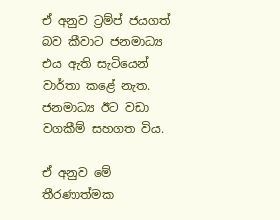ඒ අනුව ට්‍රම්ප් ජයගත් බව කීවාට ජනමාධ්‍ය එය ඇති සැටියෙන් වාර්තා කළේ නැත. ජනමාධ්‍ය ඊට වඩා වගකීම් සහගත විය.

ඒ අනුව මේ තීරණාත්මක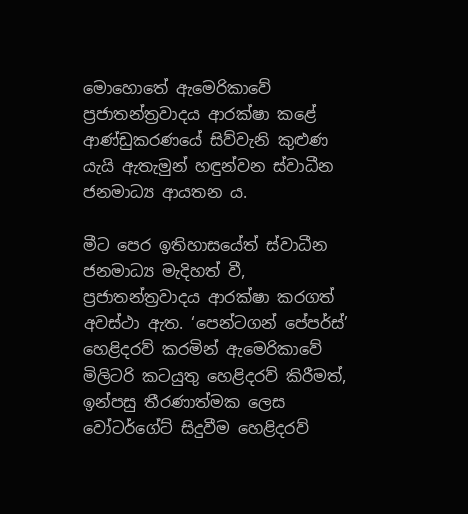මොහොතේ ඇමෙරිකාවේ ප්‍රජාතන්ත්‍රවාදය ආරක්ෂා කළේ ආණ්ඩුකරණයේ සිව්වැනි කුළුණ යැයි ඇතැමුන් හඳුන්වන ස්වාධීන ජනමාධ්‍ය ආයතන ය.

මීට පෙර ඉතිහාසයේත් ස්වාධීන ජනමාධ්‍ය මැදිහත් වී, ප්‍රජාතන්ත්‍රවාදය ආරක්ෂා කරගත් අවස්ථා ඇත. ‘පෙන්ටගන් පේපර්ස්’ හෙළිදරව් කරමින් ඇමෙරිකාවේ මිලිටරි කටයුතු හෙළිදරව් කිරීමත්, ඉන්පසු තීරණාත්මක ලෙස වෝටර්ගේට් සිදුවීම හෙළිදරව්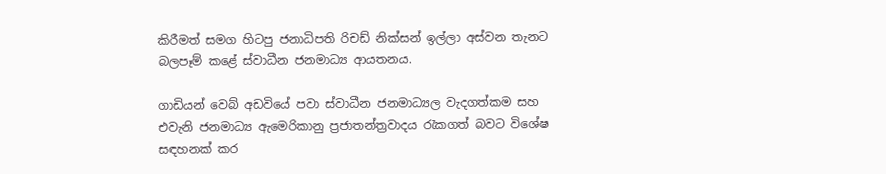කිරීමත් සමග හිටපු ජනාධිපති රිචඩ් නික්සන් ඉල්ලා අස්වන තැනට බලපෑම් කළේ ස්වාධීන ජනමාධ්‍ය ආයතනය.

ගාඩියන් වෙබ් අඩවියේ පවා ස්වාධීන ජනමාධ්‍යල වැදගත්කම සහ එවැනි ජනමාධ්‍ය ඇමෙරිකානු ප්‍රජාතන්ත්‍රවාදය රැකගත් බවට විශේෂ සඳහනක් කර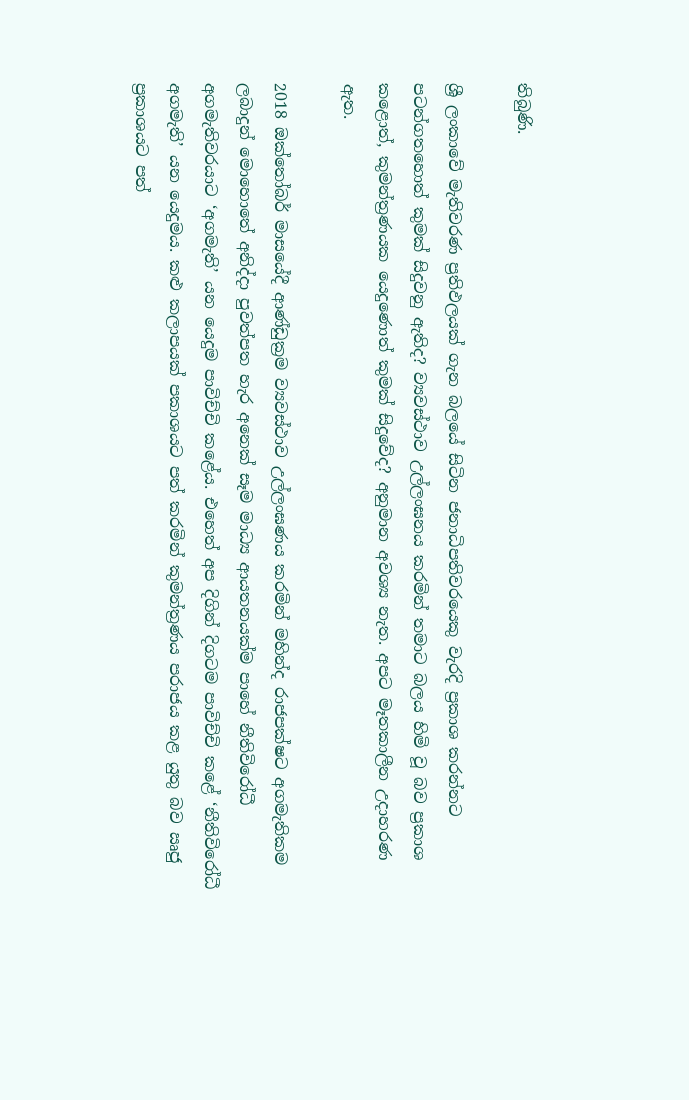තිබුණි.

ශ්‍රී ලංකාවේ මැතිවරණ ප්‍රතිඵලයක් ගැන බලයේ සිටින ජනාධිපතිවරයෙකු වැරදි ප්‍රකාශ කරන්නට පටන්ගතහොත් කුමක් සිදුවනු ඇතිද? ව්‍යවස්ථාව උල්ලංඝනය කරමින් තමාට බලය හිමි වූ බව ප්‍රකාශ කළොත්, කුමන්ත්‍රණයක යෙදුණොත් කුමක් සිදුවේද? අනුමාන අවශ්‍ය නැත. අපට මෑතකාලීන උදාහරණ ඇත.

2018 ඔක්තෝබර් මාසයේදී ආණ්ඩුක්‍රම ව්‍යවස්ථාව උල්ලංඝණය කරමින් මහින්ද රාජපක්ෂට අගමැතිකම ලබාදුන් මොහොතේ අනිද්දා පුවත්පත හැර අනෙක් සෑම මාධ්‍ය ආයතනයක්ම පාහේ නීතිවිරෝධී අගමැතිවරයාට ‘අගමැති’ යන යෙදුම පාවිච්චි කළේය. එහෙත් අප දිගින් දිගටම පාවිච්චි කළේ ‘නීතිවිරෝධී අගමැති’ යන යෙදුමය. කළු කලාපයක් පකාශයට පත් කරමින් කුමන්ත්‍රණය පරාජය කළ යුතු බව ඍජු ප්‍රකාශයට පත්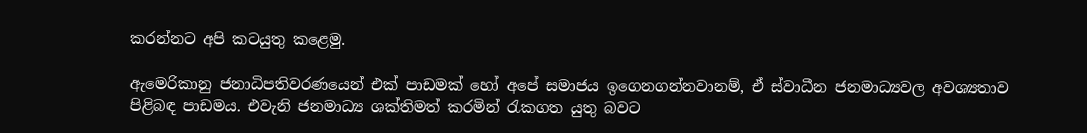කරන්නට අපි කටයුතු කළෙමු.

ඇමෙරිකානු ජනාධිපතිවරණයෙන් එක් පාඩමක් හෝ අපේ සමාජය ඉගෙනගන්නවානම්, ඒ ස්වාධීන ජනමාධ්‍යවල අවශ්‍යතාව පිළිබඳ පාඩමය. එවැනි ජනමාධ්‍ය ශක්තිමත් කරමින් රැකගත යුතු බවට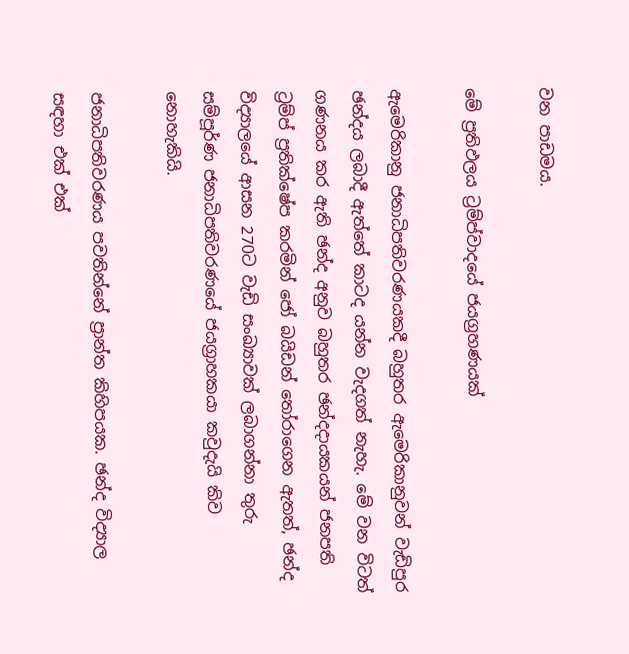වන පාඩමය.

මේ ප්‍රතිඵලය ට්‍රම්ප්වාදයේ ජයග්‍රහණයක්

ඇමෙරිකානු ජනාධිපතිවරණයකදී බහුතර ඇමෙරිකානුවන් වැඩිපුර ඡන්දය ලබාදී ඇත්තේ කාටද යන්න වැදගත් නැහැ. මේ වන විටත් ගණනය කර ඇති ඡන්ද අනුව බහුතර ඡන්දදායකයන් ජනපති ට්‍රම්ප් ප්‍රතික්ෂේප කරමින් ජෝ බයිඩන් තෝරාගෙන ඇතත්, ඡන්ද විද්‍යාලයේ ආසන 270ට වැඩි සංඛ්‍යාවක් ලබාගන්නා තුරු සම්පූර්ණ ජනාධිපතිවරණයේ ජයග්‍රාහකයා කවුදැයි කිව නොහැකියි.

ජනාධිපතිවරණය පවතින්නේ ප්‍රාන්ත කිහිපයක. ඡන්ද විද්‍යාල සඳහා එක් එක්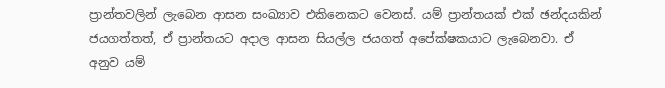ප්‍රාන්තවලින් ලැබෙන ආසන සංඛ්‍යාව එකිනෙකට වෙනස්. යම් ප්‍රාන්තයක් එක් ඡන්දයකින් ජයගත්තත්, ඒ ප්‍රාන්තයට අදාල ආසන සියල්ල ජයගත් අපේක්ෂකයාට ලැබෙනවා. ඒ අනුව යම්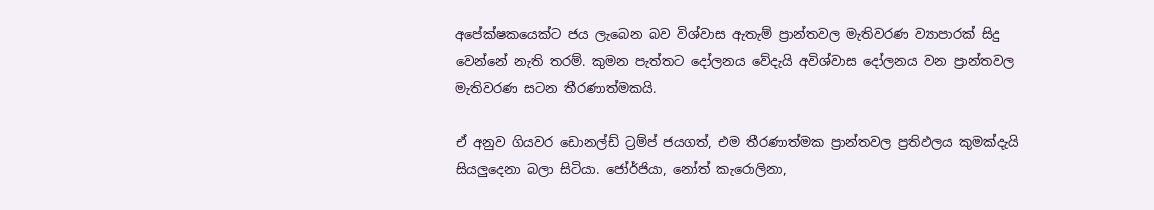අපේක්ෂකයෙක්ට ජය ලැබෙන බව විශ්වාස ඇතැම් ප්‍රාන්තවල මැතිවරණ ව්‍යාපාරක් සිදු වෙන්නේ නැති තරම්. කුමන පැත්තට දෝලනය වේදැයි අවිශ්වාස දෝලනය වන ප්‍රාන්තවල මැතිවරණ සටන තීරණාත්මකයි.

ඒ අනුව ගියවර ඩොනල්ඩ් ට්‍රම්ප් ජයගත්, එම තීරණාත්මක ප්‍රාන්තවල ප්‍රතිඵලය කුමක්දැයි සියලුදෙනා බලා සිටියා. ජෝර්ජියා, නෝත් කැරොලිනා,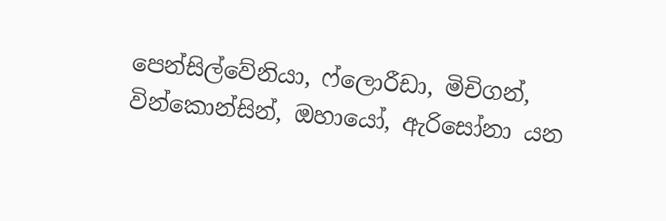පෙන්සිල්වේනියා, ෆ්ලොරීඩා, මිචිගන්, වින්කොන්සින්, ඔහායෝ, ඇරිසෝනා යන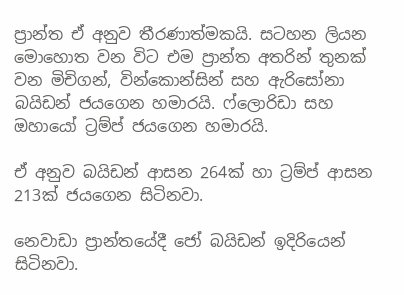ප්‍රාන්ත ඒ අනුව තීරණාත්මකයි. සටහන ලියන මොහොත වන විට එම ප්‍රාන්ත අතරින් තුනක් වන මිචිගන්, වින්කොන්සින් සහ ඇරිසෝනා බයිඩන් ජයගෙන හමාරයි. ෆ්ලොරිඩා සහ ඔහායෝ ට්‍රම්ප් ජයගෙන හමාරයි.

ඒ අනුව බයිඩන් ආසන 264ක් හා ට්‍රම්ප් ආසන 213ක් ජයගෙන සිටිනවා.

නෙවාඩා ප්‍රාන්තයේදී ජෝ බයිඩන් ඉදිරියෙන් සිටිනවා.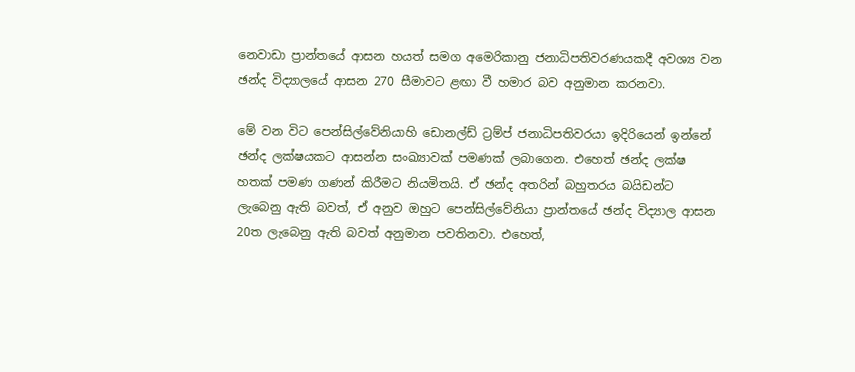නෙවාඩා ප්‍රාන්තයේ ආසන හයත් සමග අමෙරිකානු ජනාධිපතිවරණයකදී අවශ්‍ය වන ඡන්ද විද්‍යාලයේ ආසන 270 සීමාවට ළඟා වී හමාර බව අනුමාන කරනවා.

මේ වන විට පෙන්සිල්වේනියාහි ඩොනල්ඩ් ට්‍රම්ප් ජනාධිපතිවරයා ඉදිරියෙන් ඉන්නේ ඡන්ද ලක්ෂයකට ආසන්න සංඛ්‍යාවක් පමණක් ලබාගෙන. එහෙත් ඡන්ද ලක්ෂ හතක් පමණ ගණන් කිරීමට නියමිතයි. ඒ ඡන්ද අතරින් බහුතරය බයිඩන්ට ලැබෙනු ඇති බවත්, ඒ අනුව ඔහුට පෙන්සිල්වේනියා ප්‍රාන්තයේ ඡන්ද විද්‍යාල ආසන 20ත ලැබෙනු ඇති බවත් අනුමාන පවතිනවා. එහෙත්,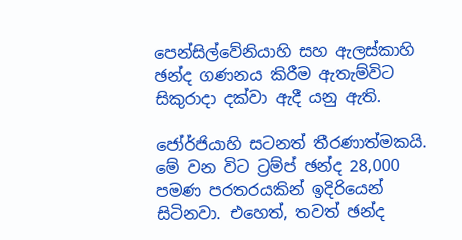පෙන්සිල්වේනියාහි සහ ඇලස්කාහි ඡන්ද ගණනය කිරීම ඇතැම්විට සිකුරාදා දක්වා ඇදී යනු ඇති.

ජෝර්ජියාහි සටනත් තීරණාත්මකයි. මේ වන විට ට්‍රම්ප් ඡන්ද 28,000 පමණ පරතරයකින් ඉදිරියෙන් සිටිනවා. එහෙත්, තවත් ඡන්ද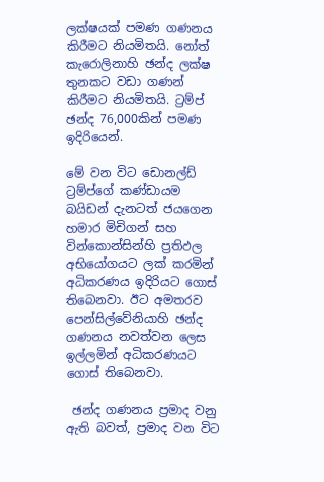ලක්ෂයක් පමණ ගණනය කිරීමට නියමිතයි. නෝත් කැරොලිනාහි ඡන්ද ලක්ෂ තුනකට වඩා ගණන් කිරීමට නියමිතයි. ට්‍රම්ප් ඡන්ද 76,000කින් පමණ ඉදිරියෙන්.

මේ වන විට ඩොනල්ඩ් ට්‍රම්ප්ගේ කණ්ඩායම බයිඩන් දැනටත් ජයගෙන හමාර මිචිගන් සහ වින්කොන්සින්හි ප්‍රතිඵල අභියෝගයට ලක් කරමින් අධිකරණය ඉදිරියට ගොස් තිබෙනවා. ඊට අමතරව පෙන්සිල්වේනියාහි ඡන්ද ගණනය නවත්වන ලෙස ඉල්ලමින් අධිකරණයට ගොස් තිබෙනවා.

 ඡන්ද ගණනය ප්‍රමාද වනු ඇති බවත්, ප්‍රමාද වන විට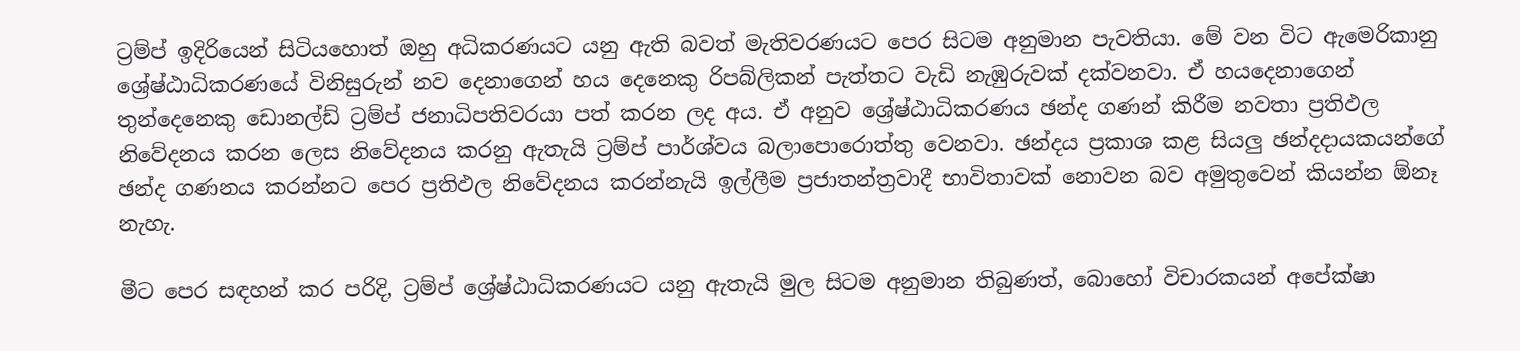ට්‍රම්ප් ඉදිරියෙන් සිටියහොත් ඔහු අධිකරණයට යනු ඇති බවත් මැතිවරණයට පෙර සිටම අනුමාන පැවතියා. මේ වන විට ඇමෙරිකානු ශ්‍රේෂ්ඨාධිකරණයේ විනිසුරුන් නව දෙනාගෙන් හය දෙනෙකු රිපබ්ලිකන් පැත්තට වැඩි නැඹුරුවක් දක්වනවා. ඒ හයදෙනාගෙන් තුන්දෙනෙකු ඩොනල්ඩ් ට්‍රම්ප් ජනාධිපතිවරයා පත් කරන ලද අය. ඒ අනුව ශ්‍රේෂ්ඨාධිකරණය ඡන්ද ගණන් කිරීම නවතා ප්‍රතිඵල නිවේදනය කරන ලෙස නිවේදනය කරනු ඇතැයි ට්‍රම්ප් පාර්ශ්වය බලාපොරොත්තු වෙනවා. ඡන්දය ප්‍රකාශ කළ සියලු ඡන්දදායකයන්ගේ ඡන්ද ගණනය කරන්නට පෙර ප්‍රතිඵල නිවේදනය කරන්නැයි ඉල්ලීම ප්‍රජාතන්ත්‍රවාදී භාවිතාවක් නොවන බව අමුතුවෙන් කියන්න ඕනෑ නැහැ.

මීට පෙර සඳහන් කර පරිදි, ට්‍රම්ප් ශ්‍රේෂ්ඨාධිකරණයට යනු ඇතැයි මුල සිටම අනුමාන තිබුණත්, බොහෝ විචාරකයන් අපේක්ෂා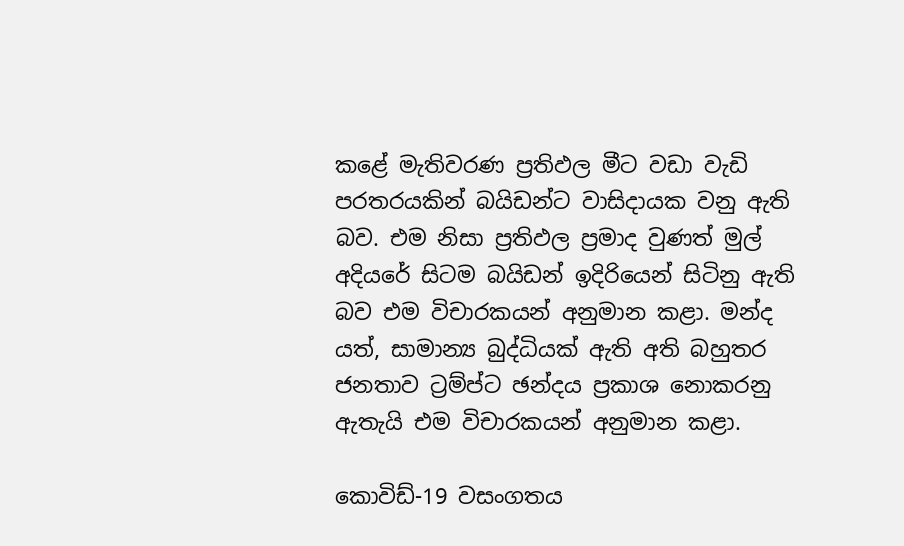කළේ මැතිවරණ ප්‍රතිඵල මීට වඩා වැඩි පරතරයකින් බයිඩන්ට වාසිදායක වනු ඇති බව. එම නිසා ප්‍රතිඵල ප්‍රමාද වුණත් මුල් අදියරේ සිටම බයිඩන් ඉදිරියෙන් සිටිනු ඇති බව එම විචාරකයන් අනුමාන කළා. මන්ද යත්, සාමාන්‍ය බුද්ධියක් ඇති අති බහුතර ජනතාව ට්‍රම්ප්ට ඡන්දය ප්‍රකාශ නොකරනු ඇතැයි එම විචාරකයන් අනුමාන කළා.

කොවිඩ්-19 වසංගතය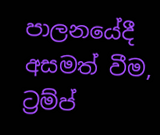පාලනයේදී අසමත් වීම, ට්‍රම්ප්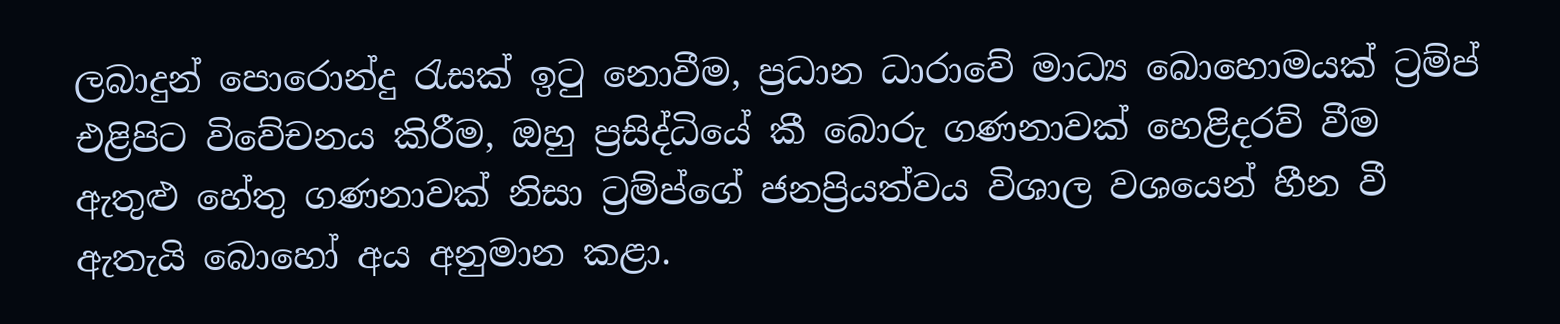ලබාදුන් පොරොන්දු රැසක් ඉටු නොවීම, ප්‍රධාන ධාරාවේ මාධ්‍ය බොහොමයක් ට්‍රම්ප් එළිපිට විවේචනය කිරීම, ඔහු ප්‍රසිද්ධියේ කී බොරු ගණනාවක් හෙළිදරව් වීම ඇතුළු හේතු ගණනාවක් නිසා ට්‍රම්ප්ගේ ජනප්‍රියත්වය විශාල වශයෙන් හීන වී ඇතැයි බොහෝ අය අනුමාන කළා.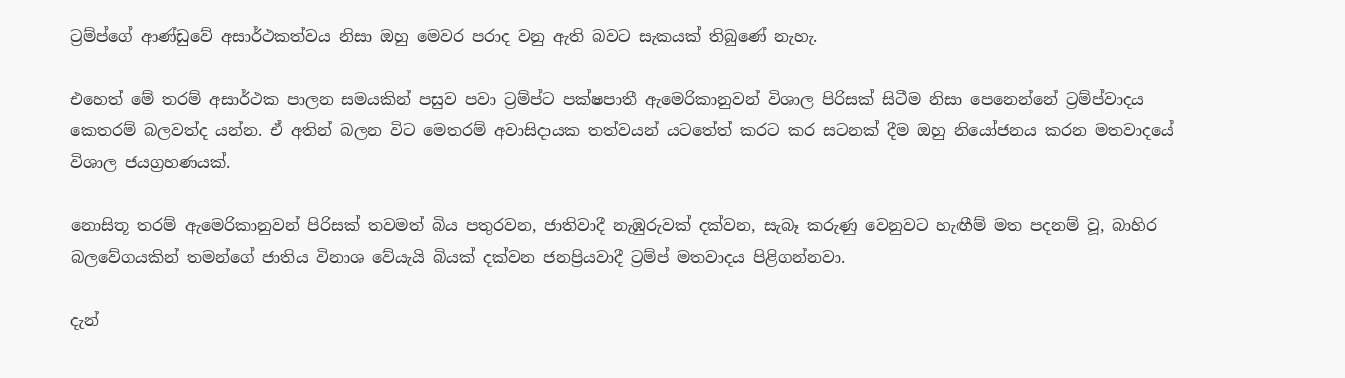ට්‍රම්ප්ගේ ආණ්ඩුවේ අසාර්ථකත්වය නිසා ඔහු මෙවර පරාද වනු ඇති බවට සැකයක් තිබුණේ නැහැ.

එහෙත් මේ තරම් අසාර්ථක පාලන සමයකින් පසුව පවා ට්‍රම්ප්ට පක්ෂපාතී ඇමෙරිකානුවන් විශාල පිරිසක් සිටීම නිසා පෙනෙන්නේ ට්‍රම්ප්වාදය කෙතරම් බලවත්ද යන්න. ඒ අතින් බලන විට මෙතරම් අවාසිදායක තත්වයන් යටතේත් කරට කර සටනක් දීම ඔහු නියෝජනය කරන මතවාදයේ විශාල ජයග්‍රහණයක්.

නොසිතූ තරම් ඇමෙරිකානුවන් පිරිසක් තවමත් බිය පතුරවන, ජාතිවාදී නැඹුරුවක් දක්වන, සැබෑ කරුණු වෙනුවට හැඟීම් මත පදනම් වූ, බාහිර බලවේගයකින් තමන්ගේ ජාතිය විනාශ වේයැයි බියක් දක්වන ජනප්‍රියවාදී ට්‍රම්ප් මතවාදය පිළිගන්නවා.

දැන්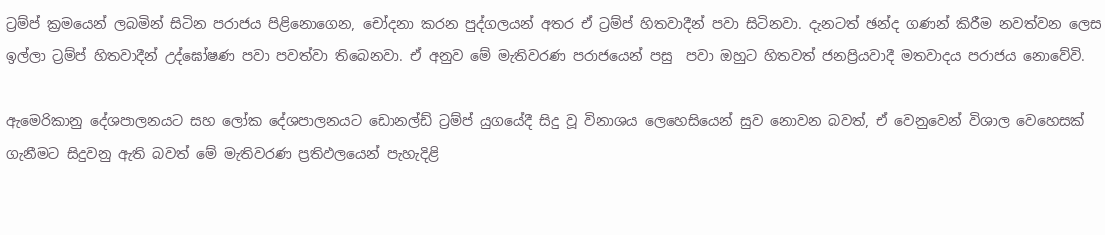ට්‍රම්ප් ක්‍රමයෙන් ලබමින් සිටින පරාජය පිළිනොගෙන, චෝදනා කරන පුද්ගලයන් අතර ඒ ට්‍රම්ප් හිතවාදීන් පවා සිටිනවා. දැනටත් ඡන්ද ගණන් කිරීම නවත්වන ලෙස ඉල්ලා ට්‍රම්ප් හිතවාදීන් උද්ඝෝෂණ පවා පවත්වා තිබෙනවා. ඒ අනුව මේ මැතිවරණ පරාජයෙන් පසු  පවා ඔහුට හිතවත් ජනප්‍රියවාදී මතවාදය පරාජය නොවේවි.

ඇමෙරිකානු දේශපාලනයට සහ ලෝක දේශපාලනයට ඩොනල්ඩ් ට්‍රම්ප් යුගයේදී සිදු වූ විනාශය ලෙහෙසියෙන් සුව නොවන බවත්, ඒ වෙනුවෙන් විශාල වෙහෙසක් ගැනීමට සිදුවනු ඇති බවත් මේ මැතිවරණ ප්‍රතිඵලයෙන් පැහැදිළි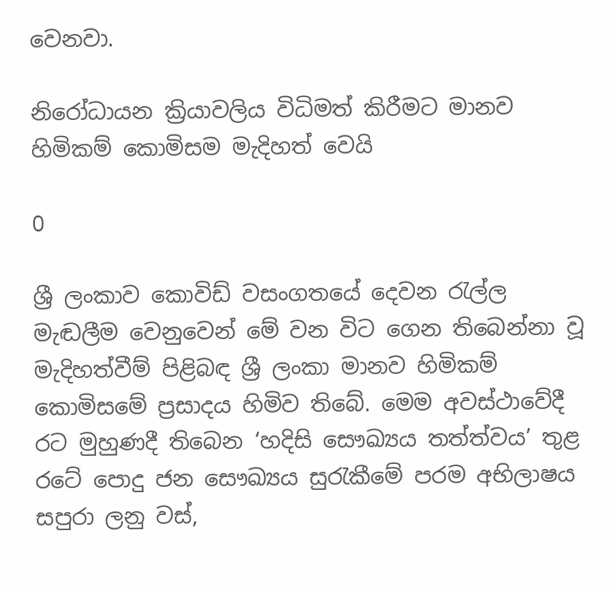වෙනවා.

නිරෝධායන ක්‍රියාවලිය විධිමත් කිරීමට මානව හිමිකම් කොමිසම මැදිහත් වෙයි

0

ශ්‍රී ලංකාව කොවිඩ් වසංගතයේ දෙවන රැල්ල මැඬලීම වෙනුවෙන් මේ වන විට ගෙන තිබෙන්නා වූ මැදිහත්වීම් පිළිබඳ ශ්‍රී ලංකා මානව හිමිකම් කොමිසමේ ප්‍රසාදය හිමිව තිබේ. මෙම අවස්ථාවේදී රට මුහුණදී තිබෙන ‘හදිසි සෞඛ්‍යය තත්ත්වය’ තුළ රටේ පොදු ජන සෞඛ්‍යය සුරැකීමේ පරම අභිලාෂය සපුරා ලනු වස්,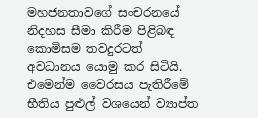මහජනතාවගේ සංචරනයේ නිදහස සීමා කිරීම පිළිබඳ කොමිසම තවදුරටත් අවධානය යොමු කර සිටියි. එමෙන්ම වෛරසය පැතිරීමේ භීතිය පුළුල් වශයෙන් ව්‍යාප්ත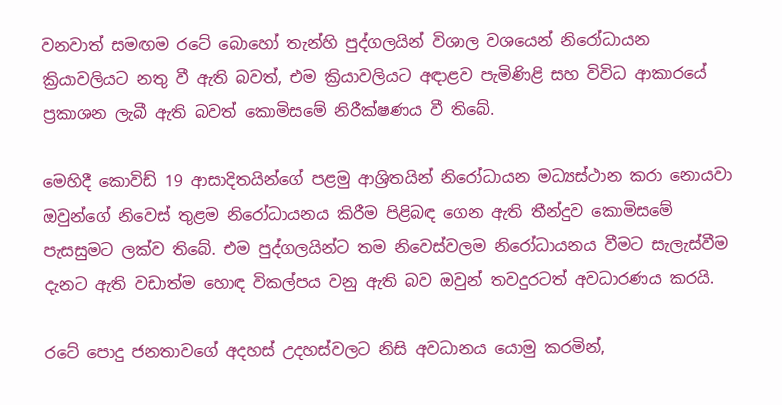වනවාත් සමඟම රටේ බොහෝ තැන්හි පුද්ගලයින් විශාල වශයෙන් නිරෝධායන ක්‍රියාවලියට නතු වී ඇති බවත්, එම ක්‍රියාවලියට අඳාළව පැමිණිළි සහ විවිධ ආකාරයේ ප්‍රකාශන ලැබී ඇති බවත් කොමිසමේ නිරීක්ෂණය වී තිබේ.

මෙහිදී කොවිඩ් 19 ආසාදිතයින්ගේ පළමු ආශ්‍රිතයින් නිරෝධායන මධ්‍යස්ථාන කරා නොයවා ඔවුන්ගේ නිවෙස් තුළම නිරෝධායනය කිරීම පිළිබඳ ගෙන ඇති තීන්දුව කොමිසමේ පැසසුමට ලක්ව තිබේ. එම පුද්ගලයින්ට තම නිවෙස්වලම නිරෝධායනය වීමට සැලැස්වීම දැනට ඇති වඩාත්ම හොඳ විකල්පය වනු ඇති බව ඔවුන් තවදුරටත් අවධාරණය කරයි.

රටේ පොදු ජනතාවගේ අදහස් උදහස්වලට නිසි අවධානය යොමු කරමින්,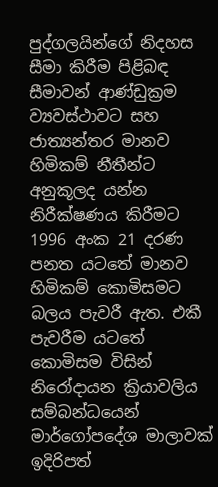පුද්ගලයින්ගේ නිදහස සීමා කිරීම පිළිබඳ සීමාවන් ආණ්ඩුක්‍රම ව්‍යවස්ථාවට සහ ජාත්‍යන්තර මානව හිමිකම් නීතීන්ට අනුකූලද යන්න නිරීක්ෂණය කිරීමට 1996 අංක 21 දරණ පනත යටතේ මානව හිමිකම් කොමිසමට බලය පැවරී ඇත. එකී පැවරීම යටතේ කොමිසම විසින් නිරෝදායන ක්‍රියාවලිය සම්බන්ධයෙන් මාර්ගෝපදේශ මාලාවක් ඉදිරිපත්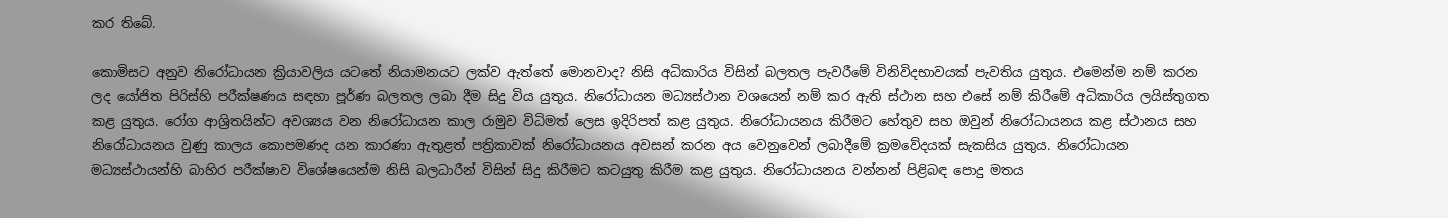කර තිබේ.

කොමිසට අනුව නිරෝධායන ක්‍රියාවලිය යටතේ නියාමනයට ලක්ව ඇත්තේ මොනවාද? නිසි අධිකාරිය විසින් බලතල පැවරීමේ විනිවිදභාවයක් පැවතිය යුතුය. එමෙන්ම නම් කරන ලද යෝජිත පිරිස්හි පරීක්ෂණය සඳහා පූර්ණ බලතල ලබා දීම සිදු විය යුතුය. නිරෝධායන මධ්‍යස්ථාන වශයෙන් නම් කර ඇති ස්ථාන සහ එසේ නම් කිරීමේ අධිකාරිය ලයිස්තුගත කළ යුතුය. රෝග ආශ්‍රිතයින්ට අවශ්‍යය වන නිරෝධායන කාල රාමුව විධිමත් ලෙස ඉදිරිපත් කළ යුතුය. නිරෝධායනය කිරීමට හේතුව සහ ඔවුන් නිරෝධායනය කළ ස්ථානය සහ නිරෝධායනය වුණු කාලය කොපමණද යන කාරණා ඇතුළත් පත්‍රිකාවක් නිරෝධායනය අවසන් කරන අය වෙනුවෙන් ලබාදීමේ ක්‍රමවේදයක් සැකසිය යුතුය. නිරෝධායන මධ්‍යස්ථායන්හි බාහිර පරීක්ෂාව විශේෂයෙන්ම නිසි බලධාරීන් විසින් සිදු කිරීමට කටයුතු කිරීම කළ යුතුය. නිරෝධායනය වන්නන් පිළිබඳ පොදු මතය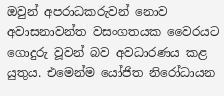ඔවුන් අපරාධකරුවන් නොව අවාසනාවන්ත වසංගතයක වෛරයට ගොදුරු වූවන් බව අවධාරණය කළ යුතුය. එමෙන්ම යෝජිත නිරෝධායන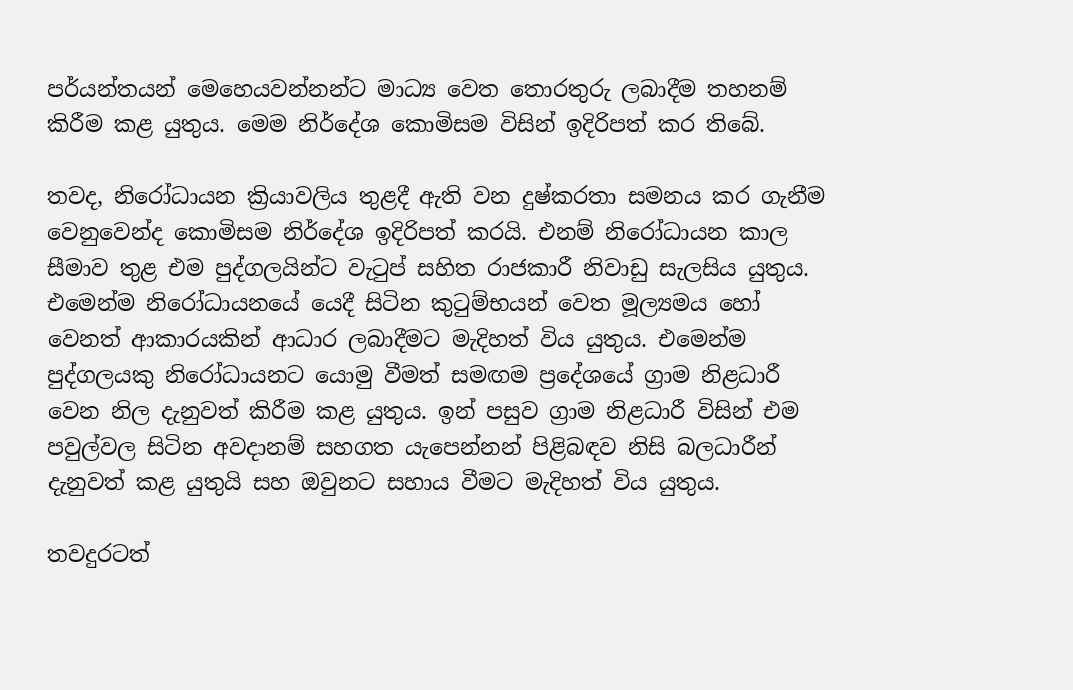පර්යන්තයන් මෙහෙයවන්නන්ට මාධ්‍ය වෙත තොරතුරු ලබාදීම තහනම් කිරීම කළ යුතුය. මෙම නිර්දේශ කොමිසම විසින් ඉදිරිපත් කර තිබේ.

තවද, නිරෝධායන ක්‍රියාවලිය තුළදී ඇති වන දුෂ්කරතා සමනය කර ගැනීම වෙනුවෙන්ද කොමිසම නිර්දේශ ඉදිරිපත් කරයි. එනම් නිරෝධායන කාල සීමාව තුළ එම පුද්ගලයින්ට වැටුප් සහිත රාජකාරී නිවාඩු සැලසිය යුතුය. එමෙන්ම නිරෝධායනයේ යෙදී සිටින කුටුම්භයන් වෙත මූල්‍යමය හෝ වෙනත් ආකාරයකින් ආධාර ලබාදීමට මැදිහත් විය යුතුය. එමෙන්ම පුද්ගලයකු නිරෝධායනට යොමු වීමත් සමඟම ප්‍රදේශයේ ග්‍රාම නිළධාරී වෙන නිල දැනුවත් කිරීම කළ යුතුය. ඉන් පසුව ග්‍රාම නිළධාරී විසින් එම පවුල්වල සිටින අවදානම් සහගත යැපෙන්නන් පිළිබඳව නිසි බලධාරීන් දැනුවත් කළ යුතුයි සහ ඔවුනට සහාය වීමට මැදිහත් විය යුතුය.

තවදුරටත්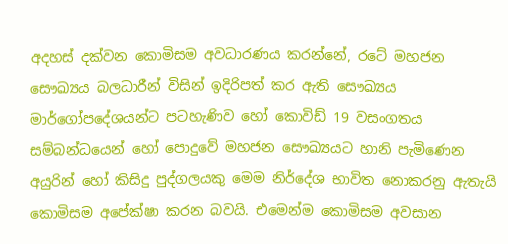අදහස් දක්වන කොමිසම අවධාරණය කරන්නේ, රටේ මහජන සෞඛ්‍යය බලධාරීන් විසින් ඉදිරිපත් කර ඇති සෞඛ්‍යය මාර්ගෝපදේශයන්ට පටහැණිව හෝ කොවිඩ් 19 වසංගතය සම්බන්ධයෙන් හෝ පොදුවේ මහජන සෞඛ්‍යයට හානි පැමිණෙන අයුරින් හෝ කිසිදු පුද්ගලයකු මෙම නිර්දේශ භාවිත නොකරනු ඇතැයි කොමිසම අපේක්ෂා කරන බවයි. එමෙන්ම කොමිසම අවසාන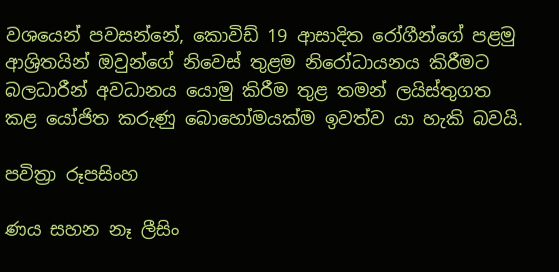වශයෙන් පවසන්නේ, කොවිඩ් 19 ආසාදිත රෝගීන්ගේ පළමු ආශ්‍රිතයින් ඔවුන්ගේ නිවෙස් තුළම නිරෝධායනය කිරීමට බලධාරීන් අවධානය යොමු කිරීම තුළ තමන් ලයිස්තුගත කළ යෝජිත කරුණු බොහෝමයක්ම ඉවත්ව යා හැකි බවයි.

පවිත්‍රා රූපසිංහ

ණය සහන නෑ ලීසිං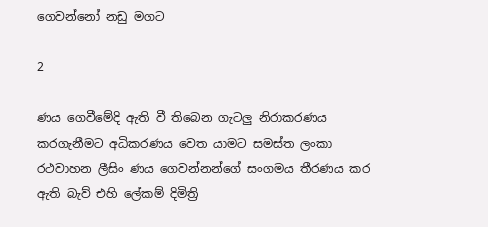ගෙවන්නෝ නඩු මගට

2

ණය ගෙවීමේදි ඇති වී තිබෙන ගැටලු නිරාකරණය කරගැනීමට අධිකරණය වෙත යාමට සමස්ත ලංකා රථවාහන ලීසිං ණය ගෙවන්නන්ගේ සංගමය තීරණය කර ඇති බැව් එහි ලේකම් දිමිත්‍රි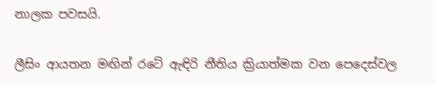නාලක පවසයි.

ලීසිං ආයතන මඟින් රටේ ඇඳිරි නීතිය ක්‍රියාත්මක වන පෙදෙස්වල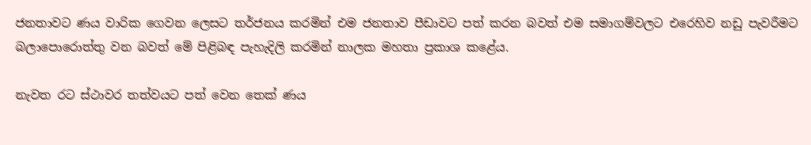ජනතාවට ණය වාරික ගෙවන ලෙසට තර්ජනය කරමින් එම ජනතාව පීඩාවට පත් කරන බවත් එම සමාගම්වලට එරෙහිව නඩු පැවරීමට බලාපොරොත්තු වන බවත් මේ පිළිබඳ පැහැදිලි කරමින් නාලක මහතා ප්‍රකාශ කළේය.

නැවත රට ස්ථාවර තත්වයට පත් වෙන තෙක් ණය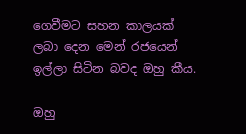ගෙවීමට සහන කාලයක් ලබා දෙන මෙන් රජයෙන් ඉල්ලා සිටින බවද ඔහු කීය.

ඔහු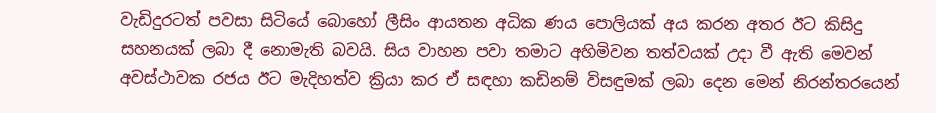වැඩිදුරටත් පවසා සිටියේ බොහෝ ලීසිං ආයතන අධික ණය පොලියක් අය කරන අතර ඊට කිසිදු සහනයක් ලබා දී නොමැති බවයි. සිය වාහන පවා තමාට අහිමිවන තත්වයක් උදා වී ඇති මෙවන් අවස්ථාවක රජය ඊට මැදිහත්ව ක්‍රියා කර ඒ සඳහා කඩිනම් විසඳුමක් ලබා දෙන මෙන් නිරන්තරයෙන්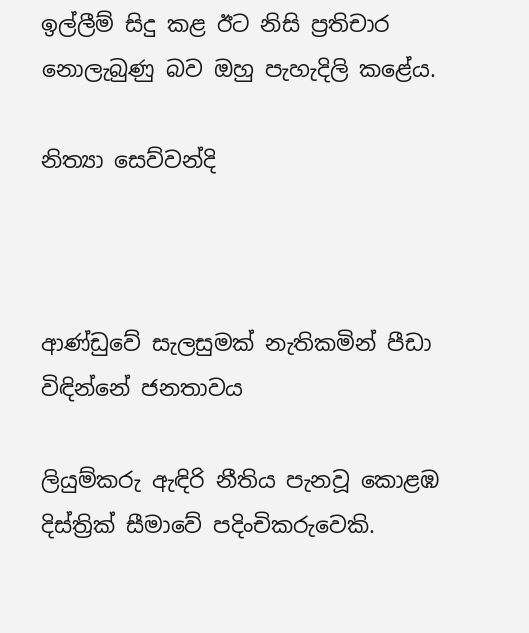ඉල්ලීම් සිදු කළ ඊට නිසි ප්‍රතිචාර නොලැබුණු බව ඔහු පැහැදිලි කළේය.

නිත්‍යා සෙව්වන්දි



ආණ්ඩුවේ සැලසුමක් නැතිකමින් පීඩා විඳින්නේ ජනතාවය

ලියුම්කරු ඇඳිරි නීතිය පැනවූ කොළඹ දිස්ත්‍රික් සීමාවේ පදිංචිකරුවෙකි.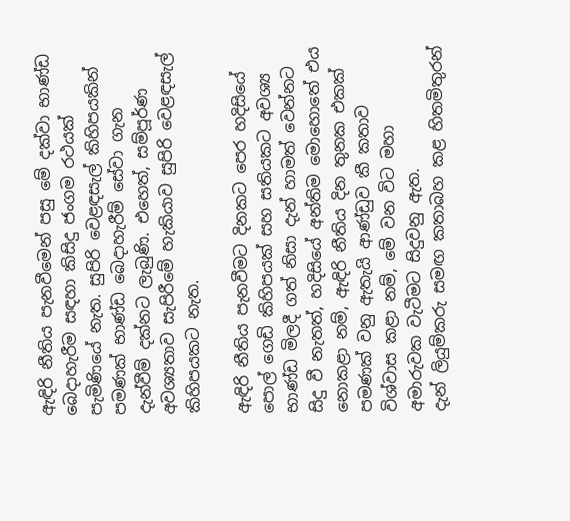ඇඳිරි නීතිය පැනවීමෙන් පසු මේ දක්වා භාණ්ඩ බෙදාහැරීම සඳහා කිසිදු ජංගම රථයක් පැමිණියේ නැත. සුපිරි වෙළඳසැල් කිහිපයකින් පමණක් භාණ්ඩ බෙදාහැරීම් සේවා ගැන දැන්වීම් දක්නට ලැබුණි. එහෙත්, සම්පූර්ණ අවශ්‍යතාව සැපිරීමේ හැකියාව සුපිරි වෙළඳසැල් කිහිපයකට නැත.

ඇඳිරි නීතිය පැනවීමට දිනකට පෙර හදිසියේ පොල් ගෙඩි කිහිපයක් සහ සතියකට අවශ්‍ය භාණ්ඩ මිලදී ගත් නිසා දැන් හාමත් වෙන්නට සිදු වී නැතත්, හදිසියේ අන්තිම මොහොතේ එය නොකළා නම්, ඇඳිරි නීතිය දින තුනක එකක් පමණක් වනු ඇතැයි ආණ්ඩුව කී කතාව විශ්වාස කළා නම්, මේ වන විට මහා අමාරුවක වැටීමට සිදුවනු ඇත.
දැන් ලියුම්කරු සමඟ කතාබහ කළ හිතමිතුරන්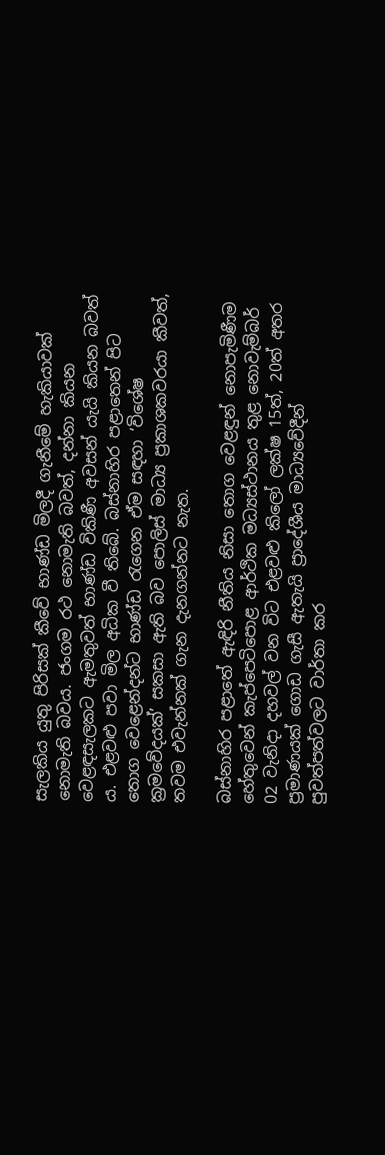සැලකිය යුතු පිරිසක් කීවේ භාණ්ඩ මිලදී ගැනීමේ හැකියාවක් නොමැති බවය. ජංගම රථ නොමැති බවත්, දන්නා කියන වෙළඳසැලකට ඇමතුවත් භාණ්ඩ විකිණී අවසන් යැයි කියන බවත් ය. එළවළු පවා මිල අධික වී තිබේ. බස්නාහිර පළාතෙන් පිට තොග වෙළෙන්දන්ට භාණ්ඩ රැගෙන ඒම සඳහා ‘විශේෂ ක්‍රමවේදයක්’ සකසා ඇති බව පොලිස් මාධ්‍ය ප්‍රකාශකවරයා කීවත්, තවම එවැන්නක් ගැන දැනගන්නට නැත.

බස්නාහිර පළාතේ ඇඳිරි නීතිය නිසා තොග වෙළඳුන් නොපැමිණීම හේතුවෙන් කැප්පෙටිපොළ ආර්ථික මධ්‍යස්ථානය තුළ නොවැම්බර් 02 වැනිදා දහවල් වන විට එළවළු කිලෝ ලක්ෂ 15ත්, 20ත් අතර ප්‍රමාණයක් ගොඩ ගැසී ඇතැයි ප්‍රාදේශීය මාධ්‍යවේදීන් පුවත්පත්වලට වාර්තා කර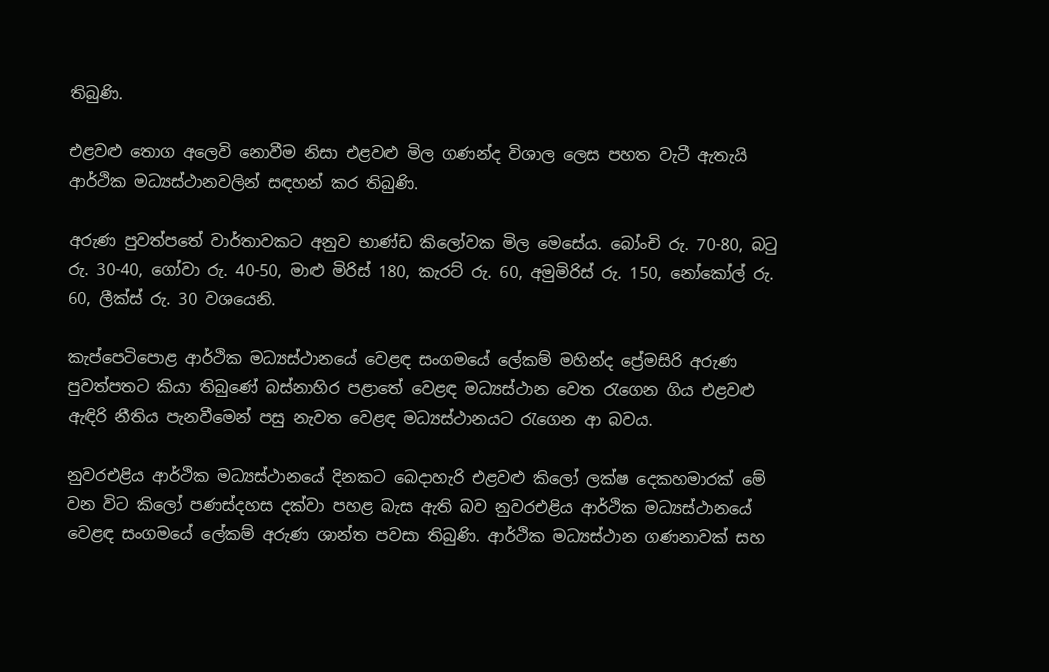තිබුණි.

එළවළු තොග අලෙවි නොවීම නිසා එළවළු මිල ගණන්ද විශාල ලෙස පහත වැටී ඇතැයි ආර්ථික මධ්‍යස්ථානවලින් සඳහන් කර තිබුණි.

අරුණ පුවත්පතේ වාර්තාවකට අනුව භාණ්ඩ කිලෝවක මිල මෙසේය. බෝංචි රු. 70-80, බටු රු. 30-40, ගෝවා රු. 40-50, මාළු මිරිස් 180, කැරට් රු. 60, අමුමිරිස් රු. 150, නෝකෝල් රු. 60, ලීක්ස් රු. 30 වශයෙනි.

කැප්පෙටිපොළ ආර්ථික මධ්‍යස්ථානයේ වෙළඳ සංගමයේ ලේකම් මහින්ද ප්‍රේමසිරි අරුණ පුවත්පතට කියා තිබුණේ බස්නාහිර පළාතේ වෙළඳ මධ්‍යස්ථාන වෙත රැගෙන ගිය එළවළු ඇඳිරි නීතිය පැනවීමෙන් පසු නැවත වෙළඳ මධ්‍යස්ථානයට රැගෙන ආ බවය.

නුවරඑළිය ආර්ථික මධ්‍යස්ථානයේ දිනකට බෙදාහැරි එළවළු කිලෝ ලක්ෂ දෙකහමාරක් මේ වන විට කිලෝ පණස්දහස දක්වා පහළ බැස ඇති බව නුවරඑළිය ආර්ථික මධ්‍යස්ථානයේ වෙළඳ සංගමයේ ලේකම් අරුණ ශාන්ත පවසා තිබුණි. ආර්ථික මධ්‍යස්ථාන ගණනාවක් සහ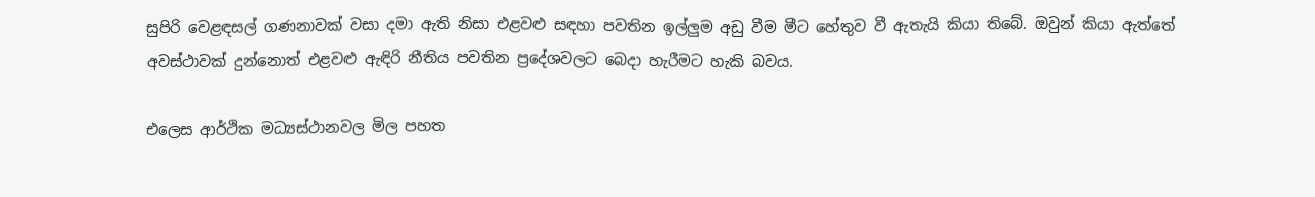සුපිරි වෙළඳසල් ගණනාවක් වසා දමා ඇති නිසා එළවළු සඳහා පවතින ඉල්ලුම අඩු වීම මීට හේතුව වී ඇතැයි කියා තිබේ. ඔවුන් කියා ඇත්තේ අවස්ථාවක් දුන්නොත් එළවළු ඇඳිරි නීතිය පවතින ප්‍රදේශවලට බෙදා හැරීමට හැකි බවය.

එලෙස ආර්ථික මධ්‍යස්ථානවල මිල පහත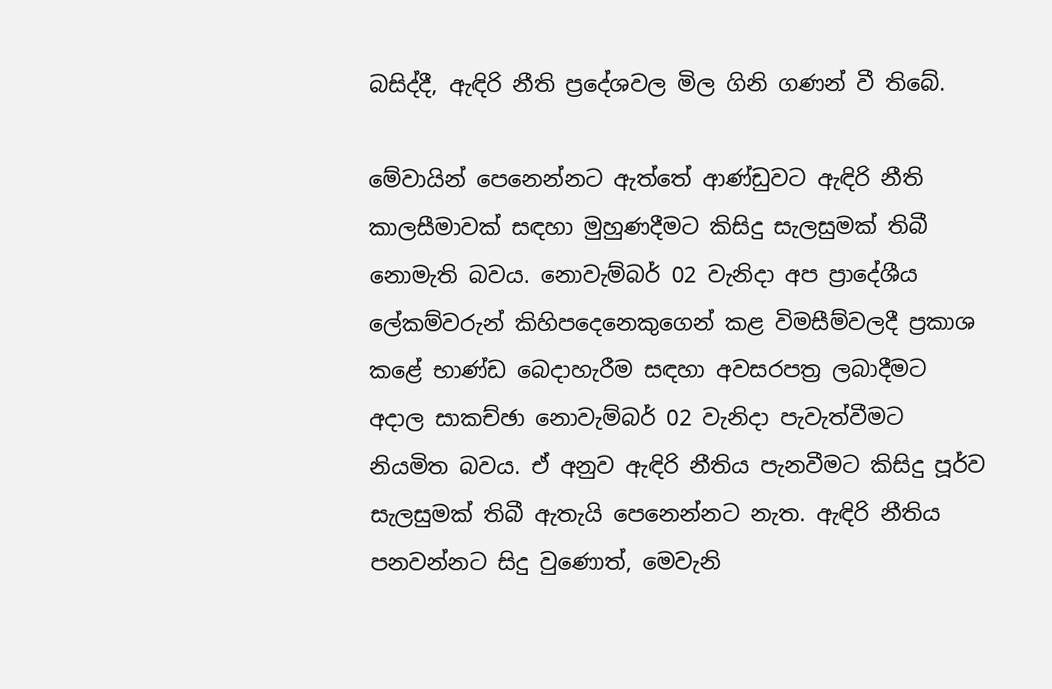බසිද්දී, ඇඳිරි නීති ප්‍රදේශවල මිල ගිනි ගණන් වී තිබේ.

මේවායින් පෙනෙන්නට ඇත්තේ ආණ්ඩුවට ඇඳිරි නීති කාලසීමාවක් සඳහා මුහුණදීමට කිසිදු සැලසුමක් තිබී නොමැති බවය. නොවැම්බර් 02 වැනිදා අප ප්‍රාදේශීය ලේකම්වරුන් කිහිපදෙනෙකුගෙන් කළ විමසීම්වලදී ප්‍රකාශ කළේ භාණ්ඩ බෙදාහැරීම සඳහා අවසරපත්‍ර ලබාදීමට අදාල සාකච්ඡා නොවැම්බර් 02 වැනිදා පැවැත්වීමට නියමිත බවය. ඒ අනුව ඇඳිරි නීතිය පැනවීමට කිසිදු පූර්ව සැලසුමක් තිබී ඇතැයි පෙනෙන්නට නැත. ඇඳිරි නීතිය පනවන්නට සිදු වුණොත්, මෙවැනි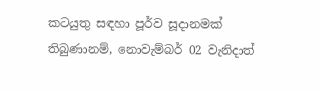කටයුතු සඳහා පූර්ව සූදානමක් තිබුණානම්, නොවැම්බර් 02 වැනිදාත්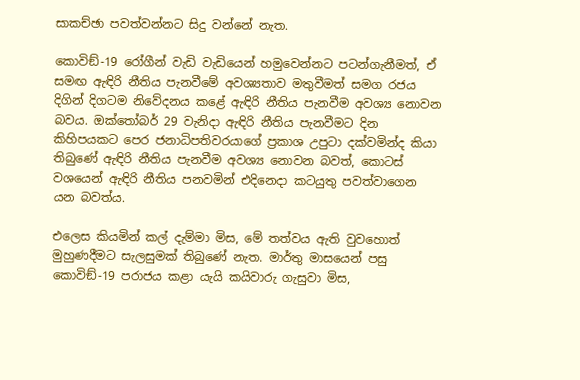සාකච්ඡා පවත්වන්නට සිදු වන්නේ නැත.

කොවිඞ්-19 රෝගීන් වැඩි වැඩියෙන් හමුවෙන්නට පටන්ගැනීමත්, ඒ සමඟ ඇඳිරි නීතිය පැනවීමේ අවශ්‍යතාව මතුවීමත් සමග රජය දිගින් දිගටම නිවේදනය කළේ ඇඳිරි නීතිය පැනවීම අවශ්‍ය නොවන බවය. ඔක්තෝබර් 29 වැනිදා ඇඳිරි නීතිය පැනවීමට දින කිහිපයකට පෙර ජනාධිපතිවරයාගේ ප්‍රකාශ උපුටා දක්වමින්ද කියා තිබුණේ ඇඳිරි නීතිය පැනවීම අවශ්‍ය නොවන බවත්, කොටස් වශයෙන් ඇඳිරි නීතිය පනවමින් එදිනෙදා කටයුතු පවත්වාගෙන යන බවත්ය.

එලෙස කියමින් කල් දැම්මා මිස, මේ තත්වය ඇති වුවහොත් මුහුණදීමට සැලසුමක් තිබුණේ නැත. මාර්තු මාසයෙන් පසු කොවිඞ්-19 පරාජය කළා යැයි කයිවාරු ගැසුවා මිස,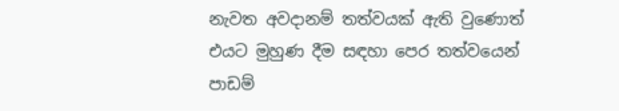නැවත අවදානම් තත්වයක් ඇති වුණොත් එයට මුහුණ දීම සඳහා පෙර තත්වයෙන් පාඩම්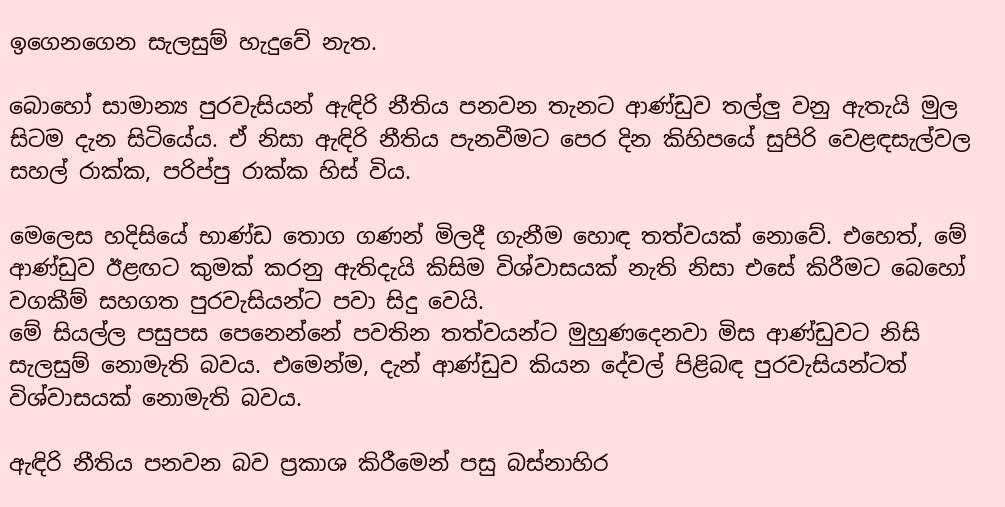ඉගෙනගෙන සැලසුම් හැදුවේ නැත.

බොහෝ සාමාන්‍ය පුරවැසියන් ඇඳිරි නීතිය පනවන තැනට ආණ්ඩුව තල්ලු වනු ඇතැයි මුල සිටම දැන සිටියේය. ඒ නිසා ඇඳිරි නීතිය පැනවීමට පෙර දින කිහිපයේ සුපිරි වෙළඳසැල්වල සහල් රාක්ක, පරිප්පු රාක්ක හිස් විය.

මෙලෙස හදිසියේ භාණ්ඩ තොග ගණන් මිලදී ගැනීම හොඳ තත්වයක් නොවේ. එහෙත්, මේ ආණ්ඩුව ඊළඟට කුමක් කරනු ඇතිදැයි කිසිම විශ්වාසයක් නැති නිසා එසේ කිරීමට බෙහෝ වගකීම් සහගත පුරවැසියන්ට පවා සිදු වෙයි.
මේ සියල්ල පසුපස පෙනෙන්නේ පවතින තත්වයන්ට මුහුණදෙනවා මිස ආණ්ඩුවට නිසි සැලසුම් නොමැති බවය. එමෙන්ම, දැන් ආණ්ඩුව කියන දේවල් පිළිබඳ පුරවැසියන්ටත් විශ්වාසයක් නොමැති බවය.

ඇඳිරි නීතිය පනවන බව ප්‍රකාශ කිරීමෙන් පසු බස්නාහිර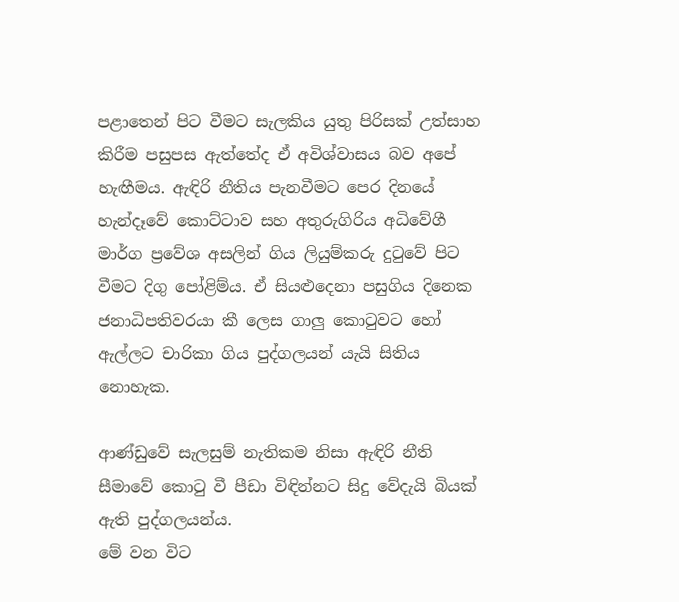පළාතෙන් පිට වීමට සැලකිය යුතු පිරිසක් උත්සාහ කිරීම පසුපස ඇත්තේද ඒ අවිශ්වාසය බව අපේ හැඟීමය. ඇඳිරි නීතිය පැනවීමට පෙර දිනයේ හැන්දෑවේ කොට්ටාව සහ අතුරුගිරිය අධිවේගී මාර්ග ප්‍රවේශ අසලින් ගිය ලියුම්කරු දුටුවේ පිට වීමට දිගු පෝළිම්ය. ඒ සියළුදෙනා පසුගිය දිනෙක ජනාධිපතිවරයා කී ලෙස ගාලු කොටුවට හෝ ඇල්ලට චාරිකා ගිය පුද්ගලයන් යැයි සිතිය නොහැක.

ආණ්ඩුවේ සැලසුම් නැතිකම නිසා ඇඳිරි නීති සීමාවේ කොටු වී පීඩා විඳින්නට සිදු වේදැයි බියක් ඇති පුද්ගලයන්ය.
මේ වන විට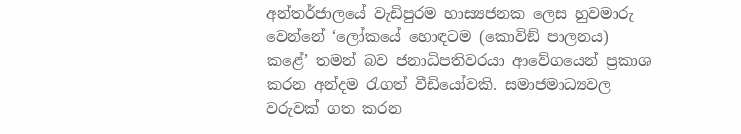අන්තර්ජාලයේ වැඩිපුරම හාස්‍යජනක ලෙස හුවමාරු වෙන්නේ ‘ලෝකයේ හොඳටම (කොවිඞ් පාලනය) කළේ’ තමන් බව ජනාධිපතිවරයා ආවේගයෙන් ප්‍රකාශ කරන අන්දම රැගත් වීඩියෝවකි. සමාජමාධ්‍යවල වරුවක් ගත කරන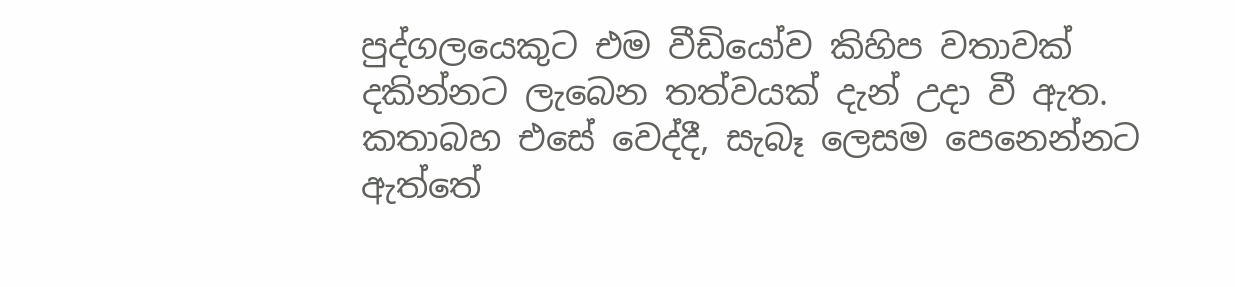පුද්ගලයෙකුට එම වීඩියෝව කිහිප වතාවක් දකින්නට ලැබෙන තත්වයක් දැන් උදා වී ඇත.
කතාබහ එසේ වෙද්දී, සැබෑ ලෙසම පෙනෙන්නට ඇත්තේ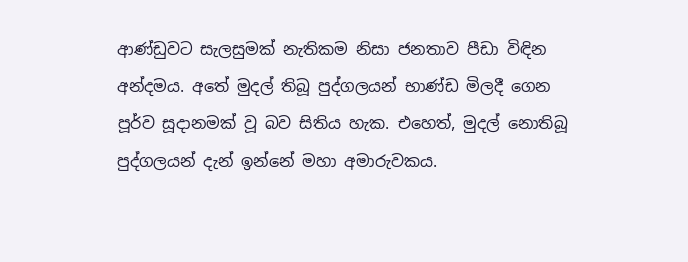ආණ්ඩුවට සැලසුමක් නැතිකම නිසා ජනතාව පීඩා විඳින අන්දමය. අතේ මුදල් තිබූ පුද්ගලයන් භාණ්ඩ මිලදී ගෙන පූර්ව සූදානමක් වූ බව සිතිය හැක. එහෙත්, මුදල් නොතිබූ පුද්ගලයන් දැන් ඉන්නේ මහා අමාරුවකය.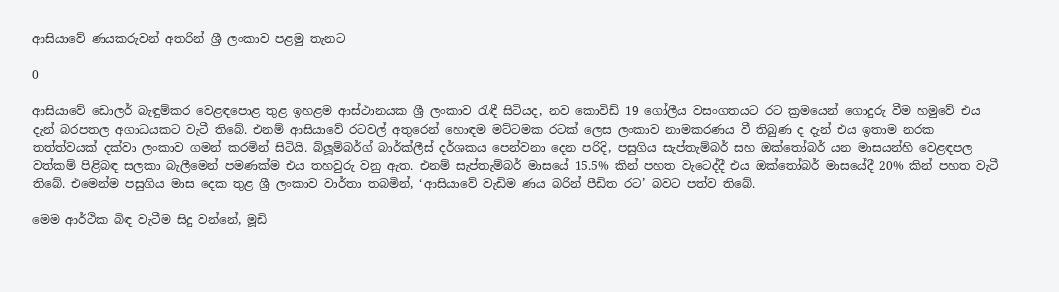ආසියාවේ ණයකරුවන් අතරින් ශ්‍රී ලංකාව පළමු තැනට

0

ආසියාවේ ඩොලර් බැඳුම්කර වෙළඳපොළ තුළ ඉහළම ආස්ථානයක ශ්‍රී ලංකාව රැඳී සිටියද, නව කොවිඩ් 19 ගෝලීය වසංගතයට රට ක්‍රමයෙන් ගොදුරු වීම හමුවේ එය දැන් බරපතල අගාධයකට වැටී තිබේ. එනම් ආසියාවේ රටවල් අතුරෙන් හොඳම මට්ටමක රටක් ලෙස ලංකාව නාමකරණය වී තිබුණ ද දැන් එය ඉතාම නරක තත්ත්වයක් දක්වා ලංකාව ගමන් කරමින් සිටියි. බ්ලූම්බර්ග් බාර්ක්ලීස් දර්ශකය පෙන්වනා දෙන පරිදි, පසුගිය සැප්තැම්බර් සහ ඔක්තෝබර් යන මාසයන්හි වෙළඳපල වත්කම් පිළිබඳ සලකා බැලීමෙන් පමණක්ම එය තහවුරු වනු ඇත. එනම් සැප්තැම්බර් මාසයේ 15.5% කින් පහත වැටෙද්දී එය ඔක්තෝබර් මාසයේදී 20% කින් පහත වැටී තිබේ. එමෙන්ම පසුගිය මාස දෙක තුළ ශ්‍රී ලංකාව වාර්තා තබමින්, ‘ආසියාවේ වැඩිම ණය බරින් පීඩිත රට’ බවට පත්ව තිබේ.

මෙම ආර්ථික බිඳ වැටීම සිදු වන්නේ, මූඩි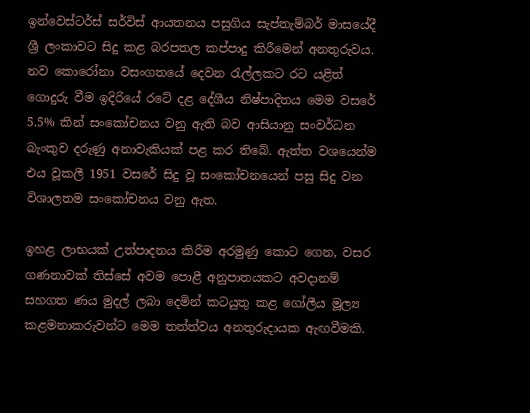ඉන්වෙස්ටර්ස් සර්විස් ආයතනය පසුගිය සැප්තැම්බර් මාසයේදී ශ්‍රී ලංකාවට සිදු කළ බරපතල කප්පාදු කිරීමෙන් අනතුරුවය. නව කොරෝනා වසංගතයේ දෙවන රැල්ලකට රට යළිත් ගොදුරු වීම ඉදිරියේ රටේ දළ දේශීය නිෂ්පාදිතය මෙම වසරේ 5.5% කින් සංකෝචනය වනු ඇති බව ආසියානු සංවර්ධන බැංකුව දරුණු අනාවැකියක් පළ කර තිබේ. ඇත්ත වශයෙන්ම එය වූකලී 1951 වසරේ සිදු වූ සංකෝචනයෙන් පසු සිදු වන විශාලතම සංකෝචනය වනු ඇත.

ඉහළ ලාභයක් උත්පාදනය කිරීම අරමුණු කොට ගෙන, වසර ගණනාවක් තිස්සේ අවම පොළී අනුපාතයකට අවදානම් සහගත ණය මුදල් ලබා දෙමින් කටයුතු කළ ගෝලීය මූල්‍ය කළමනාකරුවන්ට මෙම තත්ත්වය අනතුරුදායක ඇඟවීමකි.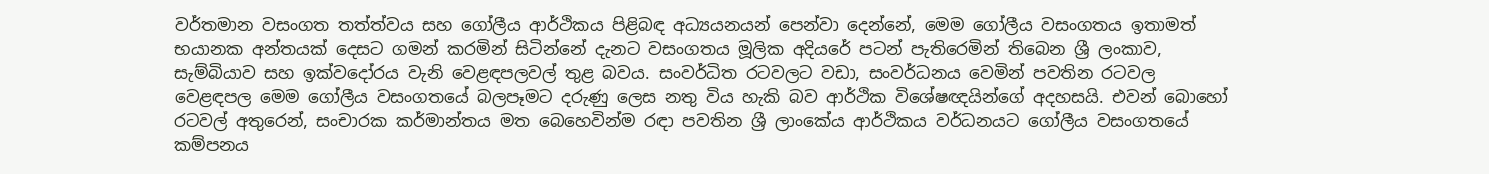වර්තමාන වසංගත තත්ත්වය සහ ගෝලීය ආර්ථිකය පිළිබඳ අධ්‍යයනයන් පෙන්වා දෙන්නේ, මෙම ගෝලීය වසංගතය ඉතාමත් භයානක අන්තයක් දෙසට ගමන් කරමින් සිටින්නේ දැනට වසංගතය මූලික අදියරේ පටන් පැතිරෙමින් තිබෙන ශ්‍රී ලංකාව, සැම්බියාව සහ ඉක්වදෝරය වැනි වෙළඳපලවල් තුළ බවය. සංවර්ධිත රටවලට වඩා, සංවර්ධනය වෙමින් පවතින රටවල වෙළඳපල මෙම ගෝලීය වසංගතයේ බලපෑමට දරුණු ලෙස නතු විය හැකි බව ආර්ථික විශේෂඥයින්ගේ අදහසයි. එවන් බොහෝ රටවල් අතුරෙන්, සංචාරක කර්මාන්තය මත බෙහෙවින්ම රඳා පවතින ශ්‍රී ලාංකේය ආර්ථිකය වර්ධනයට ගෝලීය වසංගතයේ කම්පනය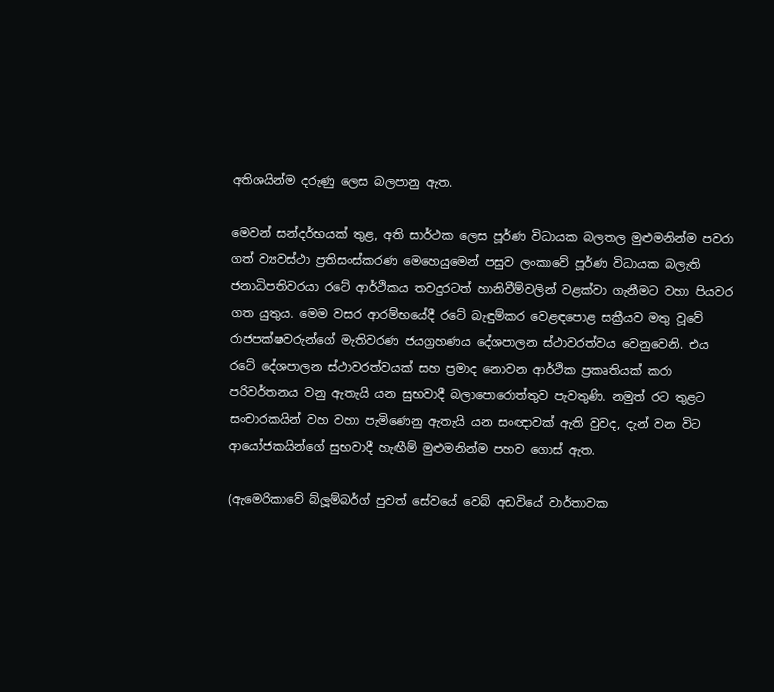අතිශයින්ම දරුණු ලෙස බලපානු ඇත.

මෙවන් සන්දර්භයක් තුළ, අති සාර්ථක ලෙස පූර්ණ විධායක බලතල මුළුමනින්ම පවරා ගත් ව්‍යවස්ථා ප්‍රතිසංස්කරණ මෙහෙයුමෙන් පසුව ලංකාවේ පූර්ණ විධායක බලැති ජනාධිපතිවරයා රටේ ආර්ථිකය තවදුරටත් හානිවීම්වලින් වළක්වා ගැනීමට වහා පියවර ගත යුතුය. මෙම වසර ආරම්භයේදී රටේ බැඳුම්කර වෙළඳපොළ සක්‍රීයව මතු වූවේ රාජපක්ෂවරුන්ගේ මැතිවරණ ජයග්‍රහණය දේශපාලන ස්ථාවරත්වය වෙනුවෙනි. එය රටේ දේශපාලන ස්ථාවරත්වයක් සහ ප්‍රමාද නොවන ආර්ථික ප්‍රකෘතියක් කරා පරිවර්තනය වනු ඇතැයි යන සුභවාදී බලාපොරොත්තුව පැවතුණි. නමුත් රට තුළට සංචාරකයින් වහ වහා පැමිණෙනු ඇතැයි යන සංඥාවක් ඇති වුවද, දැන් වන විට ආයෝජකයින්ගේ සුභවාදී හැඟීම් මුළුමනින්ම පහව ගොස් ඇත.

(ඇමෙරිකාවේ බ්ලූම්බර්ග් පුවත් සේවයේ වෙබ් අඩවියේ වාර්තාවක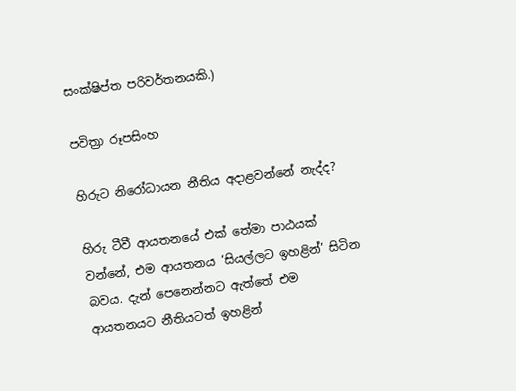සංක්ෂිප්ත පරිවර්තනයකි.)

පවිත්‍රා රූපසිංහ

හිරුට නිරෝධායන නීතිය අදාළවන්නේ නැද්ද?

හිරු ටීවී ආයතනයේ එක් තේමා පාඨයක් වන්නේ, එම ආයතනය ‘සියල්ලට ඉහළින්’ සිටින බවය. දැන් පෙනෙන්නට ඇත්තේ එම ආයතනයට නීතියටත් ඉහළින්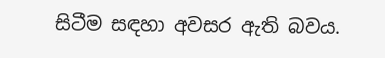සිටීම සඳහා අවසර ඇති බවය.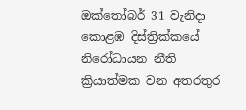ඔක්තෝබර් 31 වැනිදා කොළඹ දිස්ත්‍රික්කයේ නිරෝධායන නීති ක්‍රියාත්මක වන අතරතුර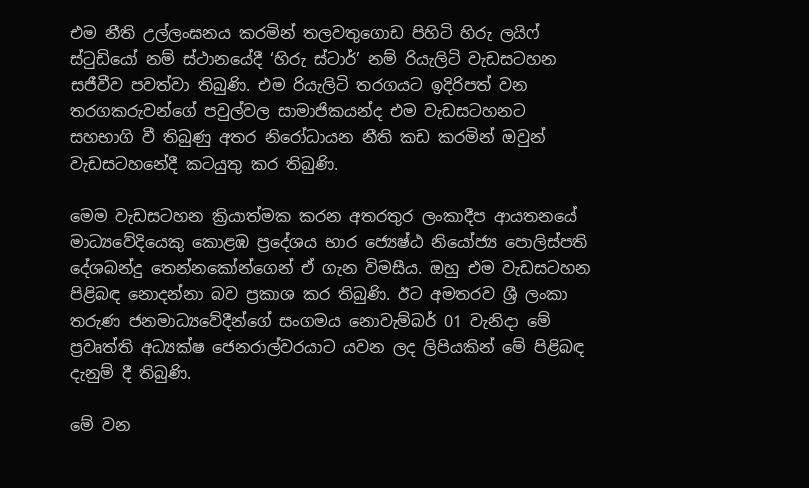එම නීති උල්ලංඝනය කරමින් තලවතුගොඩ පිහිටි හිරු ලයිෆ් ස්ටුඩියෝ නම් ස්ථානයේදී ‘හිරු ස්ටාර්’ නම් රියැලිටි වැඩසටහන සජීවීව පවත්වා තිබුණි. එම රියැලිටි තරගයට ඉදිරිපත් වන තරගකරුවන්ගේ පවුල්වල සාමාජිකයන්ද එම වැඩසටහනට සහභාගි වී තිබුණු අතර නිරෝධායන නීති කඩ කරමින් ඔවුන් වැඩසටහනේදී කටයුතු කර තිබුණි.

මෙම වැඩසටහන ක්‍රියාත්මක කරන අතරතුර ලංකාදීප ආයතනයේ මාධ්‍යවේදියෙකු කොළඹ ප්‍රදේශය භාර ජ්‍යෙෂ්ඨ නියෝජ්‍ය පොලිස්පති දේශබන්දු තෙන්නකෝන්ගෙන් ඒ ගැන විමසීය. ඔහු එම වැඩසටහන පිළිබඳ නොදන්නා බව ප්‍රකාශ කර තිබුණි. ඊට අමතරව ශ්‍රී ලංකා තරුණ ජනමාධ්‍යවේදීන්ගේ සංගමය නොවැම්බර් 01 වැනිදා මේ ප්‍රවෘත්ති අධ්‍යක්ෂ ජෙනරාල්වරයාට යවන ලද ලිපියකින් මේ පිළිබඳ දැනුම් දී තිබුණි.

මේ වන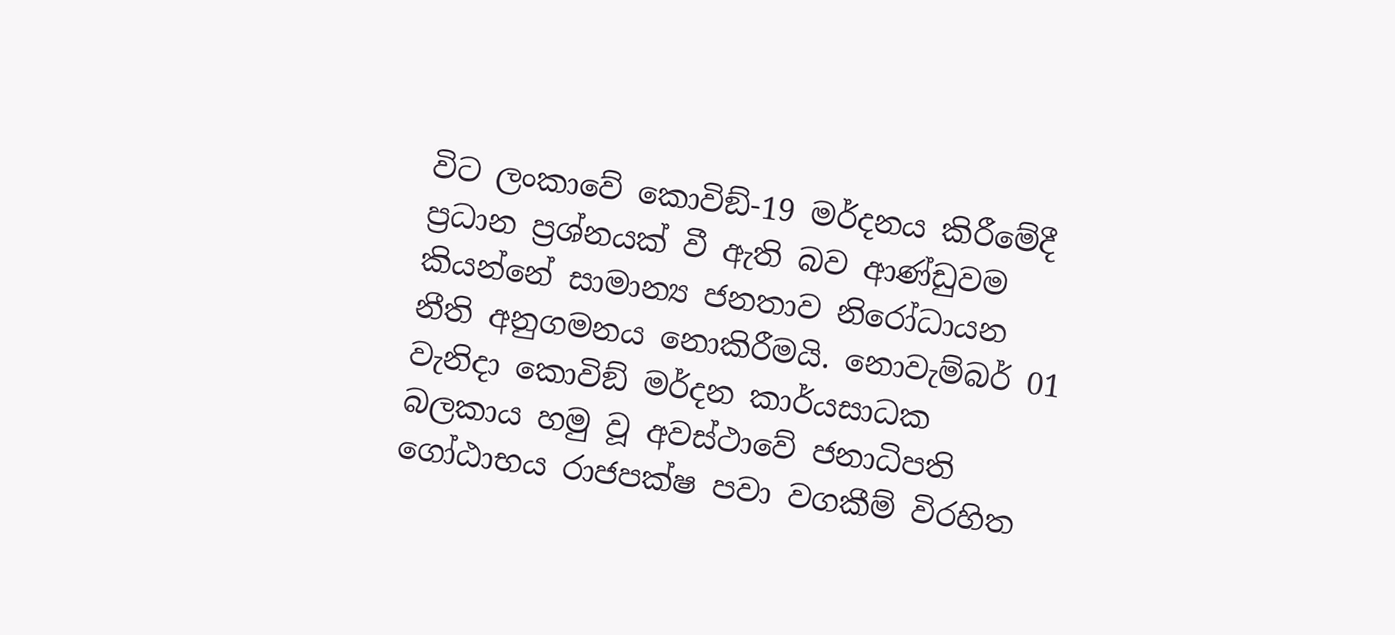විට ලංකාවේ කොවිඞ්-19 මර්දනය කිරීමේදී ප්‍රධාන ප්‍රශ්නයක් වී ඇති බව ආණ්ඩුවම කියන්නේ සාමාන්‍ය ජනතාව නිරෝධායන නීති අනුගමනය නොකිරීමයි. නොවැම්බර් 01 වැනිදා කොවිඞ් මර්දන කාර්යසාධක බලකාය හමු වූ අවස්ථාවේ ජනාධිපති ගෝඨාභය රාජපක්ෂ පවා වගකීම් විරහිත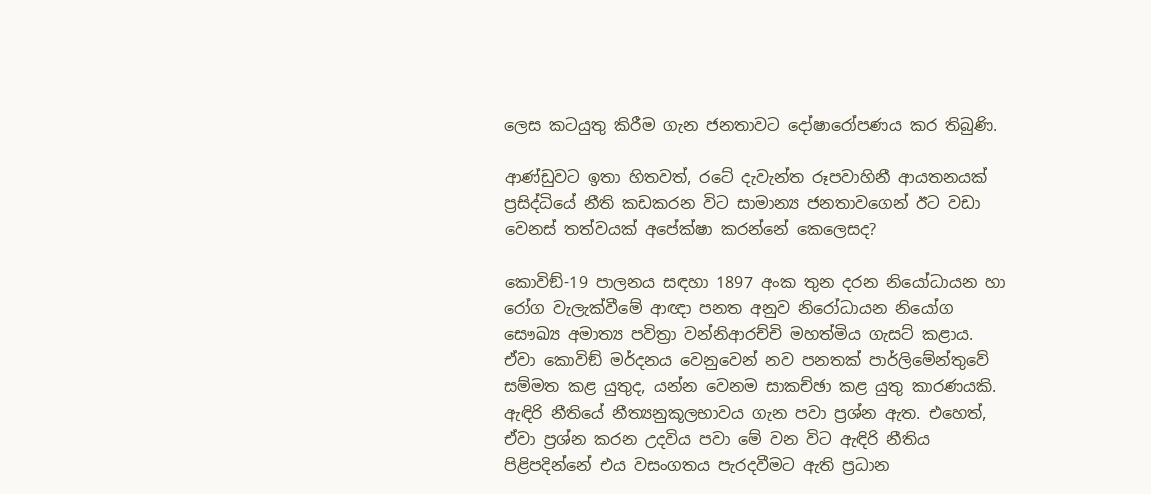ලෙස කටයුතු කිරීම ගැන ජනතාවට දෝෂාරෝපණය කර තිබුණි.

ආණ්ඩුවට ඉතා හිතවත්, රටේ දැවැන්ත රූපවාහිනී ආයතනයක් ප්‍රසිද්ධියේ නීති කඩකරන විට සාමාන්‍ය ජනතාවගෙන් ඊට වඩා වෙනස් තත්වයක් අපේක්ෂා කරන්නේ කෙලෙසද?

කොවිඞ්-19 පාලනය සඳහා 1897 අංක තුන දරන නියෝධායන හා රෝග වැලැක්වීමේ ආඥා පනත අනුව නිරෝධායන නියෝග සෞඛ්‍ය අමාත්‍ය පවිත්‍රා වන්නිආරච්චි මහත්මිය ගැසට් කළාය. ඒවා කොවිඞ් මර්දනය වෙනුවෙන් නව පනතක් පාර්ලිමේන්තුවේ සම්මත කළ යුතුද, යන්න වෙනම සාකච්ඡා කළ යුතු කාරණයකි. ඇඳිරි නීතියේ නීත්‍යනුකූලභාවය ගැන පවා ප්‍රශ්න ඇත. එහෙත්, ඒවා ප්‍රශ්න කරන උදවිය පවා මේ වන විට ඇඳිරි නීතිය පිළිපදින්නේ එය වසංගතය පැරදවීමට ඇති ප්‍රධාන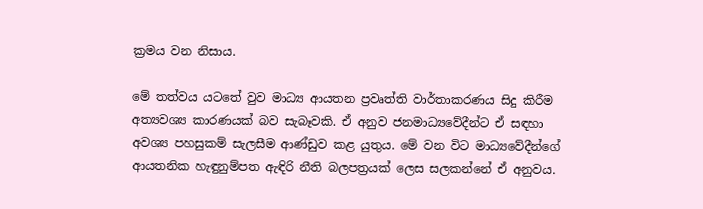ක්‍රමය වන නිසාය.

මේ තත්වය යටතේ වුව මාධ්‍ය ආයතන ප්‍රවෘත්ති වාර්තාකරණය සිදු කිරීම අත්‍යවශ්‍ය කාරණයක් බව සැබෑවකි. ඒ අනුව ජනමාධ්‍යවේදීන්ට ඒ සඳහා අවශ්‍ය පහසුකම් සැලසීම ආණ්ඩුව කළ යුතුය. මේ වන විට මාධ්‍යවේදීන්ගේ ආයතනික හැඳුනුම්පත ඇඳිරි නීති බලපත්‍රයක් ලෙස සලකන්නේ ඒ අනුවය.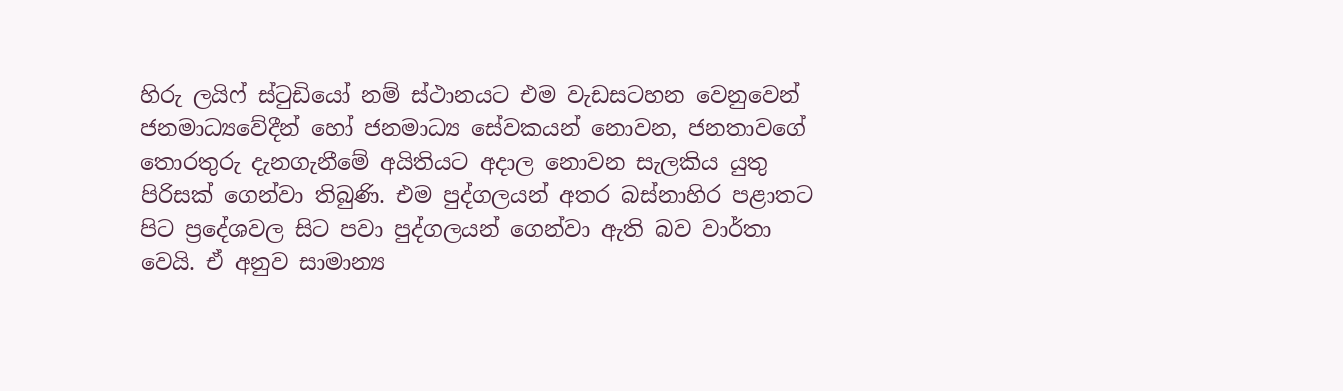හිරු ලයිෆ් ස්ටුඩියෝ නම් ස්ථානයට එම වැඩසටහන වෙනුවෙන් ජනමාධ්‍යවේදීන් හෝ ජනමාධ්‍ය සේවකයන් නොවන, ජනතාවගේ තොරතුරු දැනගැනීමේ අයිතියට අදාල නොවන සැලකිය යුතු පිරිසක් ගෙන්වා තිබුණි. එම පුද්ගලයන් අතර බස්නාහිර පළාතට පිට ප්‍රදේශවල සිට පවා පුද්ගලයන් ගෙන්වා ඇති බව වාර්තා වෙයි. ඒ අනුව සාමාන්‍ය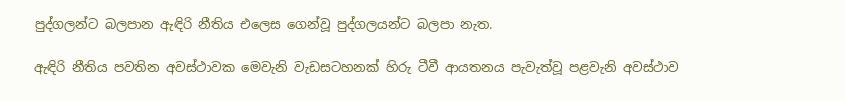පුද්ගලන්ට බලපාන ඇඳිරි නීතිය එලෙස ගෙන්වූ පුද්ගලයන්ට බලපා නැත.

ඇඳිරි නීතිය පවතින අවස්ථාවක මෙවැනි වැඩසටහනක් හිරු ටීවී ආයතනය පැවැත්වූ පළවැනි අවස්ථාව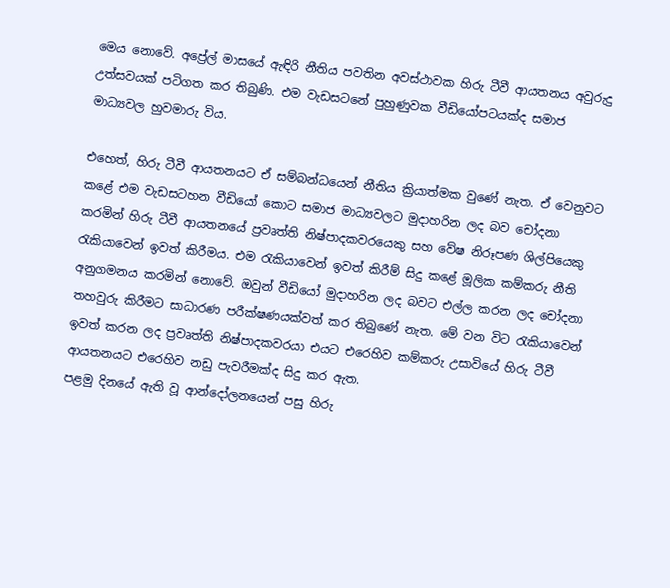මෙය නොවේ. අප්‍රේල් මාසයේ ඇඳිරි නීතිය පවතින අවස්ථාවක හිරු ටීවී ආයතනය අවුරුදු උත්සවයක් පටිගත කර තිබුණි. එම වැඩසටනේ පුහුණුවක වීඩියෝපටයක්ද සමාජ මාධ්‍යවල හුවමාරු විය.

එහෙත්, හිරු ටීවී ආයතනයට ඒ සම්බන්ධයෙන් නීතිය ක්‍රියාත්මක වුණේ නැත. ඒ වෙනුවට කළේ එම වැඩසටහන වීඩියෝ කොට සමාජ මාධ්‍යවලට මුදාහරින ලද බව චෝදනා කරමින් හිරු ටීවී ආයතනයේ ප්‍රවෘත්ති නිෂ්පාදකවරයෙකු සහ වේෂ නිරූපණ ශිල්පියෙකු රැකියාවෙන් ඉවත් කිරීමය. එම රැකියාවෙන් ඉවත් කිරීම් සිදු කළේ මූලික කම්කරු නීති අනුගමනය කරමින් නොවේ. ඔවුන් වීඩියෝ මුදාහරින ලද බවට එල්ල කරන ලද චෝදනා තහවුරු කිරීමට සාධාරණ පරීක්ෂණයක්වත් කර තිබුණේ නැත. මේ වන විට රැකියාවෙන් ඉවත් කරන ලද ප්‍රවෘත්ති නිෂ්පාදකවරයා එයට එරෙහිව කම්කරු උසාවියේ හිරු ටීවී ආයතනයට එරෙහිව නඩු පැවරීමක්ද සිදු කර ඇත.
පළමු දිනයේ ඇති වූ ආන්දෝලනයෙන් පසු හිරු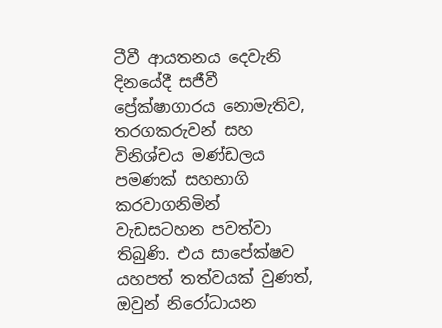ටීවී ආයතනය දෙවැනි දිනයේදී සජීවී ප්‍රේක්ෂාගාරය නොමැතිව, තරගකරුවන් සහ විනිශ්චය මණ්ඩලය පමණක් සහභාගි කරවාගනිමින් වැඩසටහන පවත්වා තිබුණි. එය සාපේක්ෂව යහපත් තත්වයක් වුණත්, ඔවුන් නිරෝධායන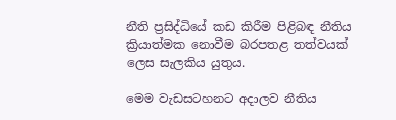නීති ප්‍රසිද්ධියේ කඩ කිරීම පිළිබඳ නීතිය ක්‍රියාත්මක නොවීම බරපතළ තත්වයක් ලෙස සැලකිය යුතුය.

මෙම වැඩසටහනට අදාලව නීතිය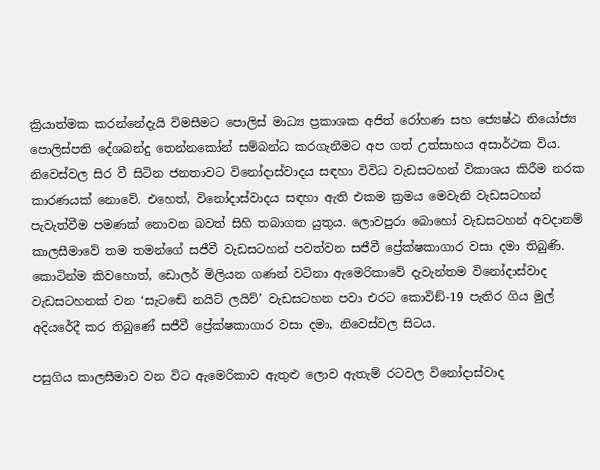ක්‍රියාත්මක කරන්නේදැයි විමසීමට පොලිස් මාධ්‍ය ප්‍රකාශක අජිත් රෝහණ සහ ජ්‍යෙෂ්ඨ නියෝජ්‍ය පොලිස්පති දේශබන්දු තෙන්නකෝන් සම්බන්ධ කරගැනීමට අප ගත් උත්සාහය අසාර්ථක විය.
නිවෙස්වල සිර වී සිටින ජනතාවට විනෝදාස්වාදය සඳහා විවිධ වැඩසටහන් විකාශය කිරීම නරක කාරණයක් නොවේ. එහෙත්, විනෝදාස්වාදය සඳහා ඇති එකම ක්‍රමය මෙවැනි වැඩසටහන් පැවැත්වීම පමණක් නොවන බවත් සිහි තබාගත යුතුය. ලොවපුරා බොහෝ වැඩසටහන් අවදානම් කාලසීමාවේ තම තමන්ගේ සජීවී වැඩසටහන් පවත්වන සජීවී ප්‍රේක්ෂකාගාර වසා දමා තිබුණි. කොටින්ම කිවහොත්, ඩොලර් මිලියන ගණන් වටිනා ඇමෙරිකාවේ දැවැන්තම විනෝදාස්වාද වැඩසටහනක් වන ‘සැටඬේ නයිට් ලයිව්’ වැඩසටහන පවා එරට කොවිඞ්-19 පැතිර ගිය මුල් අදියරේදී කර තිබුණේ සජීවී ප්‍රේක්ෂකාගාර වසා දමා, නිවෙස්වල සිටය.

පසුගිය කාලසීමාව වන විට ඇමෙරිකාව ඇතුළු ලොව ඇතැම් රටවල විනෝදාස්වාද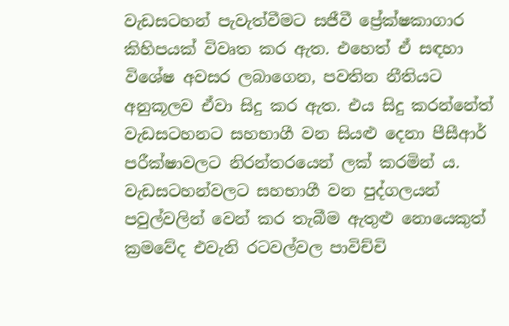වැඩසටහන් පැවැත්වීමට සජීවී ප්‍රේක්ෂකාගාර කිහිපයක් විවෘත කර ඇත. එහෙත් ඒ සඳහා විශේෂ අවසර ලබාගෙන, පවතින නීතියට අනුකූලව ඒවා සිදු කර ඇත. එය සිදු කරන්නේත් වැඩසටහනට සහභාගී වන සියළු දෙනා පීසීආර් පරීක්ෂාවලට නිරන්තරයෙන් ලක් කරමින් ය. වැඩසටහන්වලට සහභාගී වන පුද්ගලයන් පවුල්වලින් වෙන් කර තැබීම ඇතුළු නොයෙකුත් ක්‍රමවේද එවැනි රටවල්වල පාවිච්චි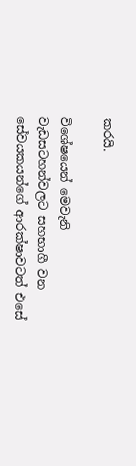කරයි.

විශේෂයෙන් මෙවැනි වැඩසටහන්වලට සහභාගී වන සේවයකයන්ගේ ආරක්ෂාවටත් එසේ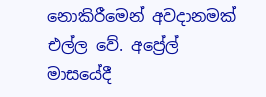නොකිරීමෙන් අවදානමක් එල්ල වේ. අප්‍රේල් මාසයේදී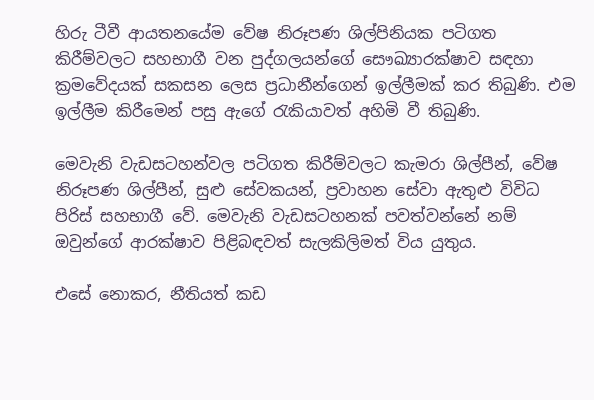හිරු ටීවී ආයතනයේම වේෂ නිරූපණ ශිල්පිනියක පටිගත කිරීම්වලට සහභාගී වන පුද්ගලයන්ගේ සෞඛ්‍යාරක්ෂාව සඳහා ක්‍රමවේදයක් සකසන ලෙස ප්‍රධානීන්ගෙන් ඉල්ලීමක් කර තිබුණි. එම ඉල්ලීම කිරීමෙන් පසු ඇගේ රැකියාවත් අහිමි වී තිබුණි.

මෙවැනි වැඩසටහන්වල පටිගත කිරීම්වලට කැමරා ශිල්පීන්, වේෂ නිරූපණ ශිල්පීන්, සුළු සේවකයන්, ප්‍රවාහන සේවා ඇතුළු විවිධ පිරිස් සහභාගී වේ. මෙවැනි වැඩසටහනක් පවත්වන්නේ නම් ඔවුන්ගේ ආරක්ෂාව පිළිබඳවත් සැලකිලිමත් විය යුතුය.

එසේ නොකර, නීතියත් කඩ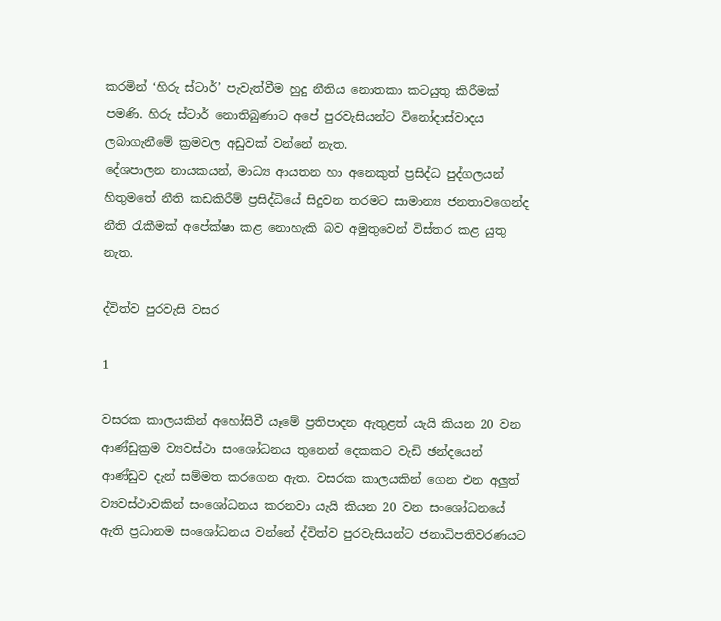කරමින් ‘හිරු ස්ටාර්’ පැවැත්වීම හුදු නීතිය නොතකා කටයුතු කිරීමක් පමණි. හිරු ස්ටාර් නොතිබුණාට අපේ පුරවැසියන්ට විනෝදාස්වාදය ලබාගැනීමේ ක්‍රමවල අඩුවක් වන්නේ නැත.
දේශපාලන නායකයන්, මාධ්‍ය ආයතන හා අනෙකුත් ප්‍රසිද්ධ පුද්ගලයන් හිතුමතේ නීති කඩකිරීම් ප්‍රසිද්ධියේ සිදුවන තරමට සාමාන්‍ය ජනතාවගෙන්ද නීති රැකීමක් අපේක්ෂා කළ නොහැකි බව අමුතුවෙන් විස්තර කළ යුතු නැත.

ද්විත්ව පුරවැසි වසර

1

වසරක කාලයකින් අහෝසිවී යෑමේ ප්‍රතිපාදන ඇතුළත් යැයි කියන 20 වන ආණ්ඩුක්‍රම ව්‍යවස්ථා සංශෝධනය තුනෙන් දෙකකට වැඩි ඡන්දයෙන් ආණ්ඩුව දැන් සම්මත කරගෙන ඇත. වසරක කාලයකින් ගෙන එන අලුත් ව්‍යවස්ථාවකින් සංශෝධනය කරනවා යැයි කියන 20 වන සංශෝධනයේ ඇති ප්‍රධානම සංශෝධනය වන්නේ ද්විත්ව පුරවැසියන්ට ජනාධිපතිවරණයට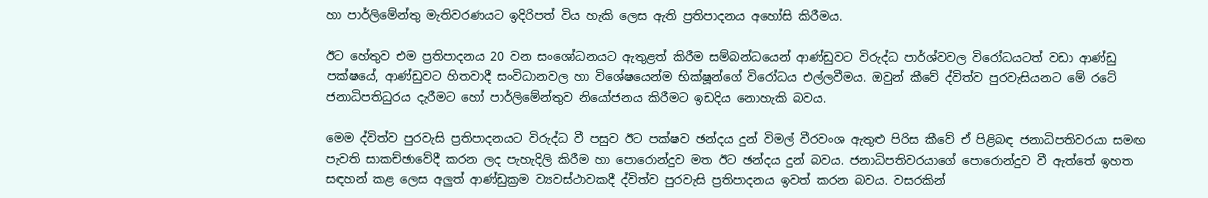හා පාර්ලිමේන්තු මැතිවරණයට ඉදිරිපත් විය හැකි ලෙස ඇති ප්‍රතිපාදනය අහෝසි කිරීමය.

ඊට හේතුව එම ප්‍රතිපාදනය 20 වන සංශෝධනයට ඇතුළත් කිරීම සම්බන්ධයෙන් ආණ්ඩුවට විරුද්ධ පාර්ශ්වවල විරෝධයටත් වඩා ආණ්ඩු පක්ෂයේ, ආණ්ඩුවට හිතවාදී සංවිධානවල හා විශේෂයෙන්ම භික්ෂූන්ගේ විරෝධය එල්ලවීමය. ඔවුන් කීවේ ද්විත්ව පුරවැසියනට මේ රටේ ජනාධිපතිධුරය දැරීමට හෝ පාර්ලිමේන්තුව නියෝජනය කිරීමට ඉඩදිය නොහැකි බවය.

මෙම ද්විත්ව පුරවැසි ප්‍රතිපාදනයට විරුද්ධ වී පසුව ඊට පක්ෂව ඡන්දය දුන් විමල් වීරවංශ ඇතුළු පිරිස කීවේ ඒ පිළිබඳ ජනාධිපතිවරයා සමඟ පැවති සාකච්ඡාවේදී කරන ලද පැහැදිලි කිරීම හා පොරොන්දුව මත ඊට ඡන්දය දුන් බවය. ජනාධිපතිවරයාගේ පොරොන්දුව වී ඇත්තේ ඉහත සඳහන් කළ ලෙස අලුත් ආණ්ඩුක්‍රම ව්‍යවස්ථාවකදී ද්විත්ව පුරවැසි ප්‍රතිපාදනය ඉවත් කරන බවය. වසරකින්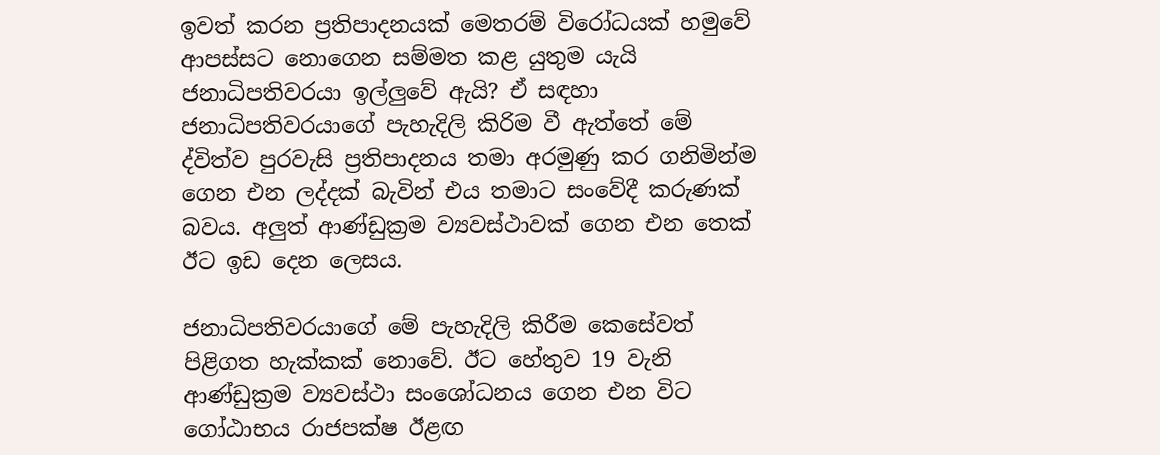ඉවත් කරන ප්‍රතිපාදනයක් මෙතරම් විරෝධයක් හමුවේ ආපස්සට නොගෙන සම්මත කළ යුතුම යැයි ජනාධිපතිවරයා ඉල්ලුවේ ඇයි? ඒ සඳහා ජනාධිපතිවරයාගේ පැහැදිලි කිරිම වී ඇත්තේ මේ ද්විත්ව පුරවැසි ප්‍රතිපාදනය තමා අරමුණු කර ගනිමින්ම ගෙන එන ලද්දක් බැවින් එය තමාට සංවේදී කරුණක් බවය. අලුත් ආණ්ඩුක්‍රම ව්‍යවස්ථාවක් ගෙන එන තෙක් ඊට ඉඩ දෙන ලෙසය.

ජනාධිපතිවරයාගේ මේ පැහැදිලි කිරීම කෙසේවත් පිළිගත හැක්කක් නොවේ. ඊට හේතුව 19 වැනි ආණ්ඩුක්‍රම ව්‍යවස්ථා සංශෝධනය ගෙන එන විට ගෝඨාභය රාජපක්ෂ ඊළඟ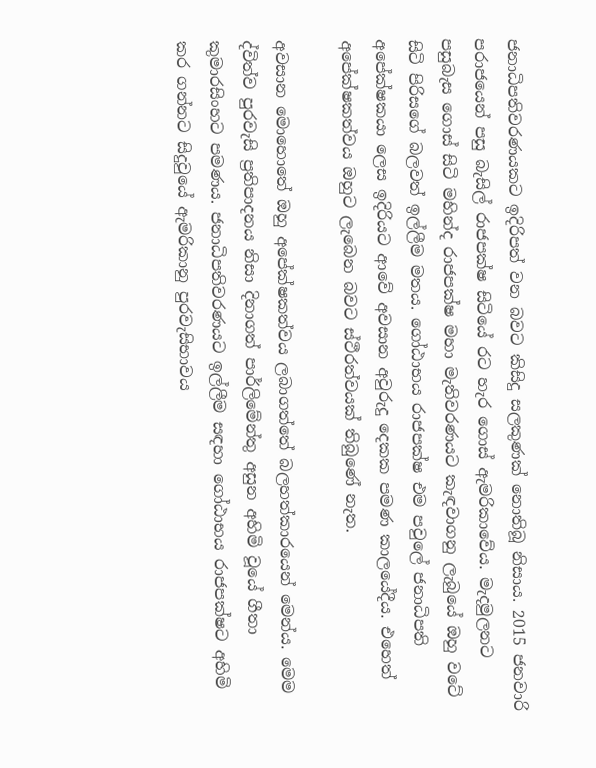ජනාධිපතිවරණයකට ඉදිරිපත් වන බවට කිසිදු සලකුණක් නොතිබූ නිසාය. 2015 ජනවාරි පරාජයෙන් පසු බැසිල් රාජපක්ෂ සිටියේ රට හැර ගොස් ඇමරිකාවේය. මැදමුලනට පසුබැස ගොස් සිටි මහින්ද රාජපක්ෂ මහා මැතිවරණයට කැඳවාගනු ලැබුයේ ඔහු වටේ සිටි පිරිසගේ බලවත් ඉල්ලීම මතය. ගෝඨාභය රාජපක්ෂ එම පවුලේ ජනාධිපති අපේක්ෂකයා ලෙස ඉදිරියට ආවේ අවසාන අවුරුදු දෙකක පමණ කාලයේදීය. එහෙත් අපේක්ෂකත්වය ඔහුට ලැබෙන බවට ස්ථීරත්වයක් තිබුණේ නැත.

අවසාන මොහොතේ ඔහු අපේක්ෂකත්වය ලබාගත්තේ බලහත්කාරයෙන් මෙන්ය. මෙම ද්විත්ව පුරවැසි ප්‍රතිපාදනය නිසා දිනාගත් පාර්ලිමේන්තු අසුන අහිමි වූයේ ගීතා කුමාරසිංහට පමණය. ජනාධිපතිවරණයට ඉල්ලීම සඳහා ගෝඨාභය රාජපක්ෂට අහිමි කර ගන්නට සිදුවුයේ ඇමරිකානු පුරවැසිභාවය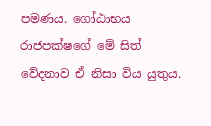පමණය. ගෝඨාභය රාජපක්ෂගේ මේ සිත් වේදනාව ඒ නිසා විය යුතුය.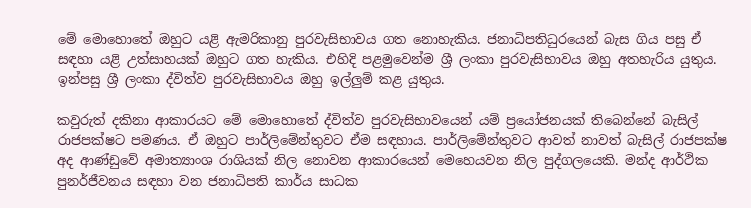මේ මොහොතේ ඔහුට යළි ඇමරිකානු පුරවැසිභාවය ගත නොහැකිය. ජනාධිපතිධුරයෙන් බැස ගිය පසු ඒ සඳහා යළි උත්සාහයක් ඔහුට ගත හැකිය. එහිදි පළමුවෙන්ම ශ්‍රී ලංකා පුරවැසිභාවය ඔහු අතහැරිය යුතුය. ඉන්පසු ශ්‍රී ලංකා ද්විත්ව පුරවැසිභාවය ඔහු ඉල්ලුම් කළ යුතුය.

කවුරුත් දකිනා ආකාරයට මේ මොහොතේ ද්විත්ව පුරවැසිභාවයෙන් යම් ප්‍රයෝජනයක් තිබෙන්නේ බැසිල් රාජපක්ෂට පමණය. ඒ ඔහුට පාර්ලිමේන්තුවට ඒම සඳහාය. පාර්ලිමේන්තුවට ආවත් නාවත් බැසිල් රාජපක්ෂ අද ආණ්ඩුවේ අමාත්‍යාංශ රාශියක් නිල නොවන ආකාරයෙන් මෙහෙයවන නිල පුද්ගලයෙකි. මන්ද ආර්ථික පුනර්ජීවනය සඳහා වන ජනාධිපති කාර්ය සාධක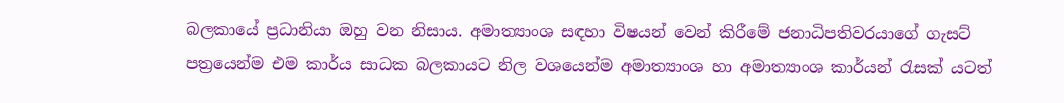බලකායේ ප්‍රධානියා ඔහු වන නිසාය. අමාත්‍යාංශ සඳහා විෂයන් වෙන් කිරීමේ ජනාධිපතිවරයාගේ ගැසට් පත්‍රයෙන්ම එම කාර්ය සාධක බලකායට නිල වශයෙන්ම අමාත්‍යාංශ හා අමාත්‍යාංශ කාර්යන් රැසක් යටත්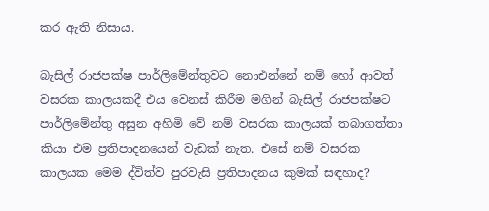කර ඇති නිසාය.

බැසිල් රාජපක්ෂ පාර්ලිමේන්තුවට නොඑන්නේ නම් හෝ ආවත් වසරක කාලයකදී එය වෙනස් කිරීම මගින් බැසිල් රාජපක්ෂට පාර්ලිමේන්තු අසුන අහිමි වේ නම් වසරක කාලයක් තබාගත්තා කියා එම ප්‍රතිපාදනයෙන් වැඩක් නැත. එසේ නම් වසරක කාලයක මෙම ද්විත්ව පුරවැසි ප්‍රතිපාදනය කුමක් සඳහාද?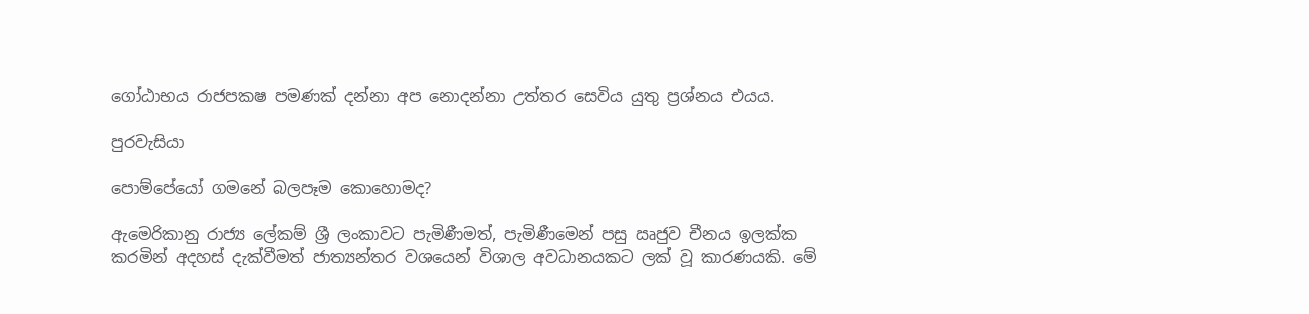ගෝඨාභය රාජපකෂ පමණක් දන්නා අප නොදන්නා උත්තර සෙවිය යුතු ප්‍රශ්නය එයය.

පුරවැසියා

පොම්පේයෝ ගමනේ බලපෑම කොහොමද?

ඇමෙරිකානු රාජ්‍ය ලේකම් ශ්‍රී ලංකාවට පැමිණීමත්, පැමිණීමෙන් පසු ඍජුව චීනය ඉලක්ක කරමින් අදහස් දැක්වීමත් ජාත්‍යන්තර වශයෙන් විශාල අවධානයකට ලක් වූ කාරණයකි. මේ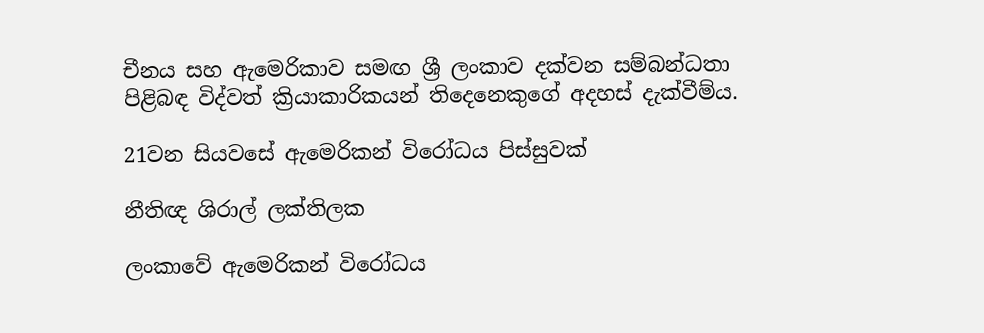චීනය සහ ඇමෙරිකාව සමඟ ශ්‍රී ලංකාව දක්වන සම්බන්ධතා පිළිබඳ විද්වත් ක්‍රියාකාරිකයන් තිදෙනෙකුගේ අදහස් දැක්වීම්ය.

21වන සියවසේ ඇමෙරිකන් විරෝධය පිස්සුවක්

නීතිඥ ශිරාල් ලක්තිලක

ලංකාවේ ඇමෙරිකන් විරෝධය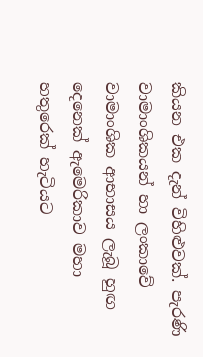කියන එක දැන් විහිළුවක්. පැරණි වාමාංශිකයන් හා ලංකාවේ වාමාංශික ආභාසය ලැබූ හුඟ දෙනෙක් ඇමෙරිකාව මහා හතුරෙක් හැටියට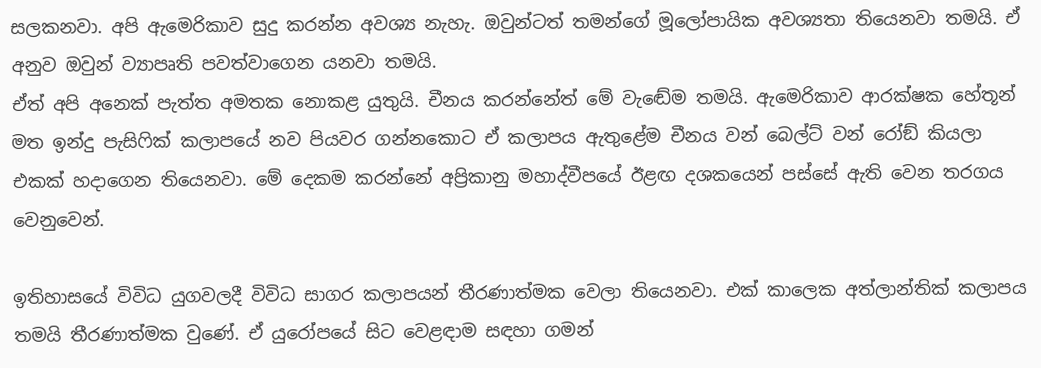සලකනවා. අපි ඇමෙරිකාව සුදු කරන්න අවශ්‍ය නැහැ. ඔවුන්ටත් තමන්ගේ මූලෝපායික අවශ්‍යතා තියෙනවා තමයි. ඒ අනුව ඔවුන් ව්‍යාපෘති පවත්වාගෙන යනවා තමයි.
ඒත් අපි අනෙක් පැත්ත අමතක නොකළ යුතුයි. චීනය කරන්නේත් මේ වැඬේම තමයි. ඇමෙරිකාව ආරක්ෂක හේතූන් මත ඉන්දු පැසිෆික් කලාපයේ නව පියවර ගන්නකොට ඒ කලාපය ඇතුළේම චීනය වන් බෙල්ට් වන් රෝඞ් කියලා එකක් හදාගෙන තියෙනවා. මේ දෙකම කරන්නේ අප්‍රිකානු මහාද්වීපයේ ඊළඟ දශකයෙන් පස්සේ ඇති වෙන තරගය වෙනුවෙන්.

ඉතිහාසයේ විවිධ යුගවලදී විවිධ සාගර කලාපයන් තීරණාත්මක වෙලා තියෙනවා. එක් කාලෙක අත්ලාන්තික් කලාපය තමයි තීරණාත්මක වුණේ. ඒ යුරෝපයේ සිට වෙළඳාම සඳහා ගමන්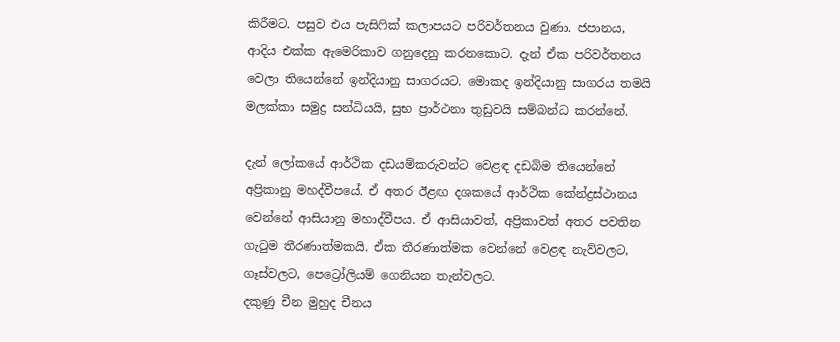කිරීමට. පසුව එය පැසිෆික් කලාපයට පරිවර්තනය වුණා. ජපානය, ආදිය එක්ක ඇමෙරිකාව ගනුදෙනු කරනකොට. දැන් ඒක පරිවර්තනය වෙලා තියෙන්නේ ඉන්දියානු සාගරයට. මොකද ඉන්දියානු සාගරය තමයි මලක්කා සමුද්‍ර සන්ධියයි, සුභ ප්‍රාර්ථනා තුඩුවයි සම්බන්ධ කරන්නේ.

දැන් ලෝකයේ ආර්ථික දඩයම්කරුවන්ට වෙළඳ දඩබිම තියෙන්නේ අප්‍රිකානු මහද්වීපයේ. ඒ අතර ඊළඟ දශකයේ ආර්ථික කේන්ද්‍රස්ථානය වෙන්නේ ආසියානු මහාද්වීපය. ඒ ආසියාවත්, අප්‍රිකාවත් අතර පවතින ගැටුම තීරණාත්මකයි. ඒක තීරණාත්මක වෙන්නේ වෙළඳ නැව්වලට, ගෑස්වලට, පෙට්‍රෝලියම් ගෙනියන තැන්වලට.
දකුණු චීන මුහුද චීනය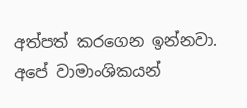අත්පත් කරගෙන ඉන්නවා. අපේ වාමාංශිකයන්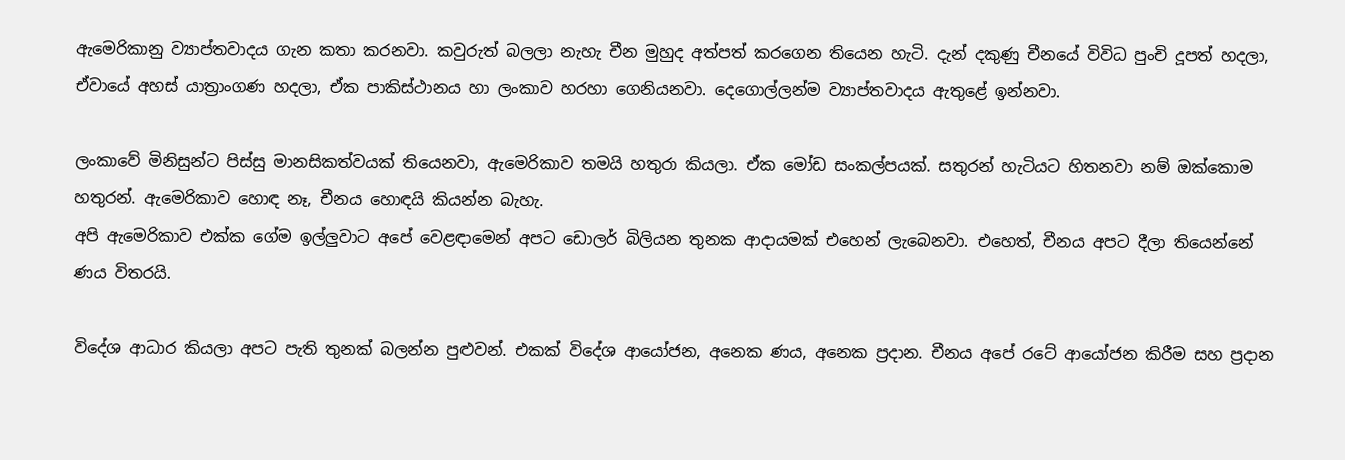ඇමෙරිකානු ව්‍යාප්තවාදය ගැන කතා කරනවා. කවුරුත් බලලා නැහැ චීන මුහුද අත්පත් කරගෙන තියෙන හැටි. දැන් දකුණු චීනයේ විවිධ පුංචි දූපත් හදලා, ඒවායේ අහස් යාත්‍රාංගණ හදලා, ඒක පාකිස්ථානය හා ලංකාව හරහා ගෙනියනවා. දෙගොල්ලන්ම ව්‍යාප්තවාදය ඇතුළේ ඉන්නවා.

ලංකාවේ මිනිසුන්ට පිස්සු මානසිකත්වයක් තියෙනවා, ඇමෙරිකාව තමයි හතුරා කියලා. ඒක මෝඩ සංකල්පයක්. සතුරන් හැටියට හිතනවා නම් ඔක්කොම හතුරන්. ඇමෙරිකාව හොඳ නෑ, චීනය හොඳයි කියන්න බැහැ.
අපි ඇමෙරිකාව එක්ක ගේම ඉල්ලුවාට අපේ වෙළඳාමෙන් අපට ඩොලර් බිලියන තුනක ආදායමක් එහෙන් ලැබෙනවා. එහෙත්, චීනය අපට දීලා තියෙන්නේ ණය විතරයි.

විදේශ ආධාර කියලා අපට පැති තුනක් බලන්න පුළුවන්. එකක් විදේශ ආයෝජන, අනෙක ණය, අනෙක ප්‍රදාන. චීනය අපේ රටේ ආයෝජන කිරීම සහ ප්‍රදාන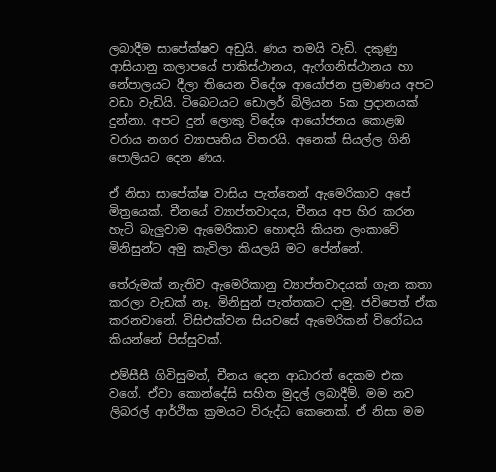ලබාදීම සාපේක්ෂව අඩුයි. ණය තමයි වැඩි. දකුණු ආසියානු කලාපයේ පාකිස්ථානය, ඇෆ්ගනිස්ථානය හා නේපාලයට දීලා තියෙන විදේශ ආයෝජන ප්‍රමාණය අපට වඩා වැඩියි. ටිබෙටයට ඩොලර් බිලියන 5ක ප්‍රදානයක් දුන්නා. අපට දුන් ලොකු විදේශ ආයෝජනය කොළඹ වරාය නගර ව්‍යාපෘතිය විතරයි. අනෙක් සියල්ල ගිනි පොලියට දෙන ණය.

ඒ නිසා සාපේක්ෂ වාසිය පැත්තෙන් ඇමෙරිකාව අපේ මිත්‍රයෙක්. චීනයේ ව්‍යාප්තවාදය, චීනය අප හිර කරන හැටි බැලුවාම ඇමෙරිකාව හොඳයි කියන ලංකාවේ මිනිසුන්ට අමු කැවිලා කියලයි මට පේන්නේ.

තේරුමක් නැතිව ඇමෙරිකානු ව්‍යාප්තවාදයක් ගැන කතා කරලා වැඩක් නෑ. මිනිසුන් පැත්තකට දාමු. ජවිපෙත් ඒක කරනවානේ. විසිඑක්වන සියවසේ ඇමෙරිකන් විරෝධය කියන්නේ පිස්සුවක්.

එම්සීසී ගිවිසුමත්, චීනය දෙන ආධාරත් දෙකම එක වගේ. ඒවා කොන්දේසි සහිත මුදල් ලබාදීම්. මම නව ලිබරල් ආර්ථික ක්‍රමයට විරුද්ධ කෙනෙක්. ඒ නිසා මම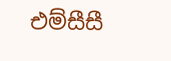එම්සීසී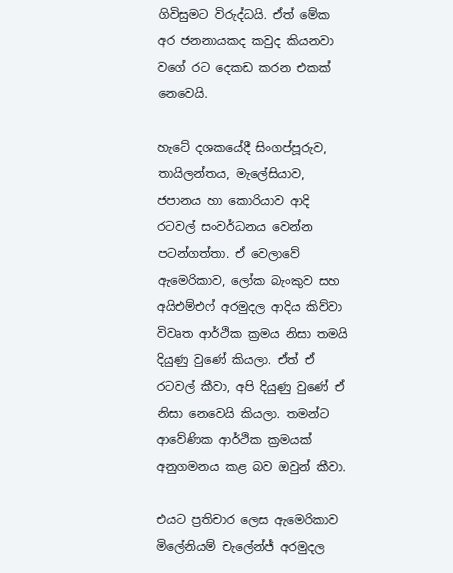ගිවිසුමට විරුද්ධයි. ඒත් මේක අර ජනනායකද කවුද කියනවා වගේ රට දෙකඩ කරන එකක් නෙවෙයි.

හැටේ දශකයේදී සිංගප්පූරුව, තායිලන්තය, මැලේසියාව, ජපානය හා කොරියාව ආදි රටවල් සංවර්ධනය වෙන්න පටන්ගත්තා. ඒ වෙලාවේ ඇමෙරිකාව, ලෝක බැංකුව සහ අයිඑම්එෆ් අරමුදල ආදිය කිව්වා විවෘත ආර්ථික ක්‍රමය නිසා තමයි දියුණු වුණේ කියලා. ඒත් ඒ රටවල් කීවා, අපි දියුණු වුණේ ඒ නිසා නෙවෙයි කියලා. තමන්ට ආවේණික ආර්ථික ක්‍රමයක් අනුගමනය කළ බව ඔවුන් කීවා.

එයට ප්‍රතිචාර ලෙස ඇමෙරිකාව මිලේනියම් චැලේන්ජ් අරමුදල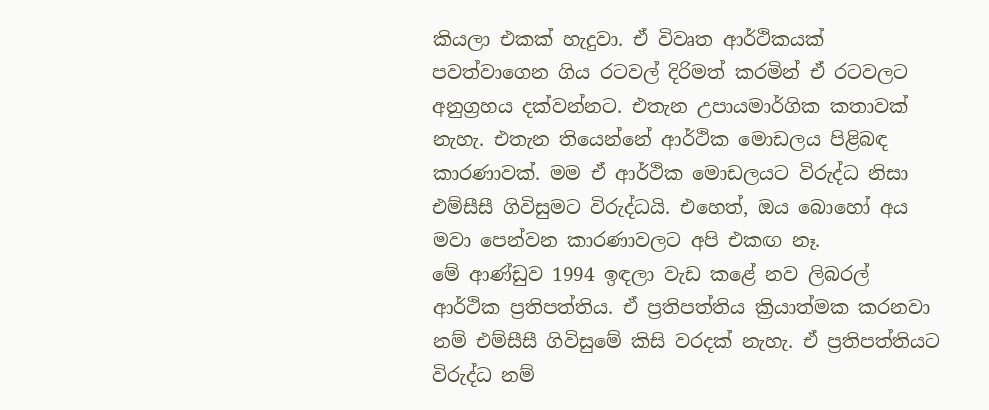කියලා එකක් හැදුවා. ඒ විවෘත ආර්ථිකයක් පවත්වාගෙන ගිය රටවල් දිරිමත් කරමින් ඒ රටවලට අනුග්‍රහය දක්වන්නට. එතැන උපායමාර්ගික කතාවක් නැහැ. එතැන තියෙන්නේ ආර්ථික මොඩලය පිළිබඳ කාරණාවක්. මම ඒ ආර්ථික මොඩලයට විරුද්ධ නිසා එම්සීසී ගිවිසුමට විරුද්ධයි. එහෙත්, ඔය බොහෝ අය මවා පෙන්වන කාරණාවලට අපි එකඟ නෑ.
මේ ආණ්ඩුව 1994 ඉඳලා වැඩ කළේ නව ලිබරල් ආර්ථික ප්‍රතිපත්තිය. ඒ ප්‍රතිපත්තිය ක්‍රියාත්මක කරනවා නම් එම්සීසී ගිවිසුමේ කිසි වරදක් නැහැ. ඒ ප්‍රතිපත්තියට විරුද්ධ නම්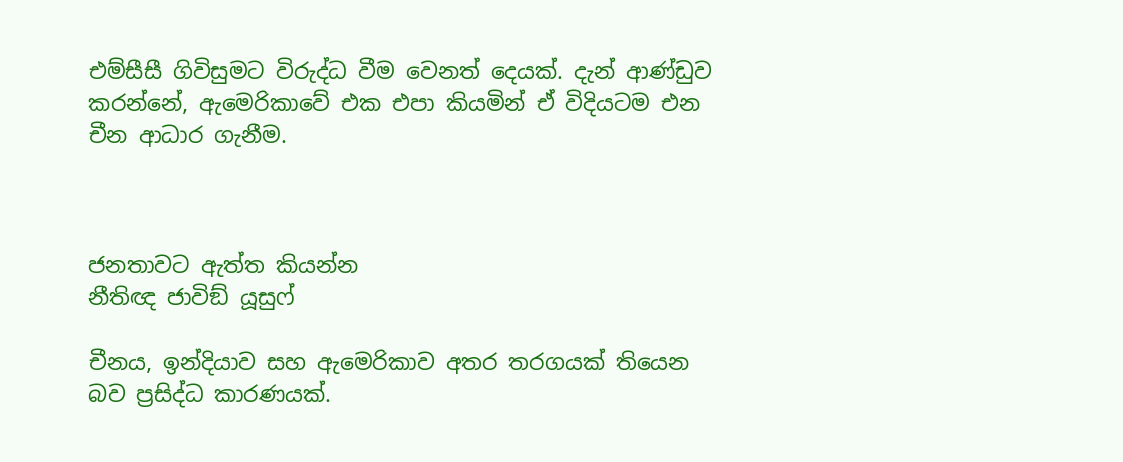එම්සීසී ගිවිසුමට විරුද්ධ වීම වෙනත් දෙයක්. දැන් ආණ්ඩුව කරන්නේ, ඇමෙරිකාවේ එක එපා කියමින් ඒ විදියටම එන චීන ආධාර ගැනීම.



ජනතාවට ඇත්ත කියන්න
නීතිඥ ජාවිඞ් යූසුෆ්

චීනය, ඉන්දියාව සහ ඇමෙරිකාව අතර තරගයක් තියෙන බව ප්‍රසිද්ධ කාරණයක්.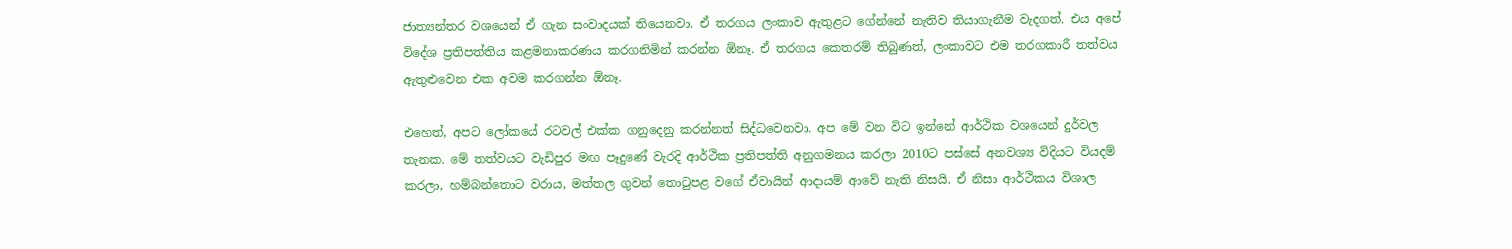ජාත්‍යන්තර වශයෙන් ඒ ගැන සංවාදයක් තියෙනවා. ඒ තරගය ලංකාව ඇතුළට ගේන්නේ නැතිව තියාගැනීම වැදගත්. එය අපේ විදේශ ප්‍රතිපත්තිය කළමනාකරණය කරගනිමින් කරන්න ඕනෑ. ඒ තරගය කෙතරම් තිබුණත්, ලංකාවට එම තරගකාරී තත්වය ඇතුළුවෙන එක අවම කරගන්න ඕනෑ.

එහෙත්, අපට ලෝකයේ රටවල් එක්ක ගනුදෙනු කරන්නත් සිද්ධවෙනවා. අප මේ වන විට ඉන්නේ ආර්ථික වශයෙන් දුර්වල තැනක. මේ තත්වයට වැඩිපුර මඟ පෑදුණේ වැරදි ආර්ථික ප්‍රතිපත්ති අනුගමනය කරලා 2010ට පස්සේ අනවශ්‍ය විදියට වියදම් කරලා, හම්බන්තොට වරාය, මත්තල ගුවන් තොටුපළ වගේ ඒවායින් ආදායම් ආවේ නැති නිසයි. ඒ නිසා ආර්ථිකය විශාල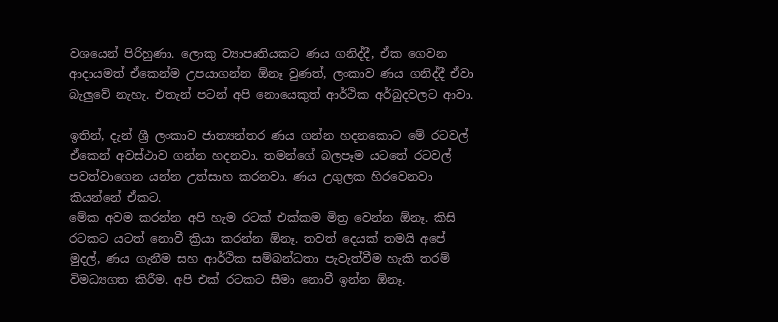වශයෙන් පිරිහුණා. ලොකු ව්‍යාපෘතියකට ණය ගනිද්දී, ඒක ගෙවන ආදායමත් ඒකෙන්ම උපයාගන්න ඕනෑ වුණත්, ලංකාව ණය ගනිද්දී ඒවා බැලුවේ නැහැ. එතැන් පටන් අපි නොයෙකුත් ආර්ථික අර්බුදවලට ආවා.

ඉතින්, දැන් ශ්‍රී ලංකාව ජාත්‍යන්තර ණය ගන්න හදනකොට මේ රටවල් ඒකෙන් අවස්ථාව ගන්න හදනවා. තමන්ගේ බලපෑම යටතේ රටවල් පවත්වාගෙන යන්න උත්සාහ කරනවා. ණය උගුලක හිරවෙනවා කියන්නේ ඒකට.
මේක අවම කරන්න අපි හැම රටක් එක්කම මිත්‍ර වෙන්න ඕනෑ. කිසි රටකට යටත් නොවී ක්‍රියා කරන්න ඕනෑ. තවත් දෙයක් තමයි අපේ මුදල්, ණය ගැනීම සහ ආර්ථික සම්බන්ධතා පැවැත්වීම හැකි තරම් විමධ්‍යගත කිරීම. අපි එක් රටකට සීමා නොවී ඉන්න ඕනෑ.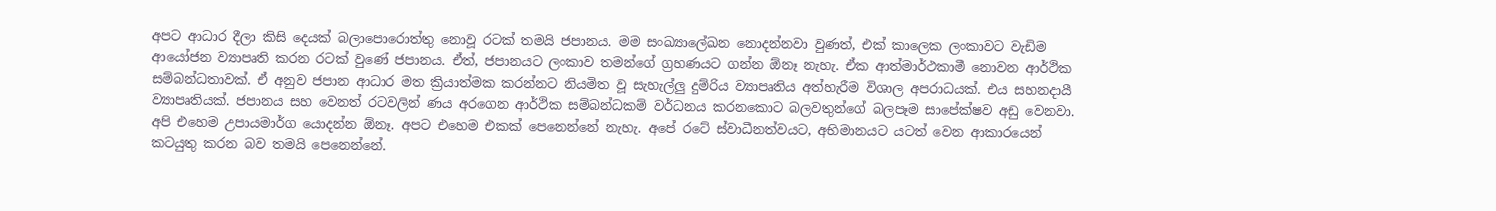අපට ආධාර දීලා කිසි දෙයක් බලාපොරොත්තු නොවූ රටක් තමයි ජපානය. මම සංඛ්‍යාලේඛන නොදන්නවා වුණත්, එක් කාලෙක ලංකාවට වැඩිම ආයෝජන ව්‍යාපෘති කරන රටක් වුණේ ජපානය. ඒත්, ජපානයට ලංකාව තමන්ගේ ග්‍රහණයට ගන්න ඕනෑ නැහැ. ඒක ආත්මාර්ථකාමී නොවන ආර්ථික සම්බන්ධතාවක්. ඒ අනුව ජපාන ආධාර මත ක්‍රියාත්මක කරන්නට නියමිත වූ සැහැල්ලු දුම්රිය ව්‍යාපෘතිය අත්හැරීම විශාල අපරාධයක්. එය සහනදායී ව්‍යාපෘතියක්. ජපානය සහ වෙනත් රටවලින් ණය අරගෙන ආර්ථික සම්බන්ධකම් වර්ධනය කරනකොට බලවතුන්ගේ බලපෑම සාපේක්ෂව අඩු වෙනවා. අපි එහෙම උපායමාර්ග යොදන්න ඕනෑ. අපට එහෙම එකක් පෙනෙන්නේ නැහැ. අපේ රටේ ස්වාධීනත්වයට, අභිමානයට යටත් වෙන ආකාරයෙන් කටයුතු කරන බව තමයි පෙනෙන්නේ.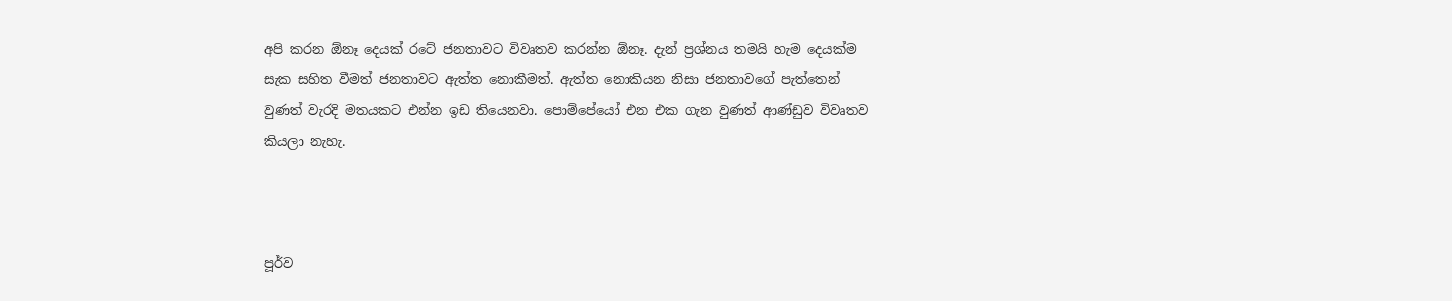අපි කරන ඕනෑ දෙයක් රටේ ජනතාවට විවෘතව කරන්න ඕනෑ. දැන් ප්‍රශ්නය තමයි හැම දෙයක්ම සැක සහිත වීමත් ජනතාවට ඇත්ත නොකීමත්. ඇත්ත නොකියන නිසා ජනතාවගේ පැත්තෙන් වුණත් වැරදි මතයකට එන්න ඉඩ තියෙනවා. පොම්පේයෝ එන එක ගැන වුණත් ආණ්ඩුව විවෘතව කියලා නැහැ.



පූර්ව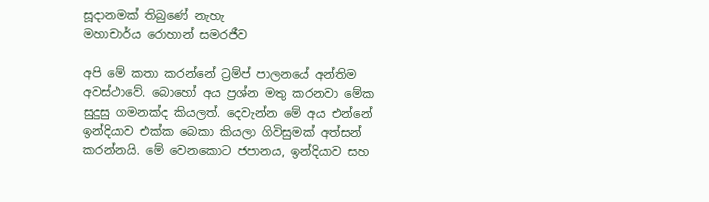සූදානමක් තිබුණේ නැහැ
මහාචාර්ය රොහාන් සමරජීව

අපි මේ කතා කරන්නේ ට්‍රම්ප් පාලනයේ අන්තිම අවස්ථාවේ. බොහෝ අය ප්‍රශ්න මතු කරනවා මේක සුදුසු ගමනක්ද කියලත්. දෙවැන්න මේ අය එන්නේ ඉන්දියාව එක්ක බෙකා කියලා ගිවිසුමක් අත්සන් කරන්නයි. මේ වෙනකොට ජපානය, ඉන්දියාව සහ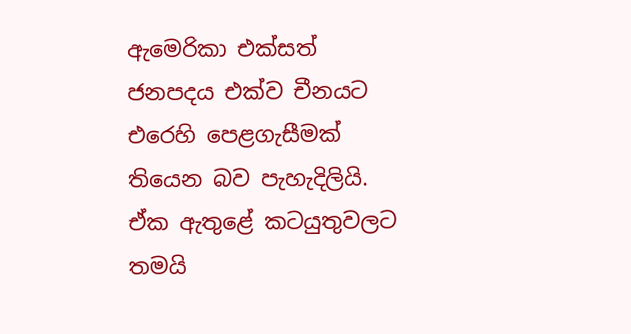ඇමෙරිකා එක්සත් ජනපදය එක්ව චීනයට එරෙහි පෙළගැසීමක් තියෙන බව පැහැදිලියි. ඒක ඇතුළේ කටයුතුවලට තමයි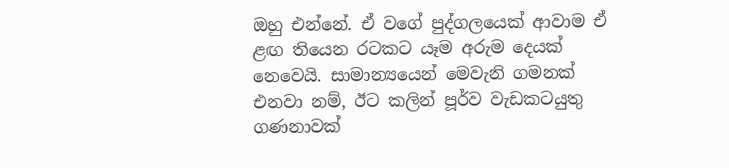ඔහු එන්නේ. ඒ වගේ පුද්ගලයෙක් ආවාම ඒ ළඟ තියෙන රටකට යෑම අරුම දෙයක් නෙවෙයි. සාමාන්‍යයෙන් මෙවැනි ගමනක් එනවා නම්, ඊට කලින් පූර්ව වැඩකටයුතු ගණනාවක්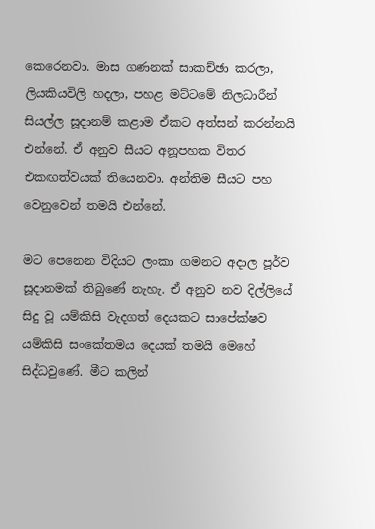කෙරෙනවා. මාස ගණනක් සාකච්ඡා කරලා, ලියකියවිලි හදලා, පහළ මට්ටමේ නිලධාරීන් සියල්ල සූදානම් කළාම ඒකට අත්සන් කරන්නයි එන්නේ. ඒ අනුව සීයට අනූපහක විතර එකඟත්වයක් තියෙනවා. අන්තිම සීයට පහ වෙනුවෙන් තමයි එන්නේ.

මට පෙනෙන විදියට ලංකා ගමනට අදාල පූර්ව සූදානමක් තිබුණේ නැහැ. ඒ අනුව නව දිල්ලියේ සිදු වූ යම්කිසි වැදගත් දෙයකට සාපේක්ෂව යම්කිසි සංකේතමය දෙයක් තමයි මෙහේ සිද්ධවුණේ. මීට කලින්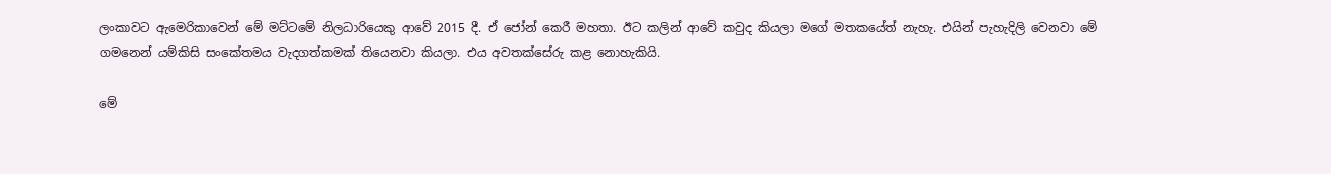ලංකාවට ඇමෙරිකාවෙන් මේ මට්ටමේ නිලධාරියෙකු ආවේ 2015 දී. ඒ ජෝන් කෙරී මහතා. ඊට කලින් ආවේ කවුද කියලා මගේ මතකයේත් නැහැ. එයින් පැහැදිලි වෙනවා මේ ගමනෙන් යම්කිසි සංකේතමය වැදගත්කමක් තියෙනවා කියලා. එය අවතක්සේරු කළ නොහැකියි.

මේ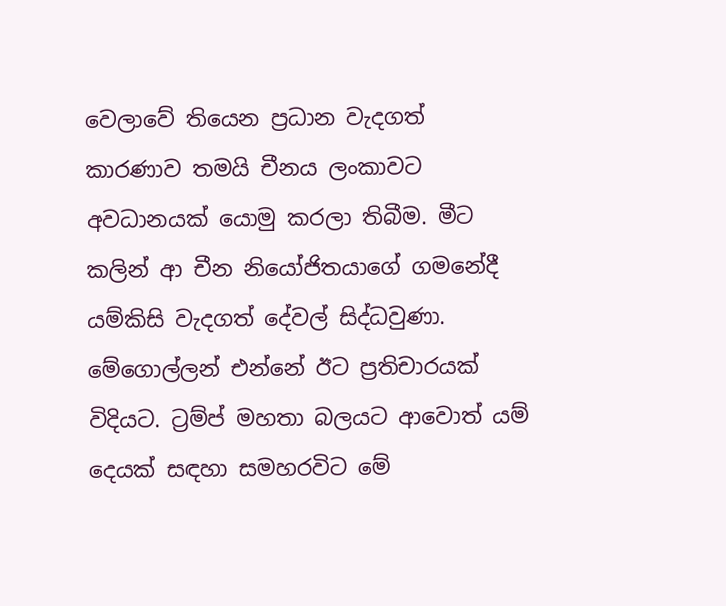වෙලාවේ තියෙන ප්‍රධාන වැදගත් කාරණාව තමයි චීනය ලංකාවට අවධානයක් යොමු කරලා තිබීම. මීට කලින් ආ චීන නියෝජිතයාගේ ගමනේදී යම්කිසි වැදගත් දේවල් සිද්ධවුණා. මේගොල්ලන් එන්නේ ඊට ප්‍රතිචාරයක් විදියට. ට්‍රම්ප් මහතා බලයට ආවොත් යම් දෙයක් සඳහා සමහරවිට මේ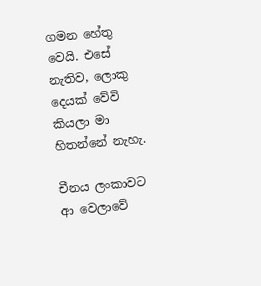ගමන හේතු වෙයි. එසේ නැතිව, ලොකු දෙයක් වේවි කියලා මා හිතන්නේ නැහැ.

චීනය ලංකාවට ආ වෙලාවේ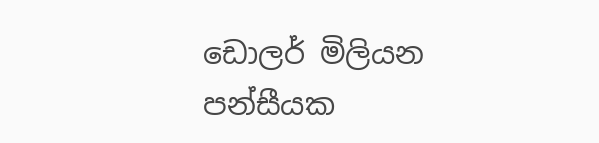ඩොලර් මිලියන පන්සීයක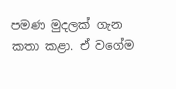පමණ මුදලක් ගැන කතා කළා. ඒ වගේම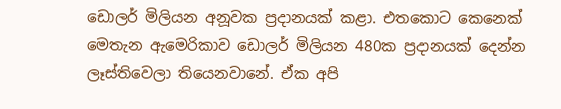ඩොලර් මිලියන අනූවක ප්‍රදානයක් කළා. එතකොට කෙනෙක් මෙතැන ඇමෙරිකාව ඩොලර් මිලියන 480ක ප්‍රදානයක් දෙන්න ලෑස්තිවෙලා තියෙනවානේ. ඒක අපි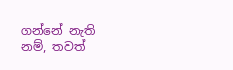ගන්නේ නැති නම්, තවත්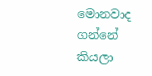මොනවාද ගන්නේ කියලා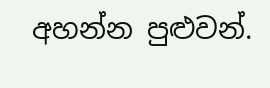අහන්න පුළුවන්.